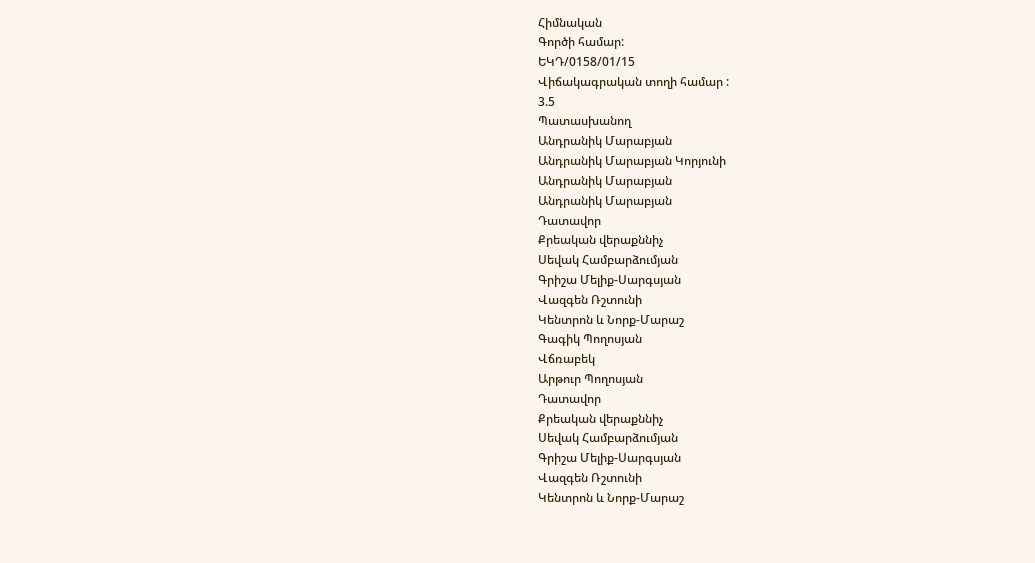Հիմնական
Գործի համար:
ԵԿԴ/0158/01/15
Վիճակագրական տողի համար :
3.5
Պատասխանող
Անդրանիկ Մարաբյան
Անդրանիկ Մարաբյան Կորյունի
Անդրանիկ Մարաբյան
Անդրանիկ Մարաբյան
Դատավոր
Քրեական վերաքննիչ
Սեվակ Համբարձումյան
Գրիշա Մելիք-Սարգսյան
Վազգեն Ռշտունի
Կենտրոն և Նորք-Մարաշ
Գագիկ Պողոսյան
Վճռաբեկ
Արթուր Պողոսյան
Դատավոր
Քրեական վերաքննիչ
Սեվակ Համբարձումյան
Գրիշա Մելիք-Սարգսյան
Վազգեն Ռշտունի
Կենտրոն և Նորք-Մարաշ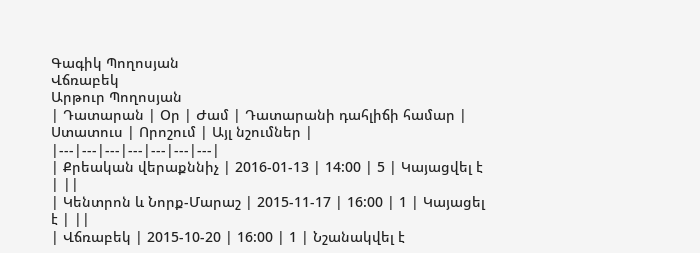Գագիկ Պողոսյան
Վճռաբեկ
Արթուր Պողոսյան
| Դատարան | Օր | Ժամ | Դատարանի դահլիճի համար | Ստատուս | Որոշում | Այլ նշումներ |
|---|---|---|---|---|---|---|
| Քրեական վերաքննիչ | 2016-01-13 | 14:00 | 5 | Կայացվել է | ||
| Կենտրոն և Նորք-Մարաշ | 2015-11-17 | 16:00 | 1 | Կայացել է | ||
| Վճռաբեկ | 2015-10-20 | 16:00 | 1 | Նշանակվել է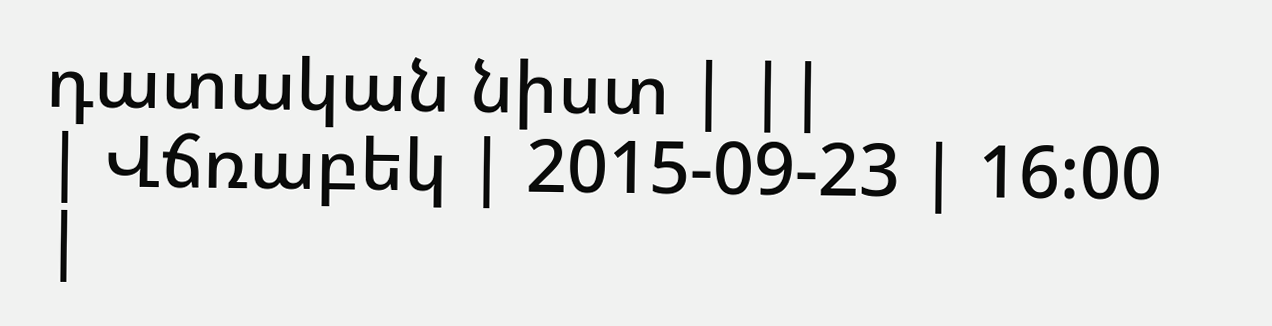դատական նիստ | ||
| Վճռաբեկ | 2015-09-23 | 16:00 |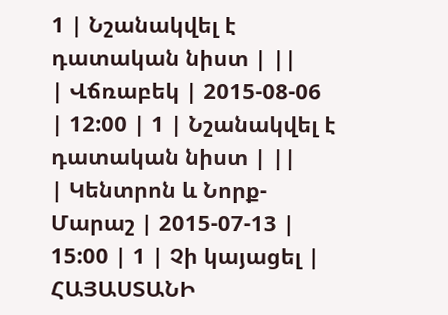1 | Նշանակվել է դատական նիստ | ||
| Վճռաբեկ | 2015-08-06 | 12:00 | 1 | Նշանակվել է դատական նիստ | ||
| Կենտրոն և Նորք-Մարաշ | 2015-07-13 | 15:00 | 1 | Չի կայացել |
ՀԱՅԱՍՏԱՆԻ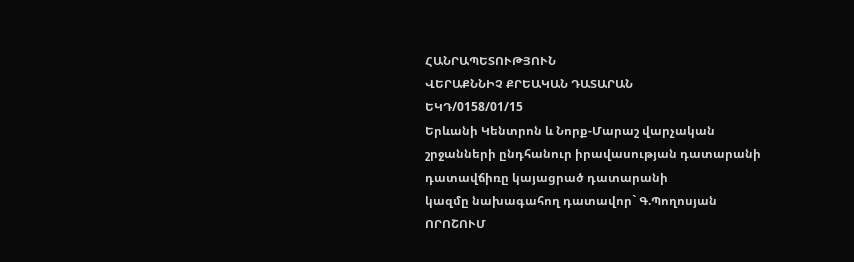ՀԱՆՐԱՊԵՏՈՒԹՅՈՒՆ
ՎԵՐԱՔՆՆԻՉ ՔՐԵԱԿԱՆ ԴԱՏԱՐԱՆ
ԵԿԴ/0158/01/15
Երևանի Կենտրոն և Նորք-Մարաշ վարչական
շրջանների ընդհանուր իրավասության դատարանի
դատավճիռը կայացրած դատարանի
կազմը նախագահող դատավոր` Գ.Պողոսյան
ՈՐՈՇՈՒՄ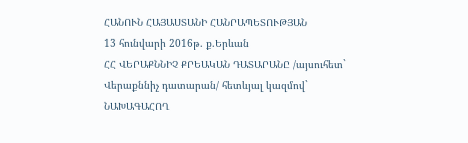ՀԱՆՈՒՆ ՀԱՅԱՍՏԱՆԻ ՀԱՆՐԱՊԵՏՈՒԹՅԱՆ
13 հունվարի 2016թ. ք.Երևան
ՀՀ ՎԵՐԱՔՆՆԻՉ ՔՐԵԱԿԱՆ ԴԱՏԱՐԱՆԸ /այսուհետ`
Վերաքննիչ դատարան/ հետևյալ կազմով`
ՆԱԽԱԳԱՀՈՂ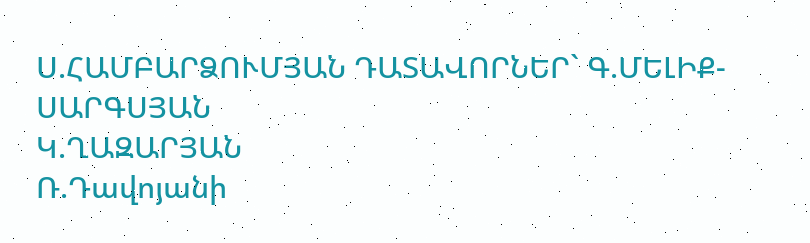Ս.ՀԱՄԲԱՐՁՈՒՄՅԱՆ ԴԱՏԱՎՈՐՆԵՐ` Գ.ՄԵԼԻՔ-ՍԱՐԳՍՅԱՆ
Կ.ՂԱԶԱՐՅԱՆ
Ռ.Դավոյանի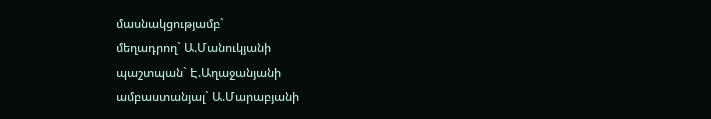մասնակցությամբ`
մեղադրող` Ա.Մանուկյանի
պաշտպան` Է.Աղաջանյանի
ամբաստանյալ` Ա.Մարաբյանի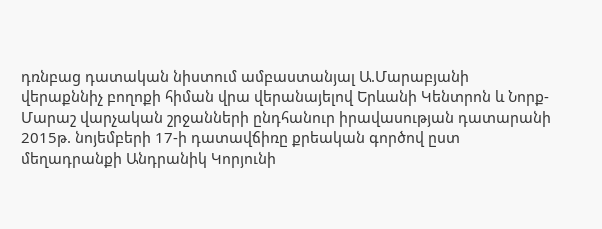դռնբաց դատական նիստում ամբաստանյալ Ա.Մարաբյանի վերաքննիչ բողոքի հիման վրա վերանայելով Երևանի Կենտրոն և Նորք-Մարաշ վարչական շրջանների ընդհանուր իրավասության դատարանի 2015թ. նոյեմբերի 17-ի դատավճիռը քրեական գործով ըստ մեղադրանքի Անդրանիկ Կորյունի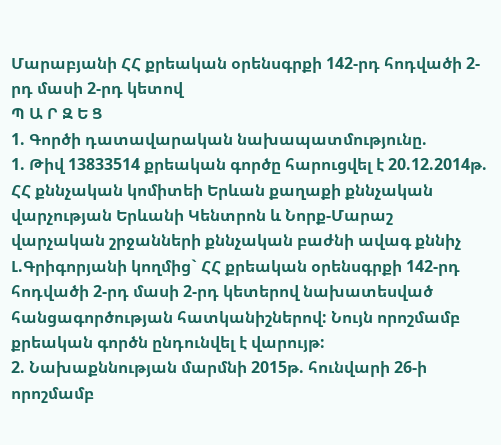Մարաբյանի ՀՀ քրեական օրենսգրքի 142-րդ հոդվածի 2-րդ մասի 2-րդ կետով
Պ Ա Ր Զ Ե Ց
1. Գործի դատավարական նախապատմությունը.
1. Թիվ 13833514 քրեական գործը հարուցվել է 20.12.2014թ. ՀՀ քննչական կոմիտեի Երևան քաղաքի քննչական վարչության Երևանի Կենտրոն և Նորք-Մարաշ վարչական շրջանների քննչական բաժնի ավագ քննիչ Լ.Գրիգորյանի կողմից` ՀՀ քրեական օրենսգրքի 142-րդ հոդվածի 2-րդ մասի 2-րդ կետերով նախատեսված հանցագործության հատկանիշներով: Նույն որոշմամբ քրեական գործն ընդունվել է վարույթ:
2. Նախաքննության մարմնի 2015թ. հունվարի 26-ի որոշմամբ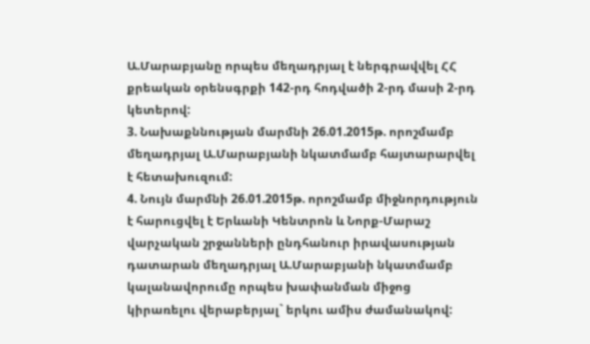Ա.Մարաբյանը որպես մեղադրյալ է ներգրավվել ՀՀ քրեական օրենսգրքի 142-րդ հոդվածի 2-րդ մասի 2-րդ կետերով:
3. Նախաքննության մարմնի 26.01.2015թ. որոշմամբ մեղադրյալ Ա.Մարաբյանի նկատմամբ հայտարարվել է հետախուզում:
4. Նույն մարմնի 26.01.2015թ. որոշմամբ միջնորդություն է հարուցվել է Երևանի Կենտրոն և Նորք-Մարաշ վարչական շրջանների ընդհանուր իրավասության դատարան մեղադրյալ Ա.Մարաբյանի նկատմամբ կալանավորումը որպես խափանման միջոց կիրառելու վերաբերյալ` երկու ամիս ժամանակով: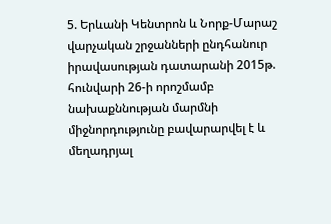5. Երևանի Կենտրոն և Նորք-Մարաշ վարչական շրջանների ընդհանուր իրավասության դատարանի 2015թ. հունվարի 26-ի որոշմամբ նախաքննության մարմնի միջնորդությունը բավարարվել է և մեղադրյալ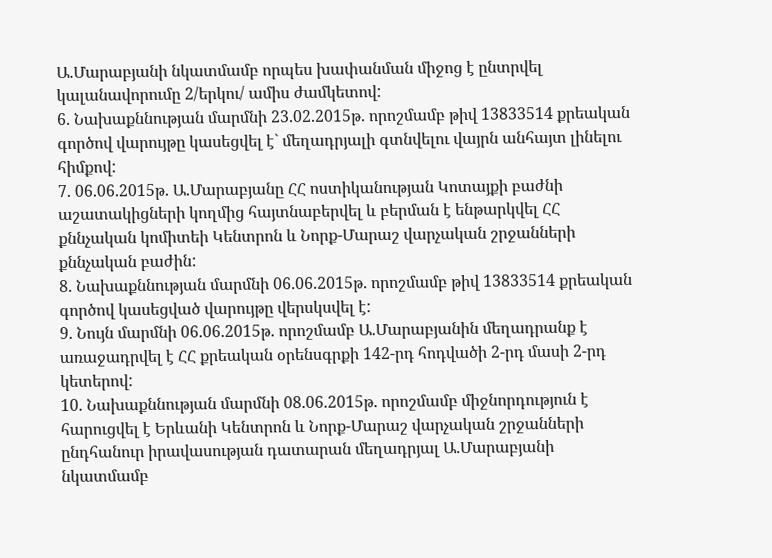Ա.Մարաբյանի նկատմամբ որպես խափանման միջոց է ընտրվել կալանավորումը 2/երկու/ ամիս ժամկետով:
6. Նախաքննության մարմնի 23.02.2015թ. որոշմամբ թիվ 13833514 քրեական գործով վարույթը կասեցվել է` մեղադրյալի գտնվելու վայրն անհայտ լինելու հիմքով:
7. 06.06.2015թ. Ա.Մարաբյանը ՀՀ ոստիկանության Կոտայքի բաժնի աշատակիցների կողմից հայտնաբերվել և բերման է ենթարկվել ՀՀ քննչական կոմիտեի Կենտրոն և Նորք-Մարաշ վարչական շրջանների քննչական բաժին:
8. Նախաքննության մարմնի 06.06.2015թ. որոշմամբ թիվ 13833514 քրեական գործով կասեցված վարույթը վերսկսվել է:
9. Նույն մարմնի 06.06.2015թ. որոշմամբ Ա.Մարաբյանին մեղադրանք է առաջադրվել է ՀՀ քրեական օրենսգրքի 142-րդ հոդվածի 2-րդ մասի 2-րդ կետերով:
10. Նախաքննության մարմնի 08.06.2015թ. որոշմամբ միջնորդություն է հարուցվել է Երևանի Կենտրոն և Նորք-Մարաշ վարչական շրջանների ընդհանուր իրավասության դատարան մեղադրյալ Ա.Մարաբյանի նկատմամբ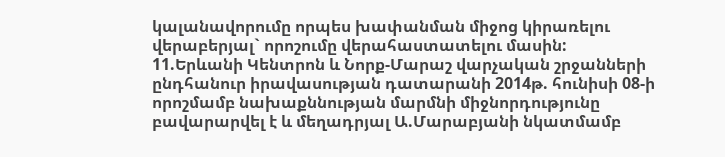կալանավորումը որպես խափանման միջոց կիրառելու վերաբերյալ` որոշումը վերահաստատելու մասին:
11.Երևանի Կենտրոն և Նորք-Մարաշ վարչական շրջանների ընդհանուր իրավասության դատարանի 2014թ. հունիսի 08-ի որոշմամբ նախաքննության մարմնի միջնորդությունը բավարարվել է և մեղադրյալ Ա.Մարաբյանի նկատմամբ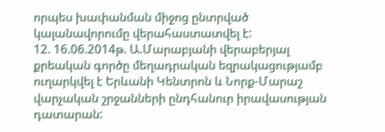որպես խափանման միջոց ընտրված կալանավորումը վերահաստատվել է:
12. 16.06.2014թ. Ա.Մարաբյանի վերաբերյալ քրեական գործը մեղադրական եզրակացությամբ ուղարկվել է Երևանի Կենտրոն և Նորք-Մարաշ վարչական շրջանների ընդհանուր իրավասության դատարան: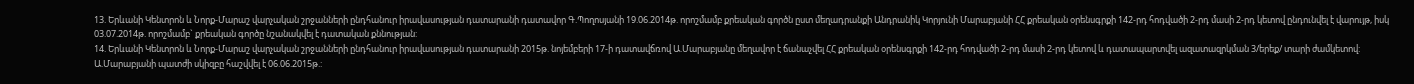13. Երևանի Կենտրոն և Նորք-Մարաշ վարչական շրջանների ընդհանուր իրավասության դատարանի դատավոր Գ.Պողոսյանի 19.06.2014թ. որոշմամբ քրեական գործն ըստ մեղադրանքի Անդրանիկ Կորյունի Մարաբյանի ՀՀ քրեական օրենսգրքի 142-րդ հոդվածի 2-րդ մասի 2-րդ կետով ընդունվել է վարույթ, իսկ 03.07.2014թ. որոշմամբ` քրեական գործը նշանակվել է դատական քննության:
14. Երևանի Կենտրոն և Նորք-Մարաշ վարչական շրջանների ընդհանուր իրավասության դատարանի 2015թ. նոյեմբերի 17-ի դատավճռով Ա.Մարաբյանը մեղավոր է ճանաչվել ՀՀ քրեական օրենսգրքի 142-րդ հոդվածի 2-րդ մասի 2-րդ կետով և դատապարտվել ազատազրկման 3/երեք/ տարի ժամկետով:
Ա.Մարաբյանի պատժի սկիզբը հաշվվել է 06.06.2015թ.: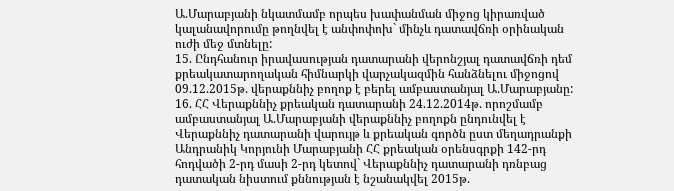Ա.Մարաբյանի նկատմամբ որպես խափանման միջոց կիրառված կալանավորումը թողնվել է անփոփոխ` մինչև դատավճռի օրինական ուժի մեջ մտնելը:
15. Ընդհանուր իրավասության դատարանի վերոնշյալ դատավճռի դեմ քրեակատարողական հիմնարկի վարչակազմին հանձնելու միջոցով 09.12.2015թ. վերաքննիչ բողոք է բերել ամբաստանյալ Ա.Մարաբյանը:
16. ՀՀ Վերաքննիչ քրեական դատարանի 24.12.2014թ. որոշմամբ ամբաստանյալ Ա.Մարաբյանի վերաքննիչ բողոքն ընդունվել է Վերաքննիչ դատարանի վարույթ և քրեական գործն ըստ մեղադրանքի Անդրանիկ Կորյունի Մարաբյանի ՀՀ քրեական օրենսգրքի 142-րդ հոդվածի 2-րդ մասի 2-րդ կետով` Վերաքննիչ դատարանի դռնբաց դատական նիստում քննության է նշանակվել 2015թ.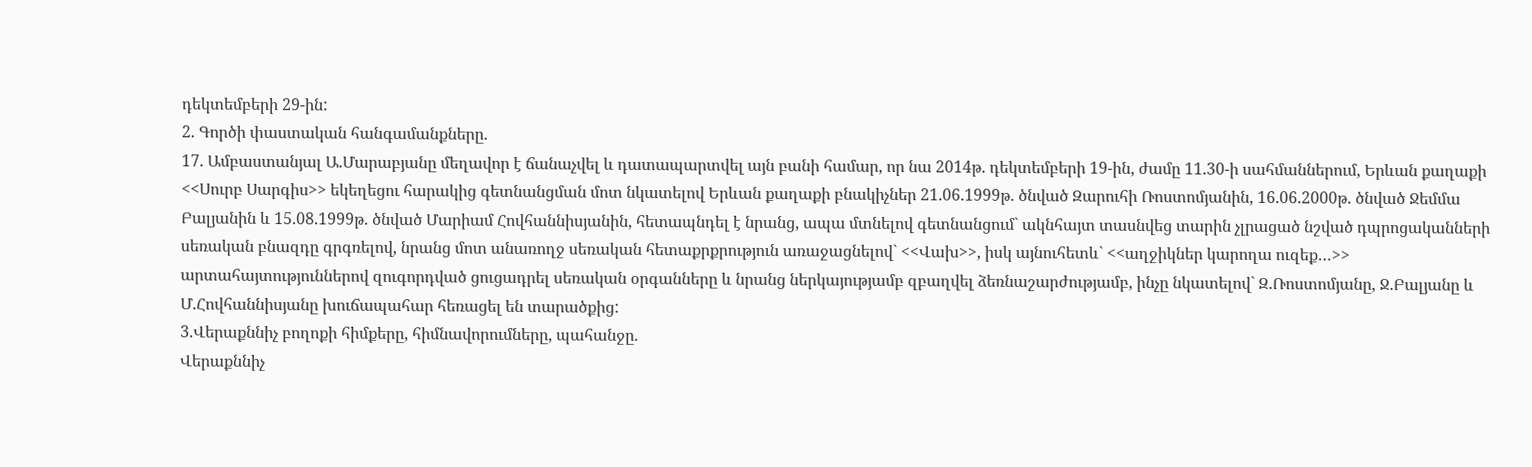դեկտեմբերի 29-ին:
2. Գործի փաստական հանգամանքները.
17. Ամբաստանյալ Ա.Մարաբյանը մեղավոր է ճանաչվել և դատապարտվել այն բանի համար, որ նա 2014թ. դեկտեմբերի 19-ին, ժամը 11.30-ի սահմաններում, Երևան քաղաքի <<Սուրբ Սարգիս>> եկեղեցու հարակից գետնանցման մոտ նկատելով Երևան քաղաքի բնակիչներ 21.06.1999թ. ծնված Զարուհի Ռոստոմյանին, 16.06.2000թ. ծնված Ջեմմա Բալյանին և 15.08.1999թ. ծնված Մարիամ Հովհաննիսյանին, հետապնդել է նրանց, ապա մտնելով գետնանցում` ակնհայտ տասնվեց տարին չլրացած նշված դպրոցականների սեռական բնազդը գրգռելով, նրանց մոտ անառողջ սեռական հետաքրքրություն առաջացնելով` <<Վախ>>, իսկ այնուհետև` <<աղջիկներ կարողա ուզեք…>> արտահայտություններով զուգորդված ցուցադրել սեռական օրգանները և նրանց ներկայությամբ զբաղվել ձեռնաշարժությամբ, ինչը նկատելով` Զ.Ռոստոմյանը, Ջ.Բալյանը և Մ.Հովհաննիսյանը խուճապահար հեռացել են տարածքից:
3.Վերաքննիչ բողոքի հիմքերը, հիմնավորումները, պահանջը.
Վերաքննիչ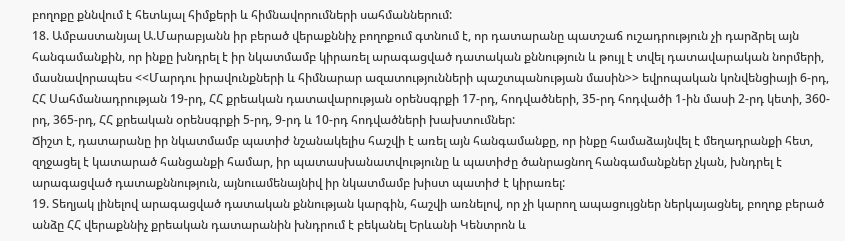բողոքը քննվում է հետևյալ հիմքերի և հիմնավորումների սահմաններում:
18. Ամբաստանյալ Ա.Մարաբյանն իր բերած վերաքննիչ բողոքում գտնում է, որ դատարանը պատշաճ ուշադրություն չի դարձրել այն հանգամանքին, որ ինքը խնդրել է իր նկատմամբ կիրառել արագացված դատական քննություն և թույլ է տվել դատավարական նորմերի, մասնավորապես <<Մարդու իրավունքների և հիմնարար ազատությունների պաշտպանության մասին>> եվրոպական կոնվենցիայի 6-րդ, ՀՀ Սահմանադրության 19-րդ, ՀՀ քրեական դատավարության օրենսգրքի 17-րդ, հոդվածների, 35-րդ հոդվածի 1-ին մասի 2-րդ կետի, 360-րդ, 365-րդ, ՀՀ քրեական օրենսգրքի 5-րդ, 9-րդ և 10-րդ հոդվածների խախտումներ:
Ճիշտ է, դատարանը իր նկատմամբ պատիժ նշանակելիս հաշվի է առել այն հանգամանքը, որ ինքը համաձայնվել է մեղադրանքի հետ, զղջացել է կատարած հանցանքի համար, իր պատասխանատվությունը և պատիժը ծանրացնող հանգամանքներ չկան, խնդրել է արագացված դատաքննություն, այնուամենայնիվ իր նկատմամբ խիստ պատիժ է կիրառել:
19. Տեղյակ լինելով արագացված դատական քննության կարգին, հաշվի առնելով, որ չի կարող ապացույցներ ներկայացնել, բողոք բերած անձը ՀՀ վերաքննիչ քրեական դատարանին խնդրում է բեկանել Երևանի Կենտրոն և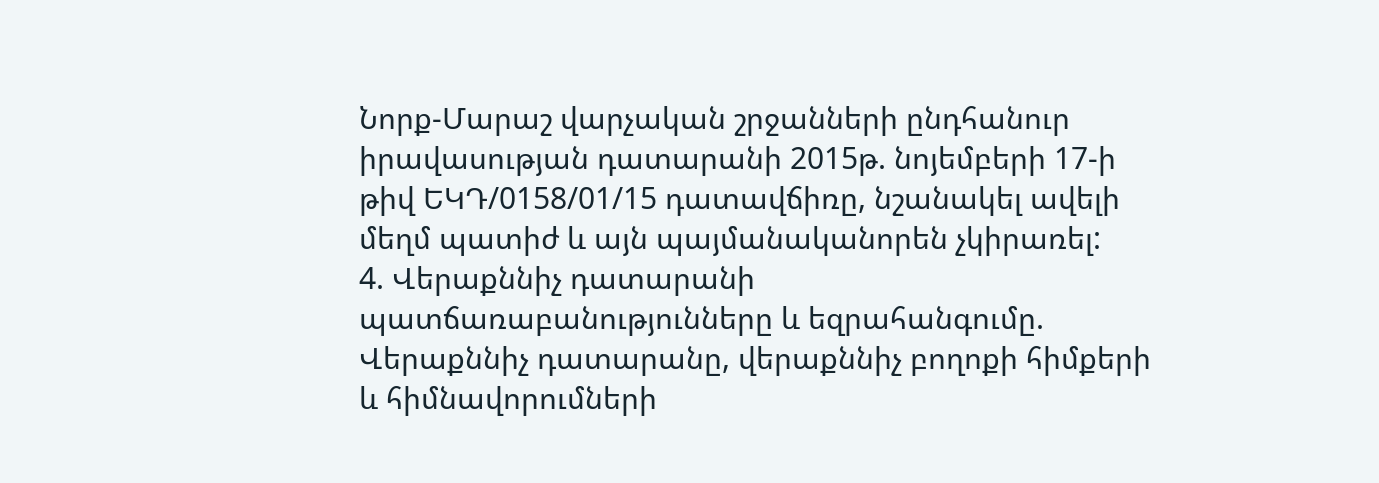Նորք-Մարաշ վարչական շրջանների ընդհանուր իրավասության դատարանի 2015թ. նոյեմբերի 17-ի թիվ ԵԿԴ/0158/01/15 դատավճիռը, նշանակել ավելի մեղմ պատիժ և այն պայմանականորեն չկիրառել:
4. Վերաքննիչ դատարանի պատճառաբանությունները և եզրահանգումը.
Վերաքննիչ դատարանը, վերաքննիչ բողոքի հիմքերի և հիմնավորումների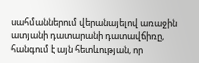սահմաններում վերանայելով առաջին ատյանի դատարանի դատավճիռը, հանգում է այն հետևության, որ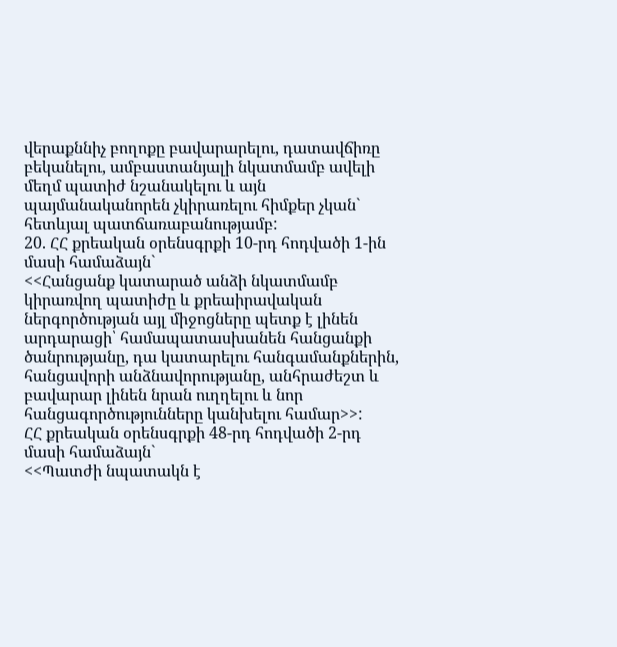վերաքննիչ բողոքը բավարարելու, դատավճիռը բեկանելու, ամբաստանյալի նկատմամբ ավելի մեղմ պատիժ նշանակելու և այն պայմանականորեն չկիրառելու հիմքեր չկան` հետևյալ պատճառաբանությամբ:
20. ՀՀ քրեական օրենսգրքի 10-րդ հոդվածի 1-ին մասի համաձայն`
<<Հանցանք կատարած անձի նկատմամբ կիրառվող պատիժը և քրեաիրավական ներգործության այլ միջոցները պետք է լինեն արդարացի՝ համապատասխանեն հանցանքի ծանրությանը, դա կատարելու հանգամանքներին, հանցավորի անձնավորությանը, անհրաժեշտ և բավարար լինեն նրան ուղղելու և նոր հանցագործությունները կանխելու համար>>:
ՀՀ քրեական օրենսգրքի 48-րդ հոդվածի 2-րդ մասի համաձայն`
<<Պատժի նպատակն է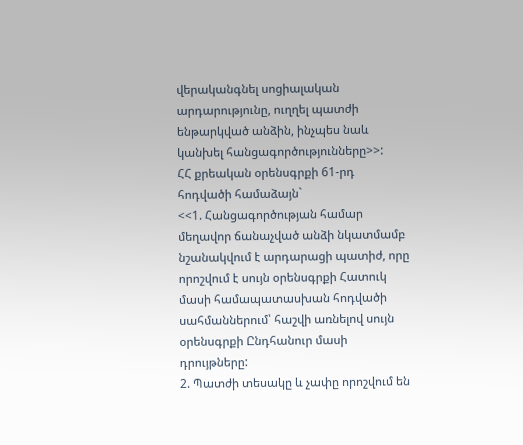վերականգնել սոցիալական արդարությունը, ուղղել պատժի ենթարկված անձին, ինչպես նաև կանխել հանցագործությունները>>:
ՀՀ քրեական օրենսգրքի 61-րդ հոդվածի համաձայն`
<<1. Հանցագործության համար մեղավոր ճանաչված անձի նկատմամբ նշանակվում է արդարացի պատիժ, որը որոշվում է սույն օրենսգրքի Հատուկ մասի համապատասխան հոդվածի սահմաններում՝ հաշվի առնելով սույն օրենսգրքի Ընդհանուր մասի դրույթները:
2. Պատժի տեսակը և չափը որոշվում են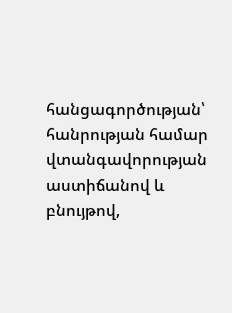հանցագործության՝ հանրության համար վտանգավորության աստիճանով և բնույթով,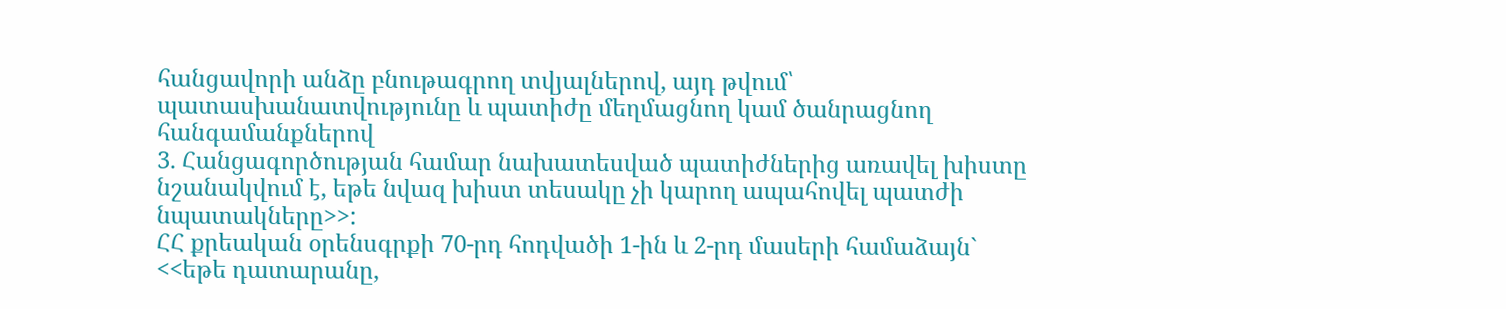հանցավորի անձը բնութագրող տվյալներով, այդ թվում՝ պատասխանատվությունը և պատիժը մեղմացնող կամ ծանրացնող հանգամանքներով
3. Հանցագործության համար նախատեսված պատիժներից առավել խիստը նշանակվում է, եթե նվազ խիստ տեսակը չի կարող ապահովել պատժի նպատակները>>:
ՀՀ քրեական օրենսգրքի 70-րդ հոդվածի 1-ին և 2-րդ մասերի համաձայն` <<եթե դատարանը,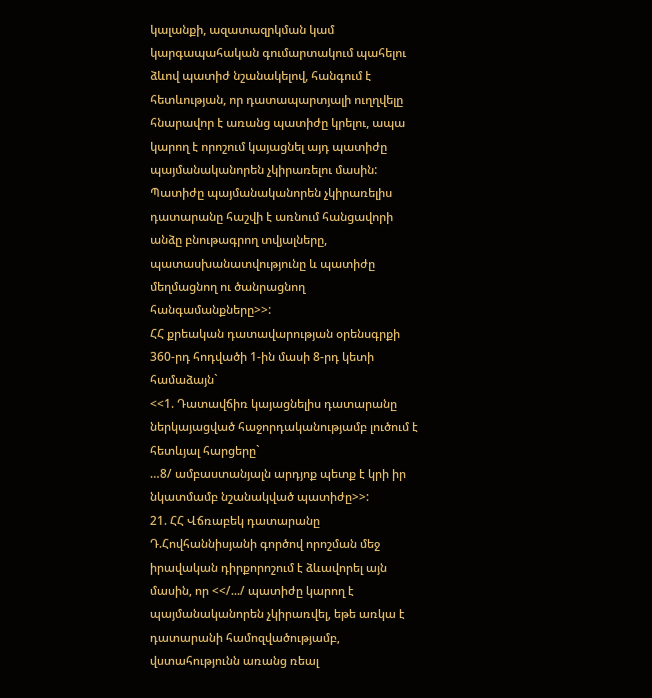կալանքի, ազատազրկման կամ կարգապահական գումարտակում պահելու ձևով պատիժ նշանակելով, հանգում է հետևության, որ դատապարտյալի ուղղվելը հնարավոր է առանց պատիժը կրելու, ապա կարող է որոշում կայացնել այդ պատիժը պայմանականորեն չկիրառելու մասին:
Պատիժը պայմանականորեն չկիրառելիս դատարանը հաշվի է առնում հանցավորի անձը բնութագրող տվյալները, պատասխանատվությունը և պատիժը մեղմացնող ու ծանրացնող հանգամանքները>>:
ՀՀ քրեական դատավարության օրենսգրքի 360-րդ հոդվածի 1-ին մասի 8-րդ կետի համաձայն`
<<1. Դատավճիռ կայացնելիս դատարանը ներկայացված հաջորդականությամբ լուծում է հետևյալ հարցերը`
…8/ ամբաստանյալն արդյոք պետք է կրի իր նկատմամբ նշանակված պատիժը>>:
21. ՀՀ Վճռաբեկ դատարանը Դ.Հովհաննիսյանի գործով որոշման մեջ իրավական դիրքորոշում է ձևավորել այն մասին, որ <</.../ պատիժը կարող է պայմանականորեն չկիրառվել, եթե առկա է դատարանի համոզվածությամբ, վստահությունն առանց ռեալ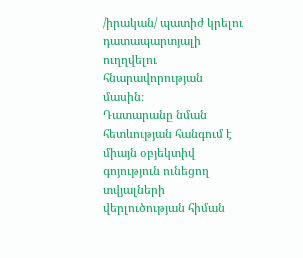/իրական/ պատիժ կրելու դատապարտյալի ուղղվելու հնարավորության մասին։
Դատարանը նման հետևության հանգում է միայն օբյեկտիվ գոյություն ունեցող տվյալների վերլուծության հիման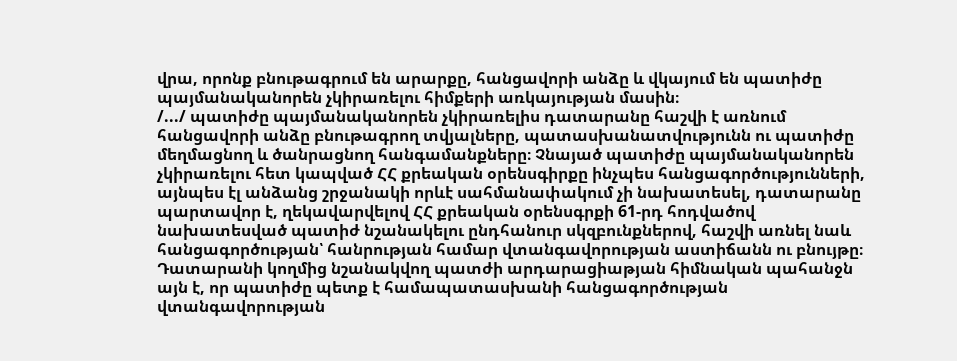վրա, որոնք բնութագրում են արարքը, հանցավորի անձը և վկայում են պատիժը պայմանականորեն չկիրառելու հիմքերի առկայության մասին։
/.../ պատիժը պայմանականորեն չկիրառելիս դատարանը հաշվի է առնում հանցավորի անձը բնութագրող տվյալները, պատասխանատվությունն ու պատիժը մեղմացնող և ծանրացնող հանգամանքները։ Չնայած պատիժը պայմանականորեն չկիրառելու հետ կապված ՀՀ քրեական օրենսգիրքը ինչպես հանցագործությունների, այնպես էլ անձանց շրջանակի որևէ սահմանափակում չի նախատեսել, դատարանը պարտավոր է, ղեկավարվելով ՀՀ քրեական օրենսգրքի 61-րդ հոդվածով նախատեսված պատիժ նշանակելու ընդհանուր սկզբունքներով, հաշվի առնել նաև հանցագործության՝ հանրության համար վտանգավորության աստիճանն ու բնույթը։ Դատարանի կողմից նշանակվող պատժի արդարացիաթյան հիմնական պահանջն այն է, որ պատիժը պետք է համապատասխանի հանցագործության վտանգավորության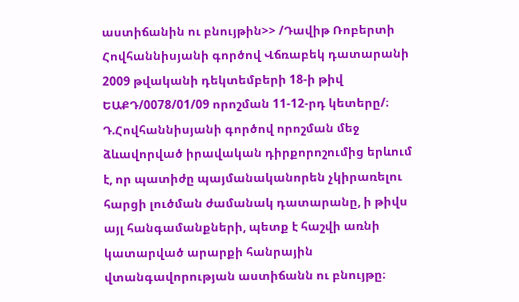աստիճանին ու բնույթին>> /Դավիթ Ռոբերտի Հովհաննիսյանի գործով Վճռաբեկ դատարանի 2009 թվականի դեկտեմբերի 18-ի թիվ ԵԱՔԴ/0078/01/09 որոշման 11-12-րդ կետերը/։
Դ.Հովհաննիսյանի գործով որոշման մեջ ձևավորված իրավական դիրքորոշումից երևում է, որ պատիժը պայմանականորեն չկիրառելու հարցի լուծման ժամանակ դատարանը, ի թիվս այլ հանգամանքների, պետք է հաշվի առնի կատարված արարքի հանրային վտանգավորության աստիճանն ու բնույթը։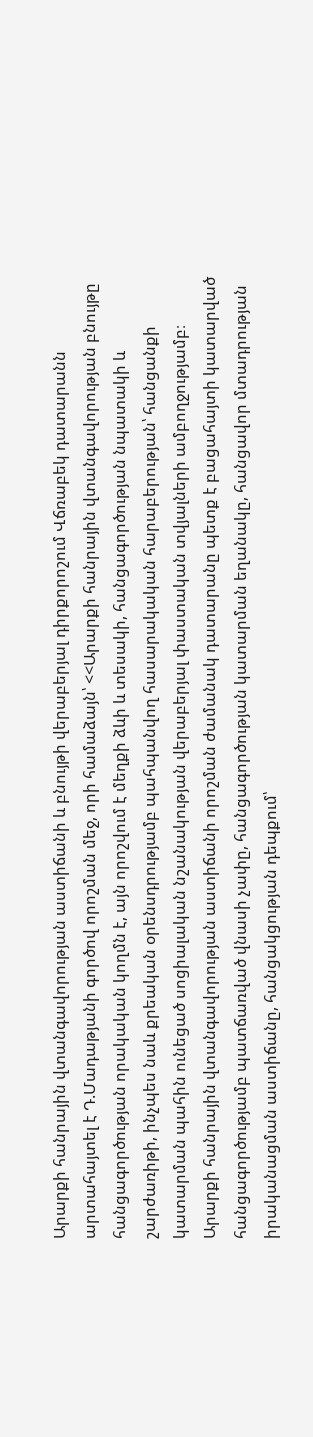Արարքի հանրային վտանգավորության աստիճանի և բնույթի վերաբերյալ դիրքորոշում Վճռաբեկ դատարանն արտահայտել է Դ.Մադաթյանի գործով որոշման մեջ, որի համաձայն՝ <<Արարքի հանրային վտանգավորության բնույթը հանցագործության որակական կողմն է, այն որոշվում է մեղքի ձևի և տեսակի, հանցագործության նպատակի և շարժառիթի, ինչպես նաև քրեական օրենսդրությամբ պահպանվող հասարակական հարաբերության՝ հանցանքի կատարման պահին ունեցած սոցիալական նշանակության վերաբերյալ փաստական տվյալների ամբողջությամբ։ Արարքի հանրային վտանգավորության աստիճանի որոշման ժամանակ դատարանը պետք է բացահայտի կատարված հանցագործությամբ պատճառված վնասի չափը, հանցագործության կատարման եղանակը, հանցավոր մտադրության իրականացման աստիճանը, հանցակցության դեպքում՝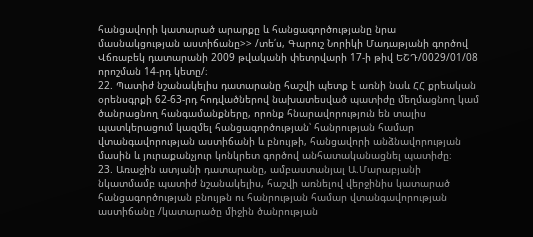հանցավորի կատարած արարքը և հանցագործությանը նրա մասնակցության աստիճանը>> /տե՛ս, Գարուշ Նորիկի Մադաթյանի գործով Վճռաբեկ դատարանի 2009 թվականի փետրվարի 17-ի թիվ ԵՇԴ/0029/01/08 որոշման 14-րդ կետը/։
22. Պատիժ նշանակելիս դատարանը հաշվի պետք է առնի նաև ՀՀ քրեական օրենսգրքի 62-63-րդ հոդվածներով նախատեսված պատիժը մեղմացնող կամ ծանրացնող հանգամանքները, որոնք հնարավորություն են տալիս պատկերացում կազմել հանցագործության՝ հանրության համար վտանգավորության աստիճանի և բնույթի, հանցավորի անձնավորության մասին և յուրաքանչյուր կոնկրետ գործով անհատականացնել պատիժը։
23. Առաջին ատյանի դատարանը, ամբաստանյալ Ա.Մարաբյանի նկատմամբ պատիժ նշանակելիս, հաշվի առնելով վերջինիս կատարած հանցագործության բնույթն ու հանրության համար վտանգավորության աստիճանը /կատարածը միջին ծանրության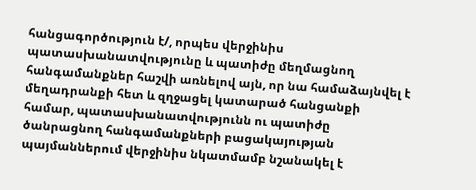հանցագործություն է/, որպես վերջինիս պատասխանատվությունը և պատիժը մեղմացնող հանգամանքներ հաշվի առնելով այն, որ նա համաձայնվել է մեղադրանքի հետ և զղջացել կատարած հանցանքի համար, պատասխանատվությունն ու պատիժը ծանրացնող հանգամանքների բացակայության պայմաններում վերջինիս նկատմամբ նշանակել է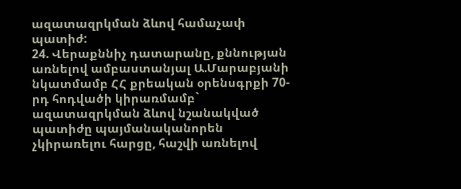ազատազրկման ձևով համաչափ պատիժ:
24. Վերաքննիչ դատարանը, քննության առնելով ամբաստանյալ Ա.Մարաբյանի նկատմամբ ՀՀ քրեական օրենսգրքի 70-րդ հոդվածի կիրառմամբ` ազատազրկման ձևով նշանակված պատիժը պայմանականորեն չկիրառելու հարցը, հաշվի առնելով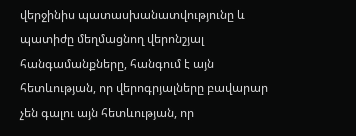վերջինիս պատասխանատվությունը և պատիժը մեղմացնող վերոնշյալ հանգամանքները, հանգում է այն հետևության, որ վերոգրյալները բավարար չեն գալու այն հետևության, որ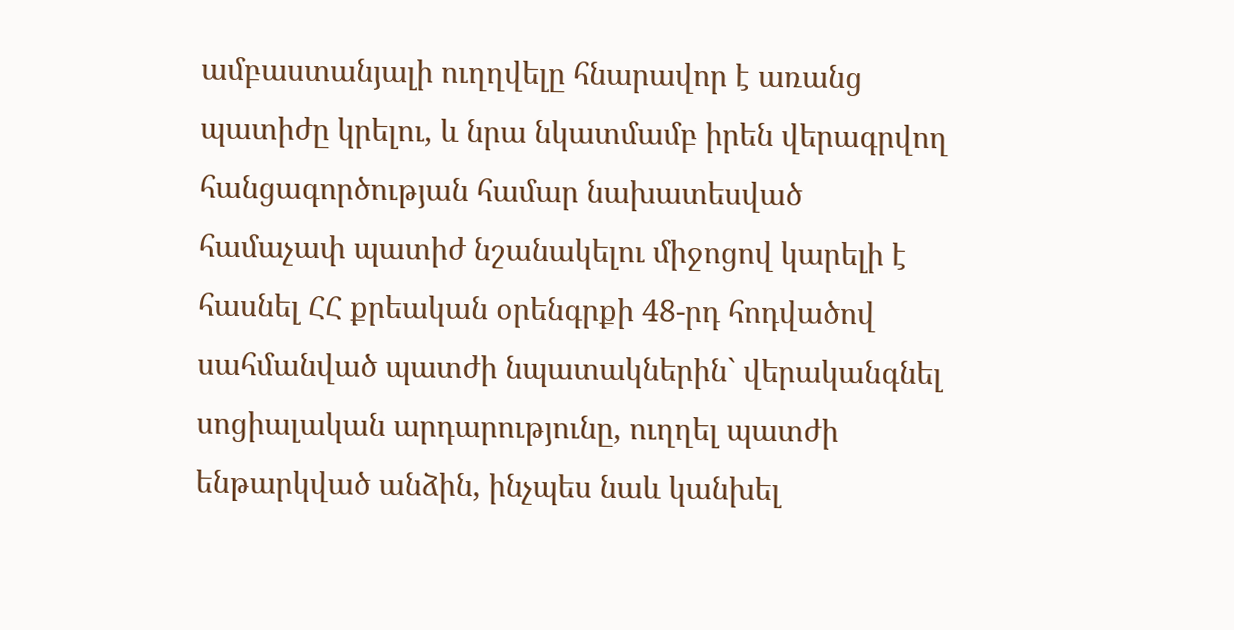ամբաստանյալի ուղղվելը հնարավոր է առանց պատիժը կրելու, և նրա նկատմամբ իրեն վերագրվող հանցագործության համար նախատեսված համաչափ պատիժ նշանակելու միջոցով կարելի է հասնել ՀՀ քրեական օրենգրքի 48-րդ հոդվածով սահմանված պատժի նպատակներին` վերականգնել սոցիալական արդարությունը, ուղղել պատժի ենթարկված անձին, ինչպես նաև կանխել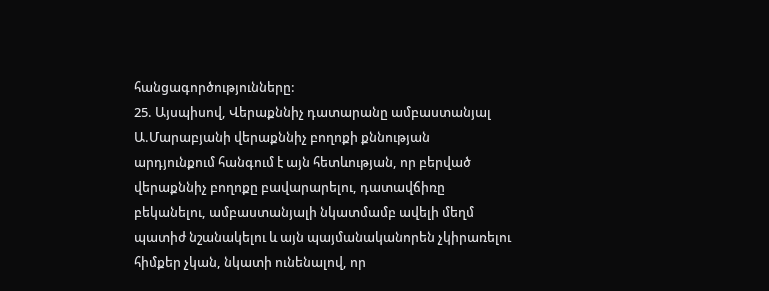հանցագործությունները:
25. Այսպիսով, Վերաքննիչ դատարանը ամբաստանյալ Ա.Մարաբյանի վերաքննիչ բողոքի քննության արդյունքում հանգում է այն հետևության, որ բերված վերաքննիչ բողոքը բավարարելու, դատավճիռը բեկանելու, ամբաստանյալի նկատմամբ ավելի մեղմ պատիժ նշանակելու և այն պայմանականորեն չկիրառելու հիմքեր չկան, նկատի ունենալով, որ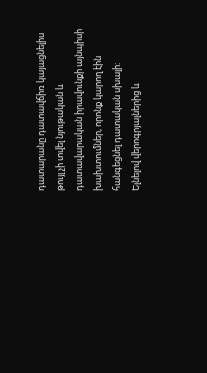դատարանը դատավճիռ կայացնելիս թույլ չի տվել նյութական և դատավարական իրավունքի այնպիսի խախտումներ, որոնք կարող էին հանգեցնել դատական սխալի:
Ելնելով վերոգրյալներից և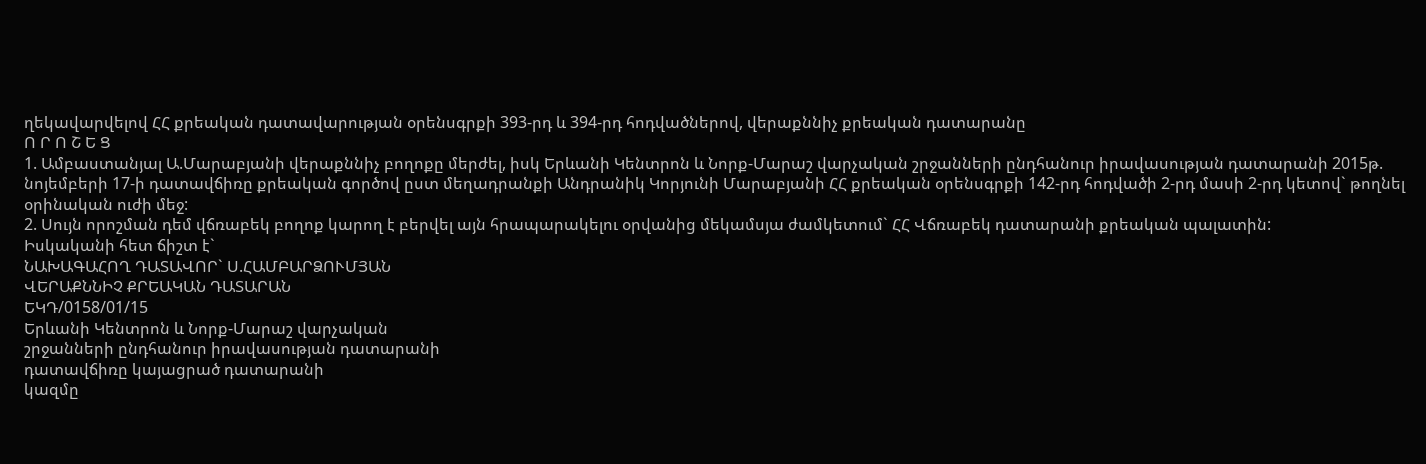ղեկավարվելով ՀՀ քրեական դատավարության օրենսգրքի 393-րդ և 394-րդ հոդվածներով, վերաքննիչ քրեական դատարանը
Ո Ր Ո Շ Ե Ց
1. Ամբաստանյալ Ա.Մարաբյանի վերաքննիչ բողոքը մերժել, իսկ Երևանի Կենտրոն և Նորք-Մարաշ վարչական շրջանների ընդհանուր իրավասության դատարանի 2015թ. նոյեմբերի 17-ի դատավճիռը քրեական գործով ըստ մեղադրանքի Անդրանիկ Կորյունի Մարաբյանի ՀՀ քրեական օրենսգրքի 142-րդ հոդվածի 2-րդ մասի 2-րդ կետով` թողնել օրինական ուժի մեջ:
2. Սույն որոշման դեմ վճռաբեկ բողոք կարող է բերվել այն հրապարակելու օրվանից մեկամսյա ժամկետում` ՀՀ Վճռաբեկ դատարանի քրեական պալատին:
Իսկականի հետ ճիշտ է`
ՆԱԽԱԳԱՀՈՂ ԴԱՏԱՎՈՐ` Ս.ՀԱՄԲԱՐՁՈՒՄՅԱՆ
ՎԵՐԱՔՆՆԻՉ ՔՐԵԱԿԱՆ ԴԱՏԱՐԱՆ
ԵԿԴ/0158/01/15
Երևանի Կենտրոն և Նորք-Մարաշ վարչական
շրջանների ընդհանուր իրավասության դատարանի
դատավճիռը կայացրած դատարանի
կազմը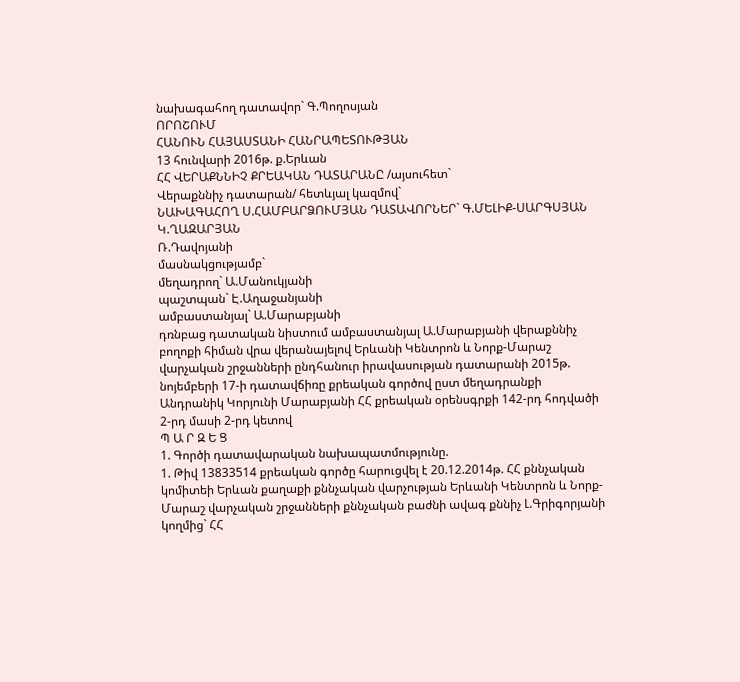նախագահող դատավոր` Գ.Պողոսյան
ՈՐՈՇՈՒՄ
ՀԱՆՈՒՆ ՀԱՅԱՍՏԱՆԻ ՀԱՆՐԱՊԵՏՈՒԹՅԱՆ
13 հունվարի 2016թ. ք.Երևան
ՀՀ ՎԵՐԱՔՆՆԻՉ ՔՐԵԱԿԱՆ ԴԱՏԱՐԱՆԸ /այսուհետ`
Վերաքննիչ դատարան/ հետևյալ կազմով`
ՆԱԽԱԳԱՀՈՂ Ս.ՀԱՄԲԱՐՁՈՒՄՅԱՆ ԴԱՏԱՎՈՐՆԵՐ` Գ.ՄԵԼԻՔ-ՍԱՐԳՍՅԱՆ
Կ.ՂԱԶԱՐՅԱՆ
Ռ.Դավոյանի
մասնակցությամբ`
մեղադրող` Ա.Մանուկյանի
պաշտպան` Է.Աղաջանյանի
ամբաստանյալ` Ա.Մարաբյանի
դռնբաց դատական նիստում ամբաստանյալ Ա.Մարաբյանի վերաքննիչ բողոքի հիման վրա վերանայելով Երևանի Կենտրոն և Նորք-Մարաշ վարչական շրջանների ընդհանուր իրավասության դատարանի 2015թ. նոյեմբերի 17-ի դատավճիռը քրեական գործով ըստ մեղադրանքի Անդրանիկ Կորյունի Մարաբյանի ՀՀ քրեական օրենսգրքի 142-րդ հոդվածի 2-րդ մասի 2-րդ կետով
Պ Ա Ր Զ Ե Ց
1. Գործի դատավարական նախապատմությունը.
1. Թիվ 13833514 քրեական գործը հարուցվել է 20.12.2014թ. ՀՀ քննչական կոմիտեի Երևան քաղաքի քննչական վարչության Երևանի Կենտրոն և Նորք-Մարաշ վարչական շրջանների քննչական բաժնի ավագ քննիչ Լ.Գրիգորյանի կողմից` ՀՀ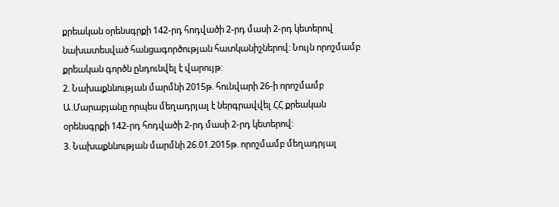քրեական օրենսգրքի 142-րդ հոդվածի 2-րդ մասի 2-րդ կետերով նախատեսված հանցագործության հատկանիշներով: Նույն որոշմամբ քրեական գործն ընդունվել է վարույթ:
2. Նախաքննության մարմնի 2015թ. հունվարի 26-ի որոշմամբ Ա.Մարաբյանը որպես մեղադրյալ է ներգրավվել ՀՀ քրեական օրենսգրքի 142-րդ հոդվածի 2-րդ մասի 2-րդ կետերով:
3. Նախաքննության մարմնի 26.01.2015թ. որոշմամբ մեղադրյալ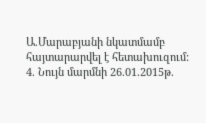Ա.Մարաբյանի նկատմամբ հայտարարվել է հետախուզում:
4. Նույն մարմնի 26.01.2015թ.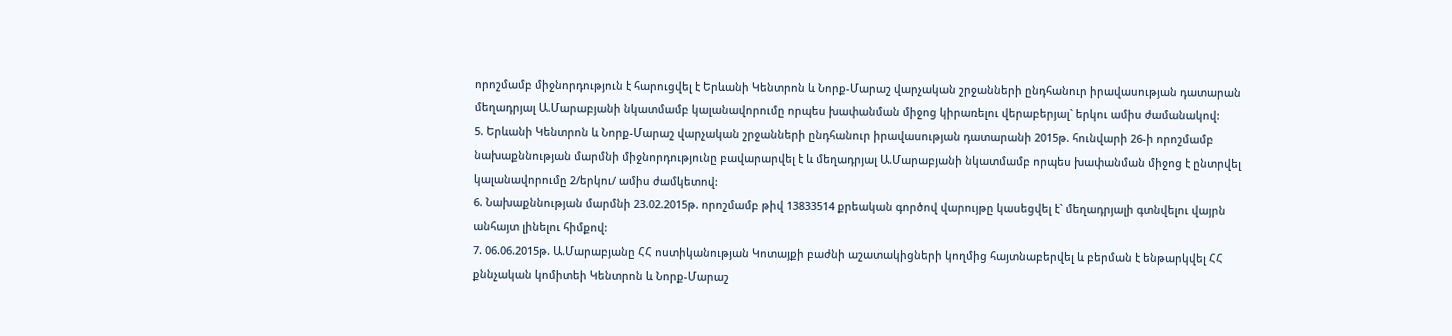որոշմամբ միջնորդություն է հարուցվել է Երևանի Կենտրոն և Նորք-Մարաշ վարչական շրջանների ընդհանուր իրավասության դատարան մեղադրյալ Ա.Մարաբյանի նկատմամբ կալանավորումը որպես խափանման միջոց կիրառելու վերաբերյալ` երկու ամիս ժամանակով:
5. Երևանի Կենտրոն և Նորք-Մարաշ վարչական շրջանների ընդհանուր իրավասության դատարանի 2015թ. հունվարի 26-ի որոշմամբ նախաքննության մարմնի միջնորդությունը բավարարվել է և մեղադրյալ Ա.Մարաբյանի նկատմամբ որպես խափանման միջոց է ընտրվել կալանավորումը 2/երկու/ ամիս ժամկետով:
6. Նախաքննության մարմնի 23.02.2015թ. որոշմամբ թիվ 13833514 քրեական գործով վարույթը կասեցվել է` մեղադրյալի գտնվելու վայրն անհայտ լինելու հիմքով:
7. 06.06.2015թ. Ա.Մարաբյանը ՀՀ ոստիկանության Կոտայքի բաժնի աշատակիցների կողմից հայտնաբերվել և բերման է ենթարկվել ՀՀ քննչական կոմիտեի Կենտրոն և Նորք-Մարաշ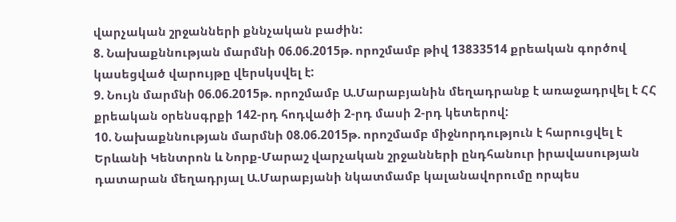վարչական շրջանների քննչական բաժին:
8. Նախաքննության մարմնի 06.06.2015թ. որոշմամբ թիվ 13833514 քրեական գործով կասեցված վարույթը վերսկսվել է:
9. Նույն մարմնի 06.06.2015թ. որոշմամբ Ա.Մարաբյանին մեղադրանք է առաջադրվել է ՀՀ քրեական օրենսգրքի 142-րդ հոդվածի 2-րդ մասի 2-րդ կետերով:
10. Նախաքննության մարմնի 08.06.2015թ. որոշմամբ միջնորդություն է հարուցվել է Երևանի Կենտրոն և Նորք-Մարաշ վարչական շրջանների ընդհանուր իրավասության դատարան մեղադրյալ Ա.Մարաբյանի նկատմամբ կալանավորումը որպես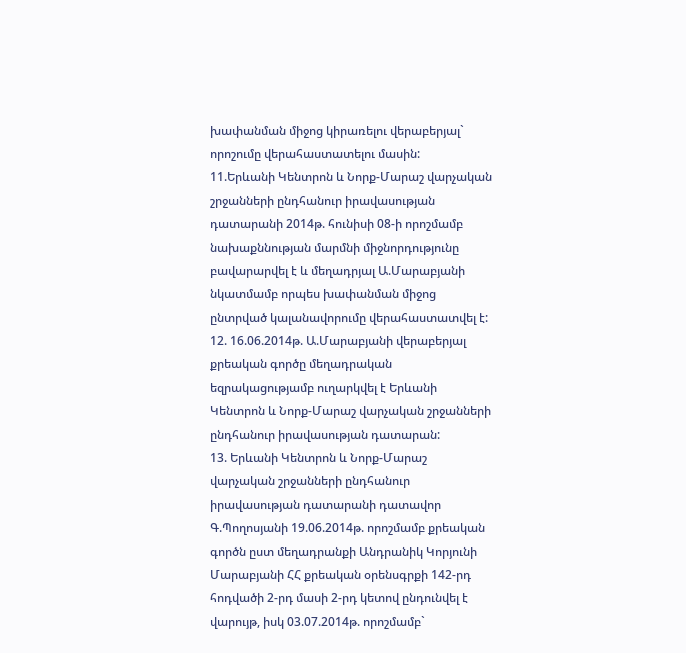խափանման միջոց կիրառելու վերաբերյալ` որոշումը վերահաստատելու մասին:
11.Երևանի Կենտրոն և Նորք-Մարաշ վարչական շրջանների ընդհանուր իրավասության դատարանի 2014թ. հունիսի 08-ի որոշմամբ նախաքննության մարմնի միջնորդությունը բավարարվել է և մեղադրյալ Ա.Մարաբյանի նկատմամբ որպես խափանման միջոց ընտրված կալանավորումը վերահաստատվել է:
12. 16.06.2014թ. Ա.Մարաբյանի վերաբերյալ քրեական գործը մեղադրական եզրակացությամբ ուղարկվել է Երևանի Կենտրոն և Նորք-Մարաշ վարչական շրջանների ընդհանուր իրավասության դատարան:
13. Երևանի Կենտրոն և Նորք-Մարաշ վարչական շրջանների ընդհանուր իրավասության դատարանի դատավոր Գ.Պողոսյանի 19.06.2014թ. որոշմամբ քրեական գործն ըստ մեղադրանքի Անդրանիկ Կորյունի Մարաբյանի ՀՀ քրեական օրենսգրքի 142-րդ հոդվածի 2-րդ մասի 2-րդ կետով ընդունվել է վարույթ, իսկ 03.07.2014թ. որոշմամբ`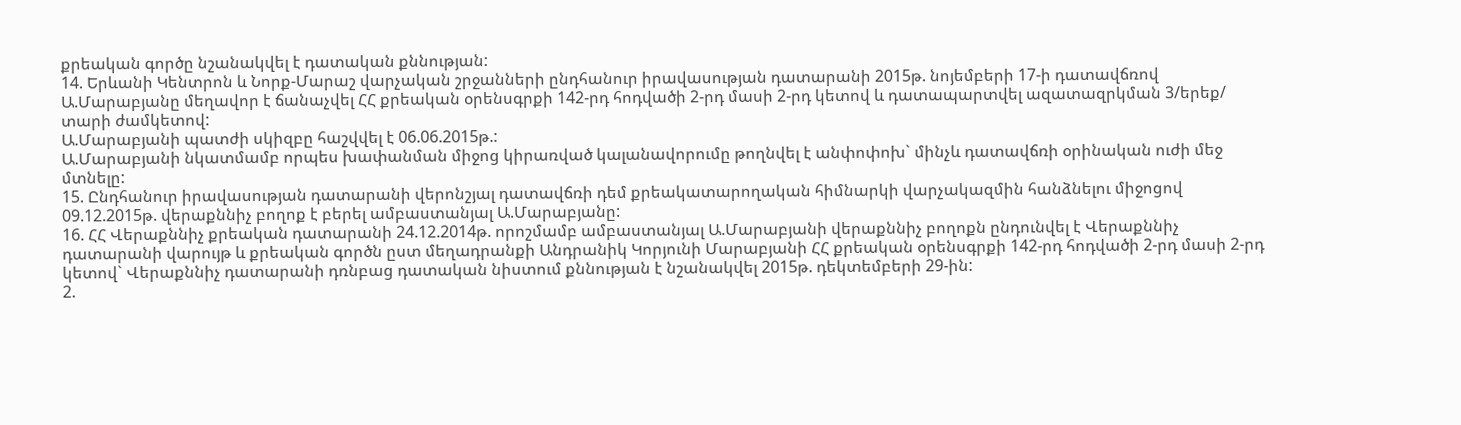քրեական գործը նշանակվել է դատական քննության:
14. Երևանի Կենտրոն և Նորք-Մարաշ վարչական շրջանների ընդհանուր իրավասության դատարանի 2015թ. նոյեմբերի 17-ի դատավճռով Ա.Մարաբյանը մեղավոր է ճանաչվել ՀՀ քրեական օրենսգրքի 142-րդ հոդվածի 2-րդ մասի 2-րդ կետով և դատապարտվել ազատազրկման 3/երեք/ տարի ժամկետով:
Ա.Մարաբյանի պատժի սկիզբը հաշվվել է 06.06.2015թ.:
Ա.Մարաբյանի նկատմամբ որպես խափանման միջոց կիրառված կալանավորումը թողնվել է անփոփոխ` մինչև դատավճռի օրինական ուժի մեջ մտնելը:
15. Ընդհանուր իրավասության դատարանի վերոնշյալ դատավճռի դեմ քրեակատարողական հիմնարկի վարչակազմին հանձնելու միջոցով 09.12.2015թ. վերաքննիչ բողոք է բերել ամբաստանյալ Ա.Մարաբյանը:
16. ՀՀ Վերաքննիչ քրեական դատարանի 24.12.2014թ. որոշմամբ ամբաստանյալ Ա.Մարաբյանի վերաքննիչ բողոքն ընդունվել է Վերաքննիչ դատարանի վարույթ և քրեական գործն ըստ մեղադրանքի Անդրանիկ Կորյունի Մարաբյանի ՀՀ քրեական օրենսգրքի 142-րդ հոդվածի 2-րդ մասի 2-րդ կետով` Վերաքննիչ դատարանի դռնբաց դատական նիստում քննության է նշանակվել 2015թ. դեկտեմբերի 29-ին:
2.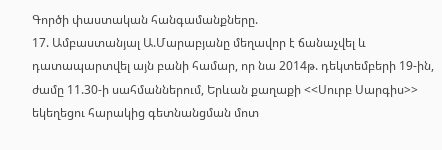Գործի փաստական հանգամանքները.
17. Ամբաստանյալ Ա.Մարաբյանը մեղավոր է ճանաչվել և դատապարտվել այն բանի համար, որ նա 2014թ. դեկտեմբերի 19-ին, ժամը 11.30-ի սահմաններում, Երևան քաղաքի <<Սուրբ Սարգիս>> եկեղեցու հարակից գետնանցման մոտ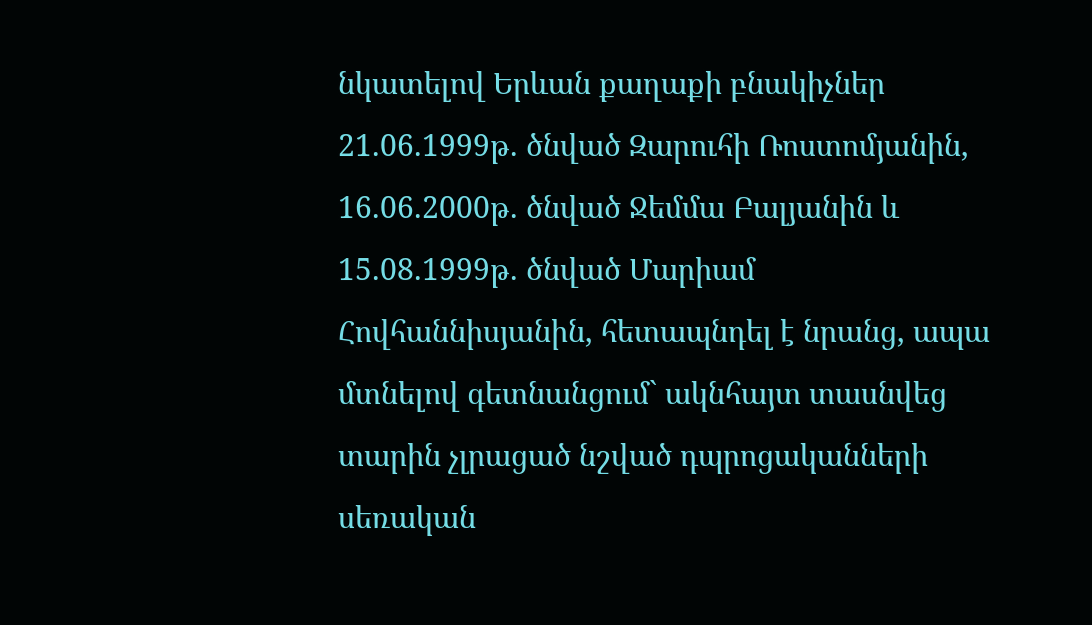նկատելով Երևան քաղաքի բնակիչներ 21.06.1999թ. ծնված Զարուհի Ռոստոմյանին, 16.06.2000թ. ծնված Ջեմմա Բալյանին և 15.08.1999թ. ծնված Մարիամ Հովհաննիսյանին, հետապնդել է նրանց, ապա մտնելով գետնանցում` ակնհայտ տասնվեց տարին չլրացած նշված դպրոցականների սեռական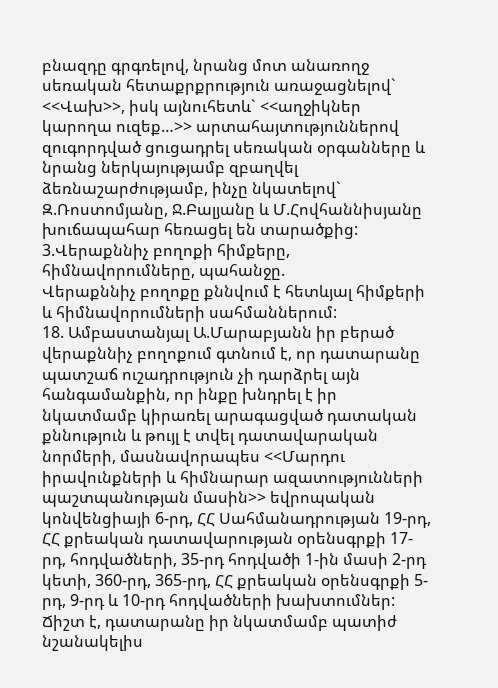բնազդը գրգռելով, նրանց մոտ անառողջ սեռական հետաքրքրություն առաջացնելով` <<Վախ>>, իսկ այնուհետև` <<աղջիկներ կարողա ուզեք…>> արտահայտություններով զուգորդված ցուցադրել սեռական օրգանները և նրանց ներկայությամբ զբաղվել ձեռնաշարժությամբ, ինչը նկատելով` Զ.Ռոստոմյանը, Ջ.Բալյանը և Մ.Հովհաննիսյանը խուճապահար հեռացել են տարածքից:
3.Վերաքննիչ բողոքի հիմքերը, հիմնավորումները, պահանջը.
Վերաքննիչ բողոքը քննվում է հետևյալ հիմքերի և հիմնավորումների սահմաններում:
18. Ամբաստանյալ Ա.Մարաբյանն իր բերած վերաքննիչ բողոքում գտնում է, որ դատարանը պատշաճ ուշադրություն չի դարձրել այն հանգամանքին, որ ինքը խնդրել է իր նկատմամբ կիրառել արագացված դատական քննություն և թույլ է տվել դատավարական նորմերի, մասնավորապես <<Մարդու իրավունքների և հիմնարար ազատությունների պաշտպանության մասին>> եվրոպական կոնվենցիայի 6-րդ, ՀՀ Սահմանադրության 19-րդ, ՀՀ քրեական դատավարության օրենսգրքի 17-րդ, հոդվածների, 35-րդ հոդվածի 1-ին մասի 2-րդ կետի, 360-րդ, 365-րդ, ՀՀ քրեական օրենսգրքի 5-րդ, 9-րդ և 10-րդ հոդվածների խախտումներ:
Ճիշտ է, դատարանը իր նկատմամբ պատիժ նշանակելիս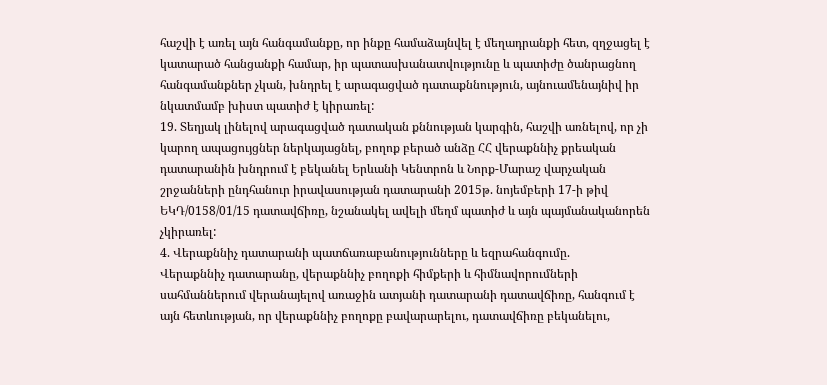հաշվի է առել այն հանգամանքը, որ ինքը համաձայնվել է մեղադրանքի հետ, զղջացել է կատարած հանցանքի համար, իր պատասխանատվությունը և պատիժը ծանրացնող հանգամանքներ չկան, խնդրել է արագացված դատաքննություն, այնուամենայնիվ իր նկատմամբ խիստ պատիժ է կիրառել:
19. Տեղյակ լինելով արագացված դատական քննության կարգին, հաշվի առնելով, որ չի կարող ապացույցներ ներկայացնել, բողոք բերած անձը ՀՀ վերաքննիչ քրեական դատարանին խնդրում է բեկանել Երևանի Կենտրոն և Նորք-Մարաշ վարչական շրջանների ընդհանուր իրավասության դատարանի 2015թ. նոյեմբերի 17-ի թիվ ԵԿԴ/0158/01/15 դատավճիռը, նշանակել ավելի մեղմ պատիժ և այն պայմանականորեն չկիրառել:
4. Վերաքննիչ դատարանի պատճառաբանությունները և եզրահանգումը.
Վերաքննիչ դատարանը, վերաքննիչ բողոքի հիմքերի և հիմնավորումների սահմաններում վերանայելով առաջին ատյանի դատարանի դատավճիռը, հանգում է այն հետևության, որ վերաքննիչ բողոքը բավարարելու, դատավճիռը բեկանելու,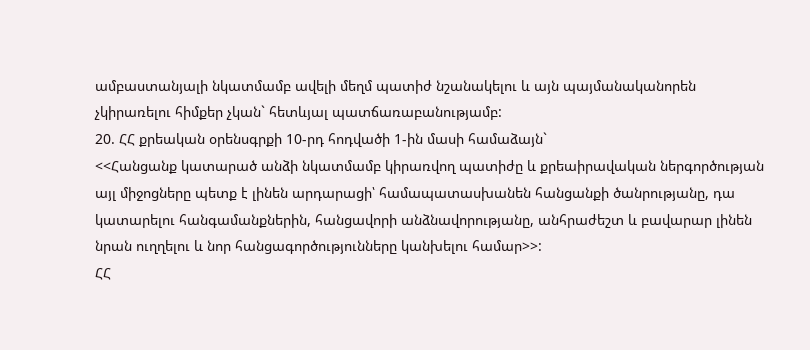ամբաստանյալի նկատմամբ ավելի մեղմ պատիժ նշանակելու և այն պայմանականորեն չկիրառելու հիմքեր չկան` հետևյալ պատճառաբանությամբ:
20. ՀՀ քրեական օրենսգրքի 10-րդ հոդվածի 1-ին մասի համաձայն`
<<Հանցանք կատարած անձի նկատմամբ կիրառվող պատիժը և քրեաիրավական ներգործության այլ միջոցները պետք է լինեն արդարացի՝ համապատասխանեն հանցանքի ծանրությանը, դա կատարելու հանգամանքներին, հանցավորի անձնավորությանը, անհրաժեշտ և բավարար լինեն նրան ուղղելու և նոր հանցագործությունները կանխելու համար>>:
ՀՀ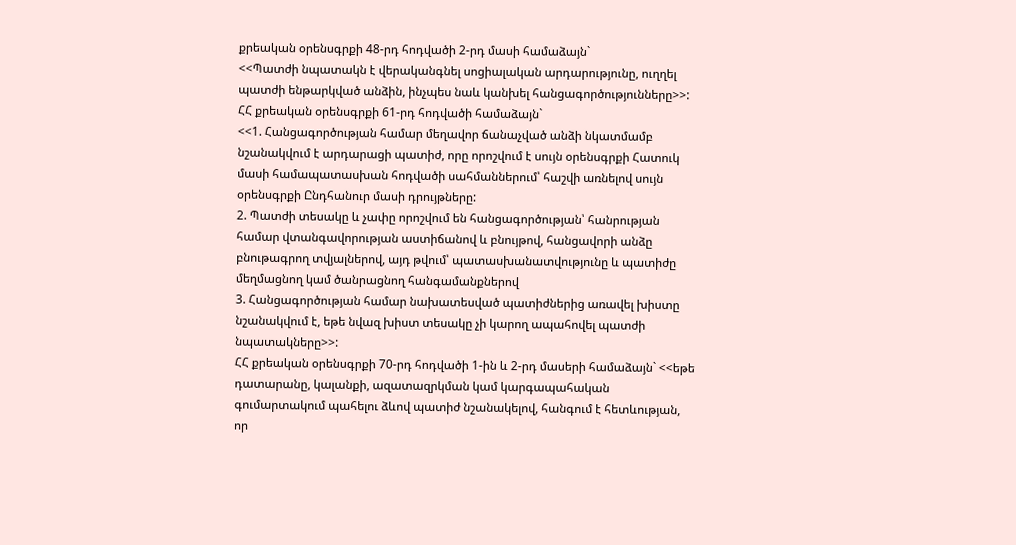քրեական օրենսգրքի 48-րդ հոդվածի 2-րդ մասի համաձայն`
<<Պատժի նպատակն է վերականգնել սոցիալական արդարությունը, ուղղել պատժի ենթարկված անձին, ինչպես նաև կանխել հանցագործությունները>>:
ՀՀ քրեական օրենսգրքի 61-րդ հոդվածի համաձայն`
<<1. Հանցագործության համար մեղավոր ճանաչված անձի նկատմամբ նշանակվում է արդարացի պատիժ, որը որոշվում է սույն օրենսգրքի Հատուկ մասի համապատասխան հոդվածի սահմաններում՝ հաշվի առնելով սույն օրենսգրքի Ընդհանուր մասի դրույթները:
2. Պատժի տեսակը և չափը որոշվում են հանցագործության՝ հանրության համար վտանգավորության աստիճանով և բնույթով, հանցավորի անձը բնութագրող տվյալներով, այդ թվում՝ պատասխանատվությունը և պատիժը մեղմացնող կամ ծանրացնող հանգամանքներով
3. Հանցագործության համար նախատեսված պատիժներից առավել խիստը նշանակվում է, եթե նվազ խիստ տեսակը չի կարող ապահովել պատժի նպատակները>>:
ՀՀ քրեական օրենսգրքի 70-րդ հոդվածի 1-ին և 2-րդ մասերի համաձայն` <<եթե դատարանը, կալանքի, ազատազրկման կամ կարգապահական գումարտակում պահելու ձևով պատիժ նշանակելով, հանգում է հետևության, որ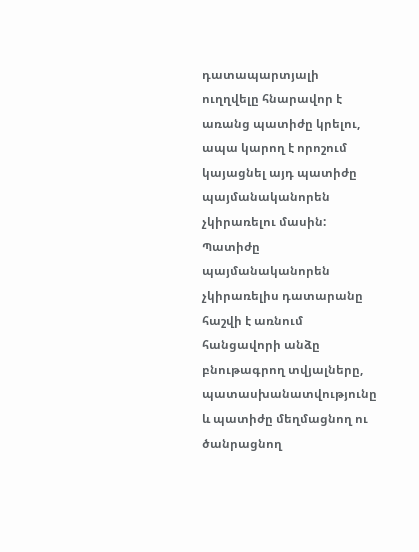դատապարտյալի ուղղվելը հնարավոր է առանց պատիժը կրելու, ապա կարող է որոշում կայացնել այդ պատիժը պայմանականորեն չկիրառելու մասին:
Պատիժը պայմանականորեն չկիրառելիս դատարանը հաշվի է առնում հանցավորի անձը բնութագրող տվյալները, պատասխանատվությունը և պատիժը մեղմացնող ու ծանրացնող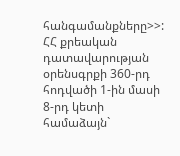հանգամանքները>>:
ՀՀ քրեական դատավարության օրենսգրքի 360-րդ հոդվածի 1-ին մասի 8-րդ կետի համաձայն`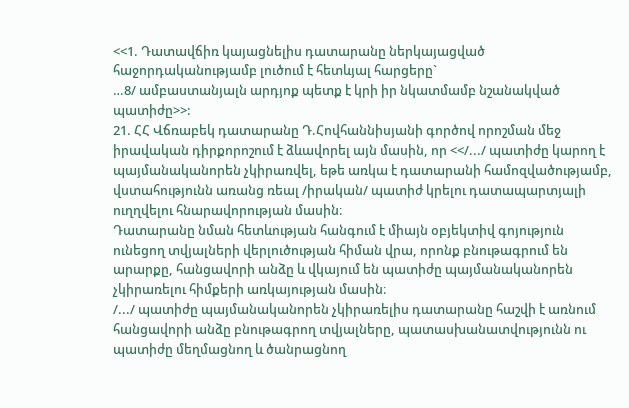<<1. Դատավճիռ կայացնելիս դատարանը ներկայացված հաջորդականությամբ լուծում է հետևյալ հարցերը`
…8/ ամբաստանյալն արդյոք պետք է կրի իր նկատմամբ նշանակված պատիժը>>:
21. ՀՀ Վճռաբեկ դատարանը Դ.Հովհաննիսյանի գործով որոշման մեջ իրավական դիրքորոշում է ձևավորել այն մասին, որ <</.../ պատիժը կարող է պայմանականորեն չկիրառվել, եթե առկա է դատարանի համոզվածությամբ, վստահությունն առանց ռեալ /իրական/ պատիժ կրելու դատապարտյալի ուղղվելու հնարավորության մասին։
Դատարանը նման հետևության հանգում է միայն օբյեկտիվ գոյություն ունեցող տվյալների վերլուծության հիման վրա, որոնք բնութագրում են արարքը, հանցավորի անձը և վկայում են պատիժը պայմանականորեն չկիրառելու հիմքերի առկայության մասին։
/.../ պատիժը պայմանականորեն չկիրառելիս դատարանը հաշվի է առնում հանցավորի անձը բնութագրող տվյալները, պատասխանատվությունն ու պատիժը մեղմացնող և ծանրացնող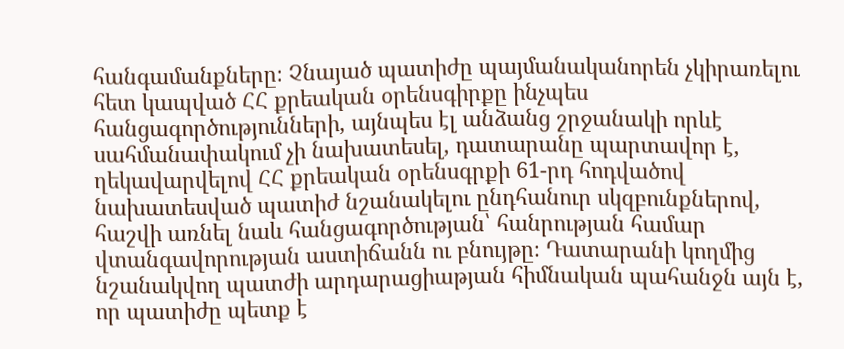հանգամանքները։ Չնայած պատիժը պայմանականորեն չկիրառելու հետ կապված ՀՀ քրեական օրենսգիրքը ինչպես հանցագործությունների, այնպես էլ անձանց շրջանակի որևէ սահմանափակում չի նախատեսել, դատարանը պարտավոր է, ղեկավարվելով ՀՀ քրեական օրենսգրքի 61-րդ հոդվածով նախատեսված պատիժ նշանակելու ընդհանուր սկզբունքներով, հաշվի առնել նաև հանցագործության՝ հանրության համար վտանգավորության աստիճանն ու բնույթը։ Դատարանի կողմից նշանակվող պատժի արդարացիաթյան հիմնական պահանջն այն է, որ պատիժը պետք է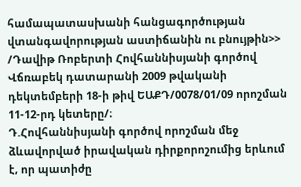համապատասխանի հանցագործության վտանգավորության աստիճանին ու բնույթին>> /Դավիթ Ռոբերտի Հովհաննիսյանի գործով Վճռաբեկ դատարանի 2009 թվականի դեկտեմբերի 18-ի թիվ ԵԱՔԴ/0078/01/09 որոշման 11-12-րդ կետերը/։
Դ.Հովհաննիսյանի գործով որոշման մեջ ձևավորված իրավական դիրքորոշումից երևում է, որ պատիժը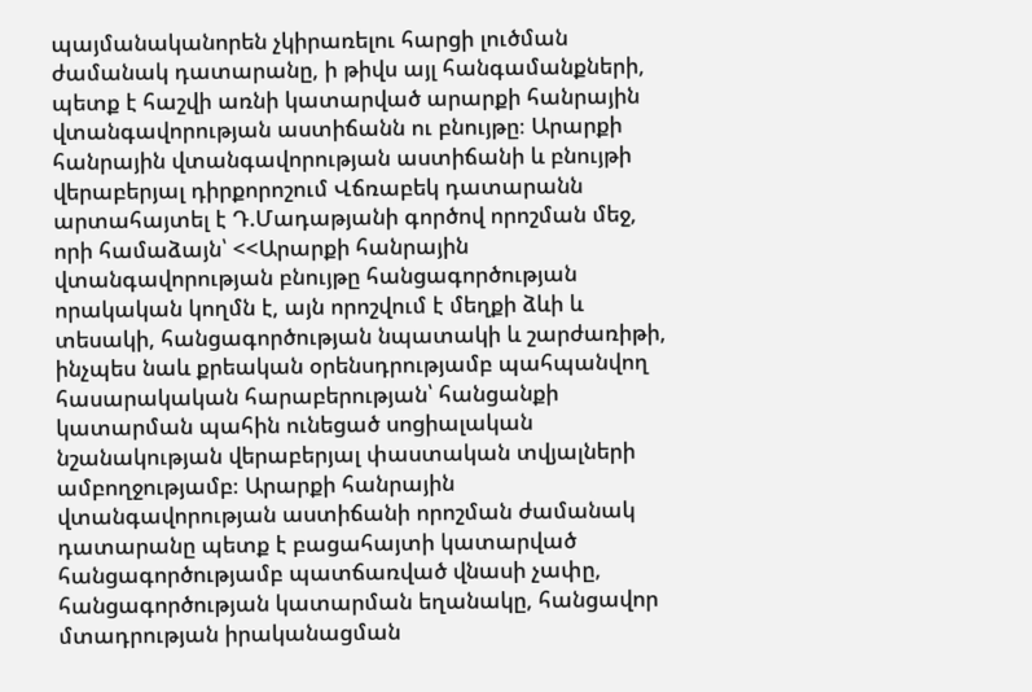պայմանականորեն չկիրառելու հարցի լուծման ժամանակ դատարանը, ի թիվս այլ հանգամանքների, պետք է հաշվի առնի կատարված արարքի հանրային վտանգավորության աստիճանն ու բնույթը։ Արարքի հանրային վտանգավորության աստիճանի և բնույթի վերաբերյալ դիրքորոշում Վճռաբեկ դատարանն արտահայտել է Դ.Մադաթյանի գործով որոշման մեջ, որի համաձայն՝ <<Արարքի հանրային վտանգավորության բնույթը հանցագործության որակական կողմն է, այն որոշվում է մեղքի ձևի և տեսակի, հանցագործության նպատակի և շարժառիթի, ինչպես նաև քրեական օրենսդրությամբ պահպանվող հասարակական հարաբերության՝ հանցանքի կատարման պահին ունեցած սոցիալական նշանակության վերաբերյալ փաստական տվյալների ամբողջությամբ։ Արարքի հանրային վտանգավորության աստիճանի որոշման ժամանակ դատարանը պետք է բացահայտի կատարված հանցագործությամբ պատճառված վնասի չափը, հանցագործության կատարման եղանակը, հանցավոր մտադրության իրականացման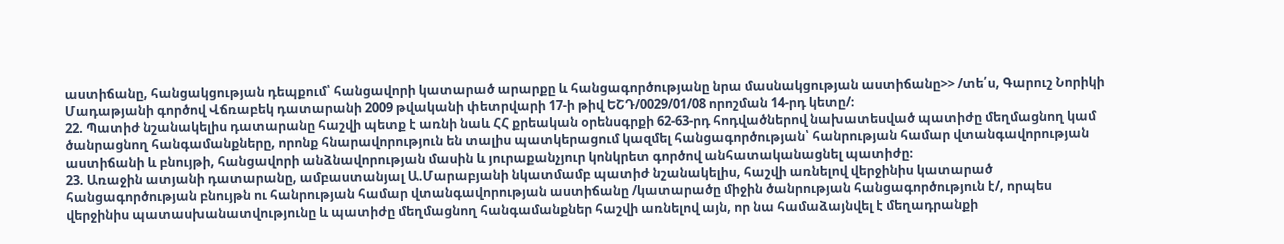աստիճանը, հանցակցության դեպքում՝ հանցավորի կատարած արարքը և հանցագործությանը նրա մասնակցության աստիճանը>> /տե՛ս, Գարուշ Նորիկի Մադաթյանի գործով Վճռաբեկ դատարանի 2009 թվականի փետրվարի 17-ի թիվ ԵՇԴ/0029/01/08 որոշման 14-րդ կետը/։
22. Պատիժ նշանակելիս դատարանը հաշվի պետք է առնի նաև ՀՀ քրեական օրենսգրքի 62-63-րդ հոդվածներով նախատեսված պատիժը մեղմացնող կամ ծանրացնող հանգամանքները, որոնք հնարավորություն են տալիս պատկերացում կազմել հանցագործության՝ հանրության համար վտանգավորության աստիճանի և բնույթի, հանցավորի անձնավորության մասին և յուրաքանչյուր կոնկրետ գործով անհատականացնել պատիժը։
23. Առաջին ատյանի դատարանը, ամբաստանյալ Ա.Մարաբյանի նկատմամբ պատիժ նշանակելիս, հաշվի առնելով վերջինիս կատարած հանցագործության բնույթն ու հանրության համար վտանգավորության աստիճանը /կատարածը միջին ծանրության հանցագործություն է/, որպես վերջինիս պատասխանատվությունը և պատիժը մեղմացնող հանգամանքներ հաշվի առնելով այն, որ նա համաձայնվել է մեղադրանքի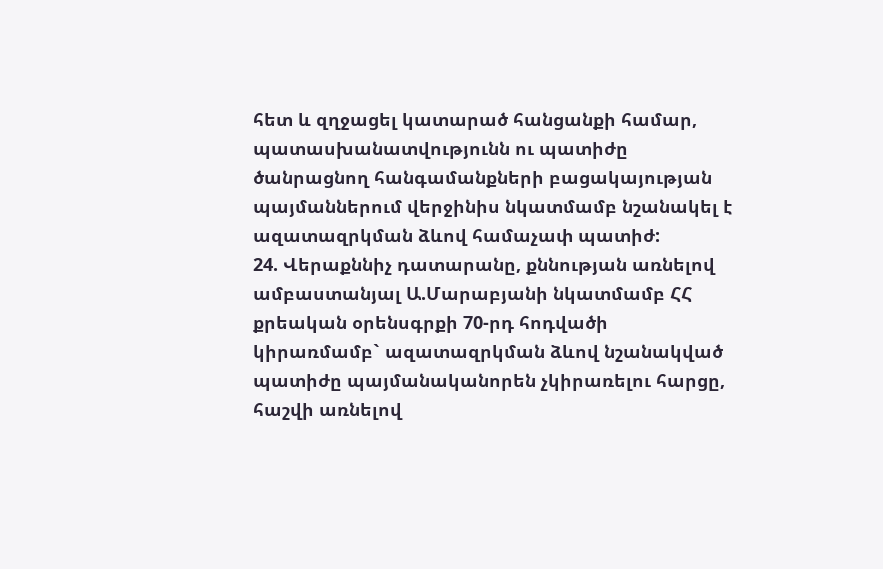հետ և զղջացել կատարած հանցանքի համար, պատասխանատվությունն ու պատիժը ծանրացնող հանգամանքների բացակայության պայմաններում վերջինիս նկատմամբ նշանակել է ազատազրկման ձևով համաչափ պատիժ:
24. Վերաքննիչ դատարանը, քննության առնելով ամբաստանյալ Ա.Մարաբյանի նկատմամբ ՀՀ քրեական օրենսգրքի 70-րդ հոդվածի կիրառմամբ` ազատազրկման ձևով նշանակված պատիժը պայմանականորեն չկիրառելու հարցը, հաշվի առնելով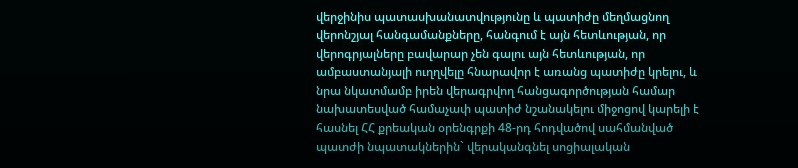վերջինիս պատասխանատվությունը և պատիժը մեղմացնող վերոնշյալ հանգամանքները, հանգում է այն հետևության, որ վերոգրյալները բավարար չեն գալու այն հետևության, որ ամբաստանյալի ուղղվելը հնարավոր է առանց պատիժը կրելու, և նրա նկատմամբ իրեն վերագրվող հանցագործության համար նախատեսված համաչափ պատիժ նշանակելու միջոցով կարելի է հասնել ՀՀ քրեական օրենգրքի 48-րդ հոդվածով սահմանված պատժի նպատակներին` վերականգնել սոցիալական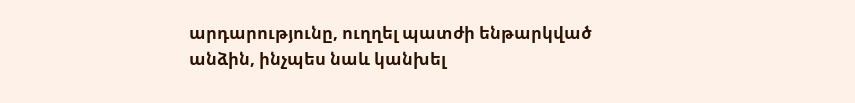արդարությունը, ուղղել պատժի ենթարկված անձին, ինչպես նաև կանխել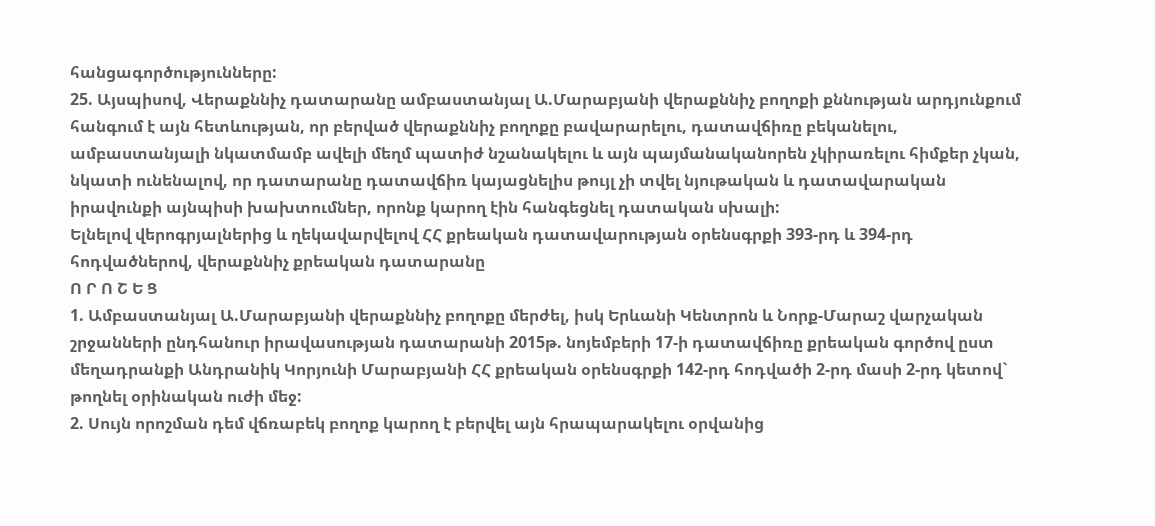հանցագործությունները:
25. Այսպիսով, Վերաքննիչ դատարանը ամբաստանյալ Ա.Մարաբյանի վերաքննիչ բողոքի քննության արդյունքում հանգում է այն հետևության, որ բերված վերաքննիչ բողոքը բավարարելու, դատավճիռը բեկանելու, ամբաստանյալի նկատմամբ ավելի մեղմ պատիժ նշանակելու և այն պայմանականորեն չկիրառելու հիմքեր չկան, նկատի ունենալով, որ դատարանը դատավճիռ կայացնելիս թույլ չի տվել նյութական և դատավարական իրավունքի այնպիսի խախտումներ, որոնք կարող էին հանգեցնել դատական սխալի:
Ելնելով վերոգրյալներից և ղեկավարվելով ՀՀ քրեական դատավարության օրենսգրքի 393-րդ և 394-րդ հոդվածներով, վերաքննիչ քրեական դատարանը
Ո Ր Ո Շ Ե Ց
1. Ամբաստանյալ Ա.Մարաբյանի վերաքննիչ բողոքը մերժել, իսկ Երևանի Կենտրոն և Նորք-Մարաշ վարչական շրջանների ընդհանուր իրավասության դատարանի 2015թ. նոյեմբերի 17-ի դատավճիռը քրեական գործով ըստ մեղադրանքի Անդրանիկ Կորյունի Մարաբյանի ՀՀ քրեական օրենսգրքի 142-րդ հոդվածի 2-րդ մասի 2-րդ կետով` թողնել օրինական ուժի մեջ:
2. Սույն որոշման դեմ վճռաբեկ բողոք կարող է բերվել այն հրապարակելու օրվանից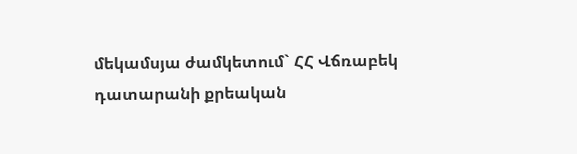մեկամսյա ժամկետում` ՀՀ Վճռաբեկ դատարանի քրեական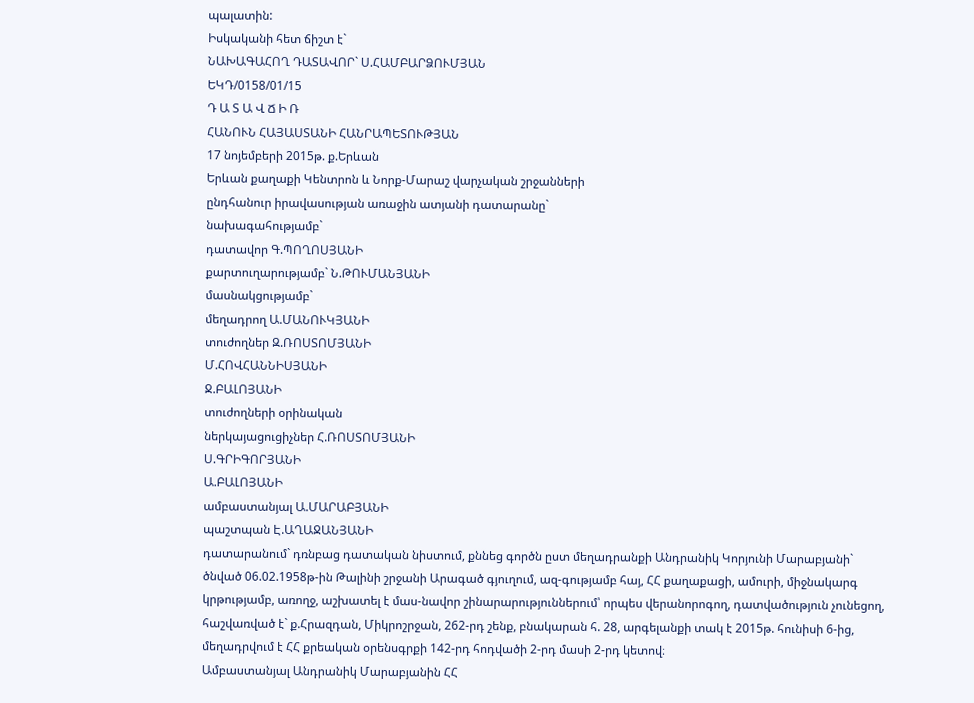պալատին:
Իսկականի հետ ճիշտ է`
ՆԱԽԱԳԱՀՈՂ ԴԱՏԱՎՈՐ` Ս.ՀԱՄԲԱՐՁՈՒՄՅԱՆ
ԵԿԴ/0158/01/15
Դ Ա Տ Ա Վ Ճ Ի Ռ
ՀԱՆՈՒՆ ՀԱՅԱՍՏԱՆԻ ՀԱՆՐԱՊԵՏՈՒԹՅԱՆ
17 նոյեմբերի 2015թ. ք.Երևան
Երևան քաղաքի Կենտրոն և Նորք-Մարաշ վարչական շրջանների
ընդհանուր իրավասության առաջին ատյանի դատարանը`
նախագահությամբ`
դատավոր Գ.ՊՈՂՈՍՅԱՆԻ
քարտուղարությամբ` Ն.ԹՈՒՄԱՆՅԱՆԻ
մասնակցությամբ`
մեղադրող Ա.ՄԱՆՈՒԿՅԱՆԻ
տուժողներ Զ.ՌՈՍՏՈՄՅԱՆԻ
Մ.ՀՈՎՀԱՆՆԻՍՅԱՆԻ
Ջ.ԲԱԼՈՅԱՆԻ
տուժողների օրինական
ներկայացուցիչներ Հ.ՌՈՍՏՈՄՅԱՆԻ
Ս.ԳՐԻԳՈՐՅԱՆԻ
Ա.ԲԱԼՈՅԱՆԻ
ամբաստանյալ Ա.ՄԱՐԱԲՅԱՆԻ
պաշտպան Է.ԱՂԱՋԱՆՅԱՆԻ
դատարանում` դռնբաց դատական նիստում, քննեց գործն ըստ մեղադրանքի Անդրանիկ Կորյունի Մարաբյանի` ծնված 06.02.1958թ-ին Թալինի շրջանի Արագած գյուղում, ազ-գությամբ հայ, ՀՀ քաղաքացի, ամուրի, միջնակարգ կրթությամբ, առողջ, աշխատել է մաս-նավոր շինարարություններում՝ որպես վերանորոգող, դատվածություն չունեցող, հաշվառված է` ք.Հրազդան, Միկրոշրջան, 262-րդ շենք, բնակարան հ. 28, արգելանքի տակ է 2015թ. հունիսի 6-ից, մեղադրվում է ՀՀ քրեական օրենսգրքի 142-րդ հոդվածի 2-րդ մասի 2-րդ կետով։
Ամբաստանյալ Անդրանիկ Մարաբյանին ՀՀ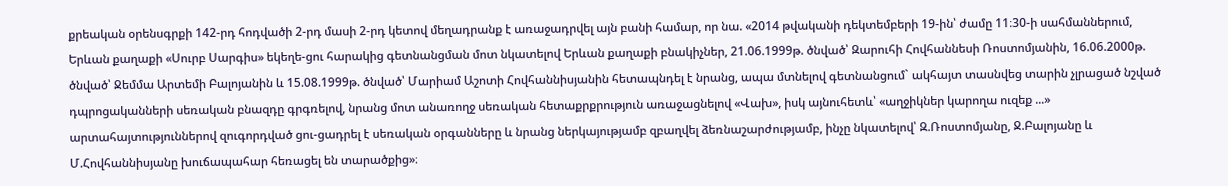քրեական օրենսգրքի 142-րդ հոդվածի 2-րդ մասի 2-րդ կետով մեղադրանք է առաջադրվել այն բանի համար, որ նա. «2014 թվականի դեկտեմբերի 19-ին՝ ժամը 11։30-ի սահմաններում, Երևան քաղաքի «Սուրբ Սարգիս» եկեղե-ցու հարակից գետնանցման մոտ նկատելով Երևան քաղաքի բնակիչներ, 21.06.1999թ. ծնված՝ Զարուհի Հովհաննեսի Ռոստոմյանին, 16.06.2000թ. ծնված՝ Ջեմմա Արտեմի Բալոյանին և 15.08.1999թ. ծնված՝ Մարիամ Աշոտի Հովհաննիսյանին հետապնդել է նրանց, ապա մտնելով գետնանցում` ակհայտ տասնվեց տարին չլրացած նշված դպրոցականների սեռական բնազդը գրգռելով, նրանց մոտ անառողջ սեռական հետաքրքրություն առաջացնելով «Վախ», իսկ այնուհետև՝ «աղջիկներ կարողա ուզեք ...» արտահայտություններով զուգորդված ցու-ցադրել է սեռական օրգանները և նրանց ներկայությամբ զբաղվել ձեռնաշարժությամբ, ինչը նկատելով՝ Զ.Ռոստոմյանը, Ջ.Բալոյանը և Մ.Հովհաննիսյանը խուճապահար հեռացել են տարածքից»։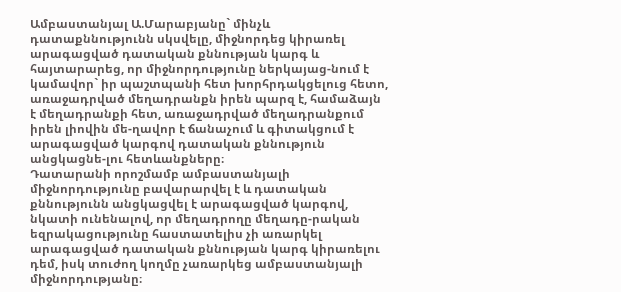Ամբաստանյալ Ա.Մարաբյանը` մինչև դատաքննությունն սկսվելը, միջնորդեց կիրառել արագացված դատական քննության կարգ և հայտարարեց, որ միջնորդությունը ներկայաց-նում է կամավոր` իր պաշտպանի հետ խորհրդակցելուց հետո, առաջադրված մեղադրանքն իրեն պարզ է, համաձայն է մեղադրանքի հետ, առաջադրված մեղադրանքում իրեն լիովին մե-ղավոր է ճանաչում և գիտակցում է արագացված կարգով դատական քննություն անցկացնե-լու հետևանքները։
Դատարանի որոշմամբ ամբաստանյալի միջնորդությունը բավարարվել է և դատական քննությունն անցկացվել է արագացված կարգով, նկատի ունենալով, որ մեղադրողը մեղադը-րական եզրակացությունը հաստատելիս չի առարկել արագացված դատական քննության կարգ կիրառելու դեմ, իսկ տուժող կողմը չառարկեց ամբաստանյալի միջնորդությանը։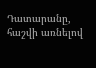Դատարանը, հաշվի առնելով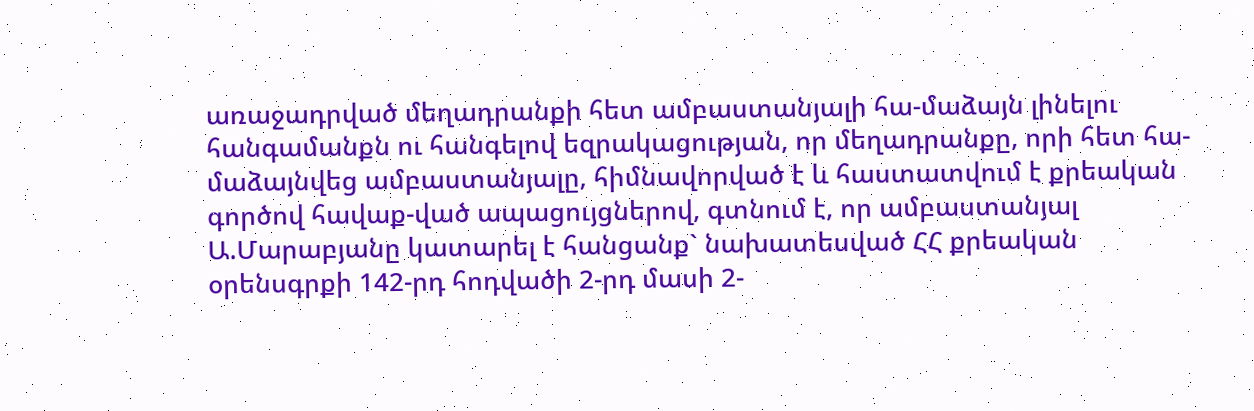առաջադրված մեղադրանքի հետ ամբաստանյալի հա-մաձայն լինելու հանգամանքն ու հանգելով եզրակացության, որ մեղադրանքը, որի հետ հա-մաձայնվեց ամբաստանյալը, հիմնավորված է և հաստատվում է քրեական գործով հավաք-ված ապացույցներով, գտնում է, որ ամբաստանյալ Ա.Մարաբյանը կատարել է հանցանք` նախատեսված ՀՀ քրեական օրենսգրքի 142-րդ հոդվածի 2-րդ մասի 2-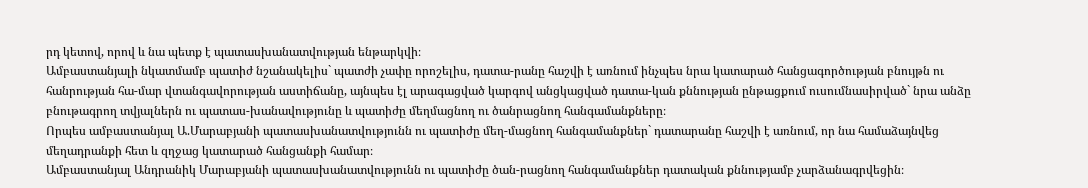րդ կետով, որով և նա պետք է պատասխանատվության ենթարկվի։
Ամբաստանյալի նկատմամբ պատիժ նշանակելիս` պատժի չափը որոշելիս, դատա-րանը հաշվի է առնում ինչպես նրա կատարած հանցագործության բնույթն ու հանրության հա-մար վտանգավորության աստիճանը, այնպես էլ արագացված կարգով անցկացված դատա-կան քննության ընթացքում ուսումնասիրված` նրա անձը բնութագրող տվյալներն ու պատաս-խանավությունը և պատիժը մեղմացնող ու ծանրացնող հանգամանքները։
Որպես ամբաստանյալ Ա.Մարաբյանի պատասխանատվությունն ու պատիժը մեղ-մացնող հանգամանքներ` դատարանը հաշվի է առնում, որ նա համաձայնվեց մեղադրանքի հետ և զղջաց կատարած հանցանքի համար։
Ամբաստանյալ Անդրանիկ Մարաբյանի պատասխանատվությունն ու պատիժը ծան-րացնող հանգամանքներ դատական քննությամբ չարձանագրվեցին։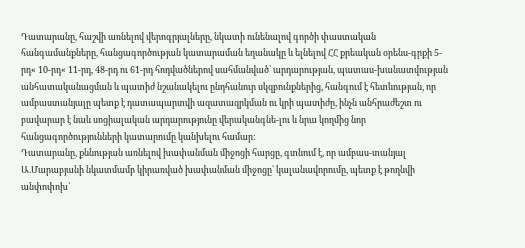Դատարանը, հաշվի առնելով վերոգրյալները, նկատի ունենալով գործի փաստական հանգամանքները, հանցագործության կատարաման եղանակը և ելնելով ՀՀ քրեական օրենս-գրքի 5-րդ« 10-րդ« 11-րդ, 48-րդ ու 61-րդ հոդվածներով սահմանված՝ արդարության, պատաս-խանատվության անհատականացման և պատիժ նշանակելու ընդհանուր սկզբունքներից, հանգում է հետևության, որ ամբաստանյալը պետք է դատապարտվի ազատազրկման ու կրի պատիժը, ինչն անհրաժեշտ ու բավարար է նաև սոցիալական արդարությունը վերականգնե-լու և նրա կողմից նոր հանցագործությունների կատարումը կանխելու համար։
Դատարանը, քննության առնելով խափանման միջոցի հարցը, գտնում է, որ ամբաս-տանյալ Ա.Մարաբյանի նկատմամբ կիրառված խափանման միջոցը` կալանավորումը, պետք է թողնվի անփոփոխ՝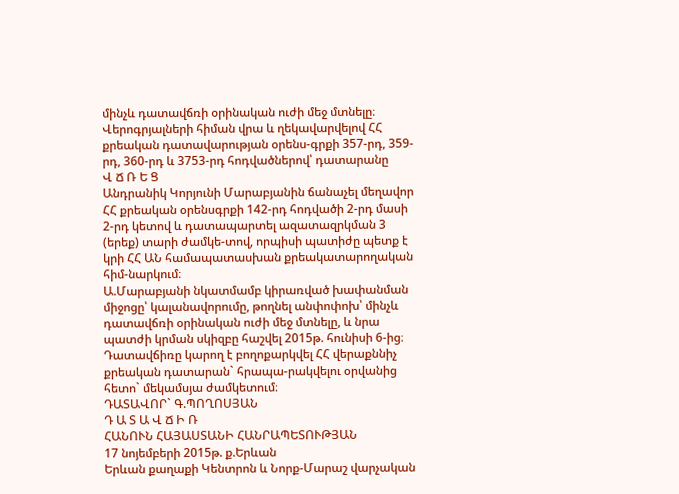մինչև դատավճռի օրինական ուժի մեջ մտնելը։
Վերոգրյալների հիման վրա և ղեկավարվելով ՀՀ քրեական դատավարության օրենս-գրքի 357-րդ, 359-րդ, 360-րդ և 3753-րդ հոդվածներով՝ դատարանը
Վ Ճ Ռ Ե Ց
Անդրանիկ Կորյունի Մարաբյանին ճանաչել մեղավոր ՀՀ քրեական օրենսգրքի 142-րդ հոդվածի 2-րդ մասի 2-րդ կետով և դատապարտել ազատազրկման 3 (երեք) տարի ժամկե-տով, որպիսի պատիժը պետք է կրի ՀՀ ԱՆ համապատասխան քրեակատարողական հիմ-նարկում։
Ա.Մարաբյանի նկատմամբ կիրառված խափանման միջոցը՝ կալանավորումը, թողնել անփոփոխ՝ մինչև դատավճռի օրինական ուժի մեջ մտնելը, և նրա պատժի կրման սկիզբը հաշվել 2015թ. հունիսի 6-ից։
Դատավճիռը կարող է բողոքարկվել ՀՀ վերաքննիչ քրեական դատարան` հրապա-րակվելու օրվանից հետո` մեկամսյա ժամկետում։
ԴԱՏԱՎՈՐ` Գ.ՊՈՂՈՍՅԱՆ
Դ Ա Տ Ա Վ Ճ Ի Ռ
ՀԱՆՈՒՆ ՀԱՅԱՍՏԱՆԻ ՀԱՆՐԱՊԵՏՈՒԹՅԱՆ
17 նոյեմբերի 2015թ. ք.Երևան
Երևան քաղաքի Կենտրոն և Նորք-Մարաշ վարչական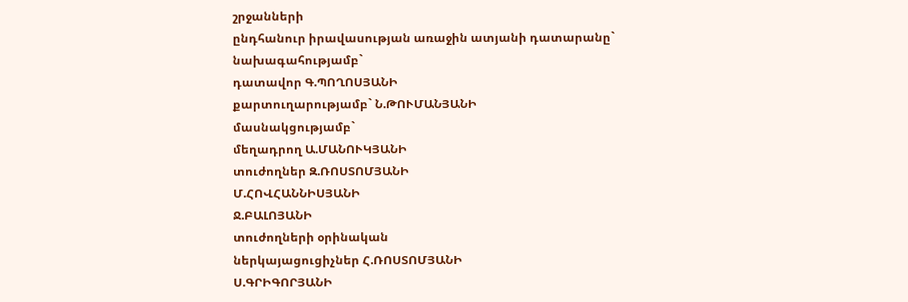շրջանների
ընդհանուր իրավասության առաջին ատյանի դատարանը`
նախագահությամբ`
դատավոր Գ.ՊՈՂՈՍՅԱՆԻ
քարտուղարությամբ` Ն.ԹՈՒՄԱՆՅԱՆԻ
մասնակցությամբ`
մեղադրող Ա.ՄԱՆՈՒԿՅԱՆԻ
տուժողներ Զ.ՌՈՍՏՈՄՅԱՆԻ
Մ.ՀՈՎՀԱՆՆԻՍՅԱՆԻ
Ջ.ԲԱԼՈՅԱՆԻ
տուժողների օրինական
ներկայացուցիչներ Հ.ՌՈՍՏՈՄՅԱՆԻ
Ս.ԳՐԻԳՈՐՅԱՆԻ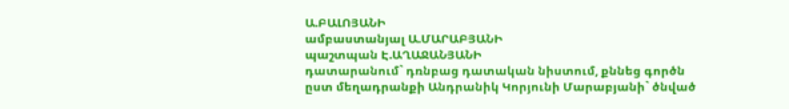Ա.ԲԱԼՈՅԱՆԻ
ամբաստանյալ Ա.ՄԱՐԱԲՅԱՆԻ
պաշտպան Է.ԱՂԱՋԱՆՅԱՆԻ
դատարանում` դռնբաց դատական նիստում, քննեց գործն ըստ մեղադրանքի Անդրանիկ Կորյունի Մարաբյանի` ծնված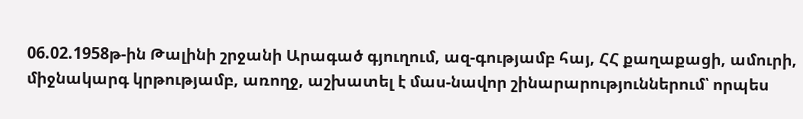06.02.1958թ-ին Թալինի շրջանի Արագած գյուղում, ազ-գությամբ հայ, ՀՀ քաղաքացի, ամուրի, միջնակարգ կրթությամբ, առողջ, աշխատել է մաս-նավոր շինարարություններում՝ որպես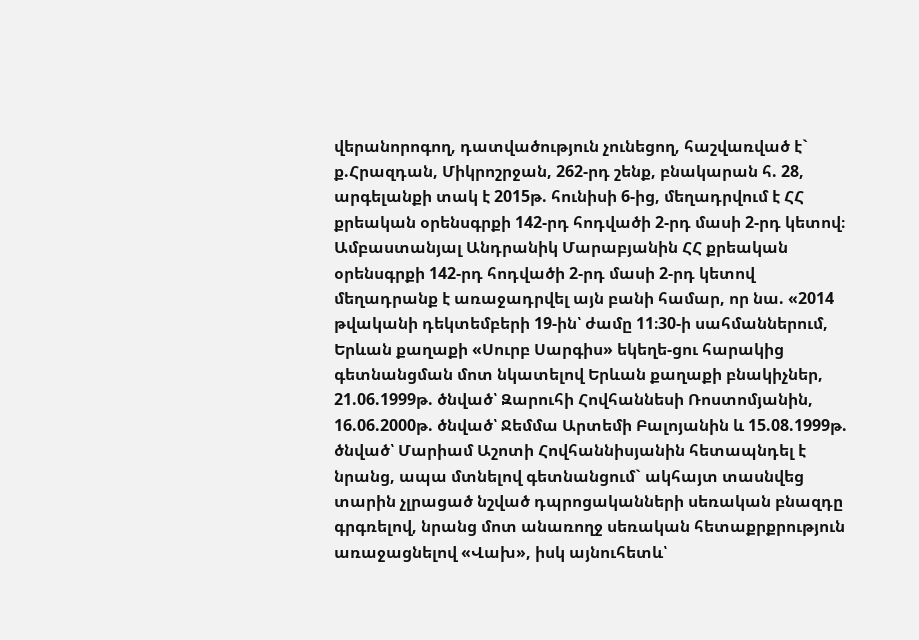վերանորոգող, դատվածություն չունեցող, հաշվառված է` ք.Հրազդան, Միկրոշրջան, 262-րդ շենք, բնակարան հ. 28, արգելանքի տակ է 2015թ. հունիսի 6-ից, մեղադրվում է ՀՀ քրեական օրենսգրքի 142-րդ հոդվածի 2-րդ մասի 2-րդ կետով։
Ամբաստանյալ Անդրանիկ Մարաբյանին ՀՀ քրեական օրենսգրքի 142-րդ հոդվածի 2-րդ մասի 2-րդ կետով մեղադրանք է առաջադրվել այն բանի համար, որ նա. «2014 թվականի դեկտեմբերի 19-ին՝ ժամը 11։30-ի սահմաններում, Երևան քաղաքի «Սուրբ Սարգիս» եկեղե-ցու հարակից գետնանցման մոտ նկատելով Երևան քաղաքի բնակիչներ, 21.06.1999թ. ծնված՝ Զարուհի Հովհաննեսի Ռոստոմյանին, 16.06.2000թ. ծնված՝ Ջեմմա Արտեմի Բալոյանին և 15.08.1999թ. ծնված՝ Մարիամ Աշոտի Հովհաննիսյանին հետապնդել է նրանց, ապա մտնելով գետնանցում` ակհայտ տասնվեց տարին չլրացած նշված դպրոցականների սեռական բնազդը գրգռելով, նրանց մոտ անառողջ սեռական հետաքրքրություն առաջացնելով «Վախ», իսկ այնուհետև՝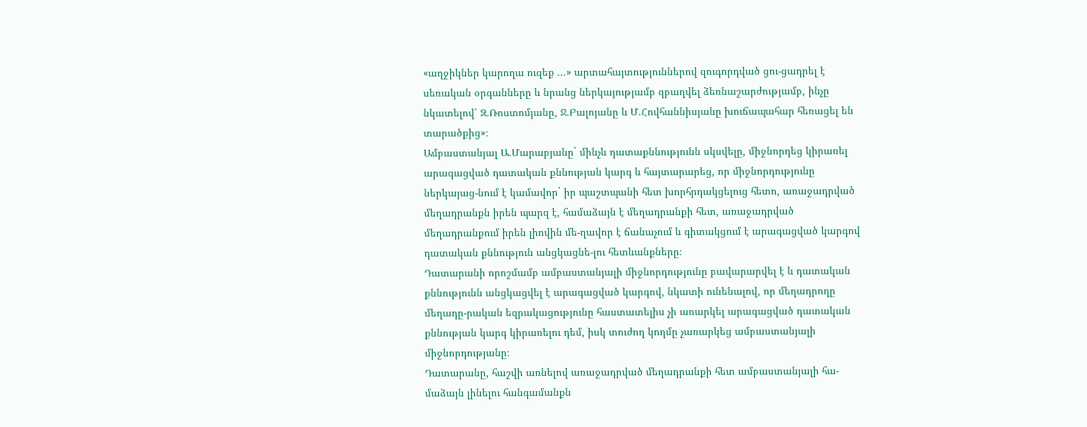«աղջիկներ կարողա ուզեք ...» արտահայտություններով զուգորդված ցու-ցադրել է սեռական օրգանները և նրանց ներկայությամբ զբաղվել ձեռնաշարժությամբ, ինչը նկատելով՝ Զ.Ռոստոմյանը, Ջ.Բալոյանը և Մ.Հովհաննիսյանը խուճապահար հեռացել են տարածքից»։
Ամբաստանյալ Ա.Մարաբյանը` մինչև դատաքննությունն սկսվելը, միջնորդեց կիրառել արագացված դատական քննության կարգ և հայտարարեց, որ միջնորդությունը ներկայաց-նում է կամավոր` իր պաշտպանի հետ խորհրդակցելուց հետո, առաջադրված մեղադրանքն իրեն պարզ է, համաձայն է մեղադրանքի հետ, առաջադրված մեղադրանքում իրեն լիովին մե-ղավոր է ճանաչում և գիտակցում է արագացված կարգով դատական քննություն անցկացնե-լու հետևանքները։
Դատարանի որոշմամբ ամբաստանյալի միջնորդությունը բավարարվել է և դատական քննությունն անցկացվել է արագացված կարգով, նկատի ունենալով, որ մեղադրողը մեղադը-րական եզրակացությունը հաստատելիս չի առարկել արագացված դատական քննության կարգ կիրառելու դեմ, իսկ տուժող կողմը չառարկեց ամբաստանյալի միջնորդությանը։
Դատարանը, հաշվի առնելով առաջադրված մեղադրանքի հետ ամբաստանյալի հա-մաձայն լինելու հանգամանքն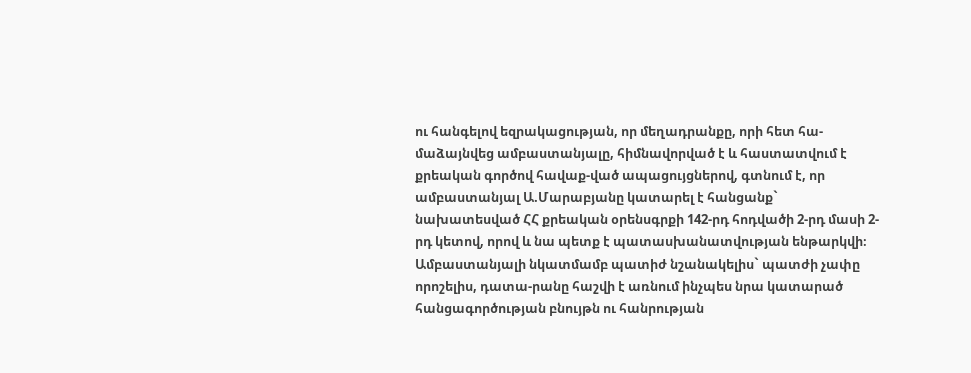ու հանգելով եզրակացության, որ մեղադրանքը, որի հետ հա-մաձայնվեց ամբաստանյալը, հիմնավորված է և հաստատվում է քրեական գործով հավաք-ված ապացույցներով, գտնում է, որ ամբաստանյալ Ա.Մարաբյանը կատարել է հանցանք` նախատեսված ՀՀ քրեական օրենսգրքի 142-րդ հոդվածի 2-րդ մասի 2-րդ կետով, որով և նա պետք է պատասխանատվության ենթարկվի։
Ամբաստանյալի նկատմամբ պատիժ նշանակելիս` պատժի չափը որոշելիս, դատա-րանը հաշվի է առնում ինչպես նրա կատարած հանցագործության բնույթն ու հանրության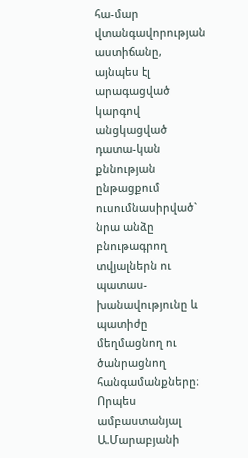հա-մար վտանգավորության աստիճանը, այնպես էլ արագացված կարգով անցկացված դատա-կան քննության ընթացքում ուսումնասիրված` նրա անձը բնութագրող տվյալներն ու պատաս-խանավությունը և պատիժը մեղմացնող ու ծանրացնող հանգամանքները։
Որպես ամբաստանյալ Ա.Մարաբյանի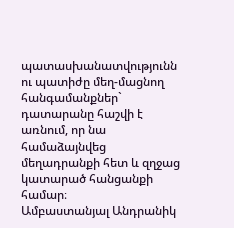պատասխանատվությունն ու պատիժը մեղ-մացնող հանգամանքներ` դատարանը հաշվի է առնում, որ նա համաձայնվեց մեղադրանքի հետ և զղջաց կատարած հանցանքի համար։
Ամբաստանյալ Անդրանիկ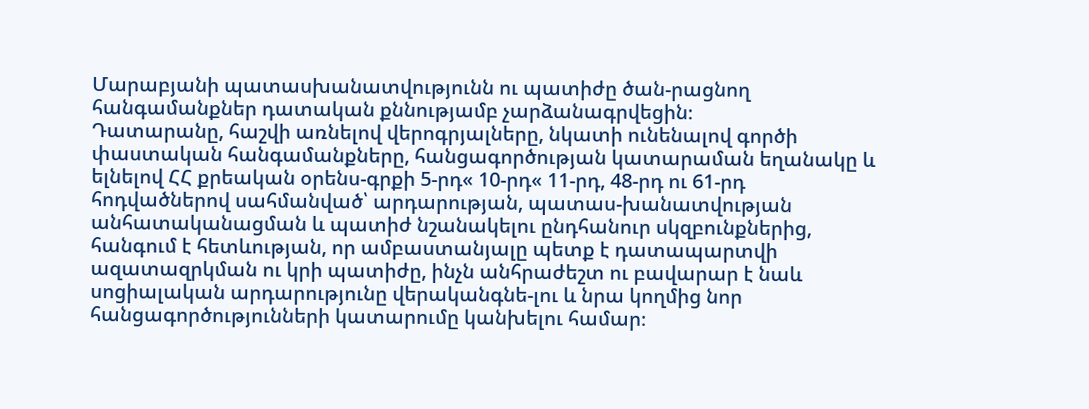Մարաբյանի պատասխանատվությունն ու պատիժը ծան-րացնող հանգամանքներ դատական քննությամբ չարձանագրվեցին։
Դատարանը, հաշվի առնելով վերոգրյալները, նկատի ունենալով գործի փաստական հանգամանքները, հանցագործության կատարաման եղանակը և ելնելով ՀՀ քրեական օրենս-գրքի 5-րդ« 10-րդ« 11-րդ, 48-րդ ու 61-րդ հոդվածներով սահմանված՝ արդարության, պատաս-խանատվության անհատականացման և պատիժ նշանակելու ընդհանուր սկզբունքներից, հանգում է հետևության, որ ամբաստանյալը պետք է դատապարտվի ազատազրկման ու կրի պատիժը, ինչն անհրաժեշտ ու բավարար է նաև սոցիալական արդարությունը վերականգնե-լու և նրա կողմից նոր հանցագործությունների կատարումը կանխելու համար։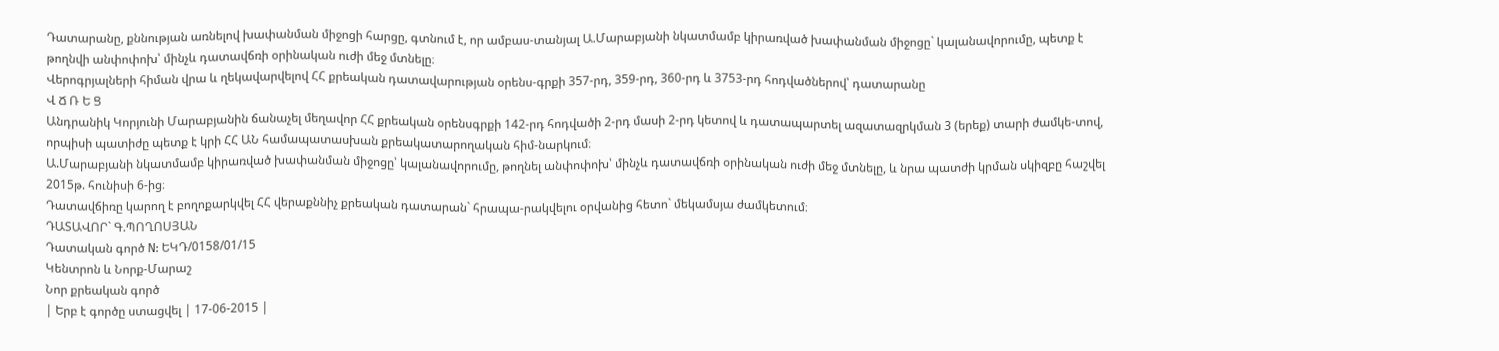Դատարանը, քննության առնելով խափանման միջոցի հարցը, գտնում է, որ ամբաս-տանյալ Ա.Մարաբյանի նկատմամբ կիրառված խափանման միջոցը` կալանավորումը, պետք է թողնվի անփոփոխ՝ մինչև դատավճռի օրինական ուժի մեջ մտնելը։
Վերոգրյալների հիման վրա և ղեկավարվելով ՀՀ քրեական դատավարության օրենս-գրքի 357-րդ, 359-րդ, 360-րդ և 3753-րդ հոդվածներով՝ դատարանը
Վ Ճ Ռ Ե Ց
Անդրանիկ Կորյունի Մարաբյանին ճանաչել մեղավոր ՀՀ քրեական օրենսգրքի 142-րդ հոդվածի 2-րդ մասի 2-րդ կետով և դատապարտել ազատազրկման 3 (երեք) տարի ժամկե-տով, որպիսի պատիժը պետք է կրի ՀՀ ԱՆ համապատասխան քրեակատարողական հիմ-նարկում։
Ա.Մարաբյանի նկատմամբ կիրառված խափանման միջոցը՝ կալանավորումը, թողնել անփոփոխ՝ մինչև դատավճռի օրինական ուժի մեջ մտնելը, և նրա պատժի կրման սկիզբը հաշվել 2015թ. հունիսի 6-ից։
Դատավճիռը կարող է բողոքարկվել ՀՀ վերաքննիչ քրեական դատարան` հրապա-րակվելու օրվանից հետո` մեկամսյա ժամկետում։
ԴԱՏԱՎՈՐ` Գ.ՊՈՂՈՍՅԱՆ
Դատական գործ N: ԵԿԴ/0158/01/15
Կենտրոն և Նորք-Մարաշ
Նոր քրեական գործ
| Երբ է գործը ստացվել | 17-06-2015 |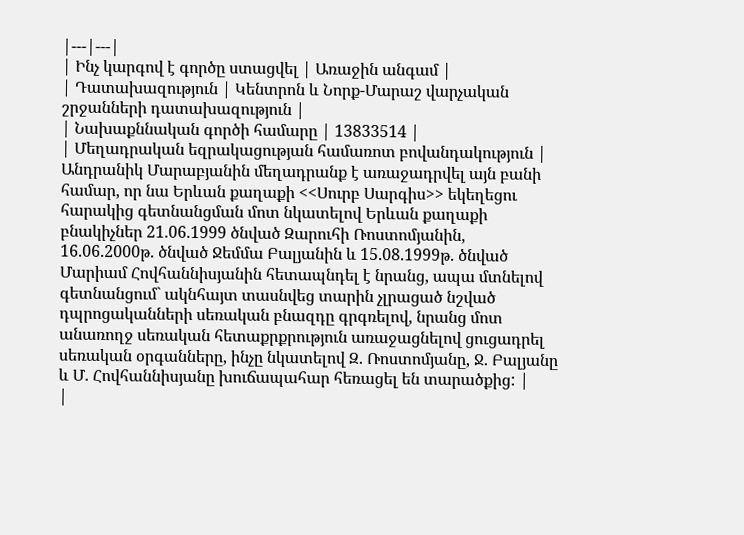|---|---|
| Ինչ կարգով է գործը ստացվել | Առաջին անգամ |
| Դատախազություն | Կենտրոն և Նորք-Մարաշ վարչական շրջանների դատախազություն |
| Նախաքննական գործի համարը | 13833514 |
| Մեղադրական եզրակացության համառոտ բովանդակություն | Անդրանիկ Մարաբյանին մեղադրանք է առաջադրվել այն բանի համար, որ նա Երևան քաղաքի <<Սուրբ Սարգիս>> եկեղեցու հարակից գետնանցման մոտ նկատելով Երևան քաղաքի բնակիչներ 21.06.1999 ծնված Զարուհի Ռոստոմյանին, 16.06.2000թ. ծնված Ջեմմա Բալյանին և 15.08.1999թ. ծնված Մարիամ Հովհաննիսյանին հետապնդել է նրանց, ապա մտնելով գետնանցում` ակնհայտ տասնվեց տարին չլրացած նշված դպրոցականների սեռական բնազդը գրգռելով, նրանց մոտ անառողջ սեռական հետաքրքրություն առաջացնելով ցուցադրել սեռական օրգանները, ինչը նկատելով Զ. Ռոստոմյանը, Ջ. Բալյանը և Մ. Հովհաննիսյանը խուճապահար հեռացել են տարածքից: |
|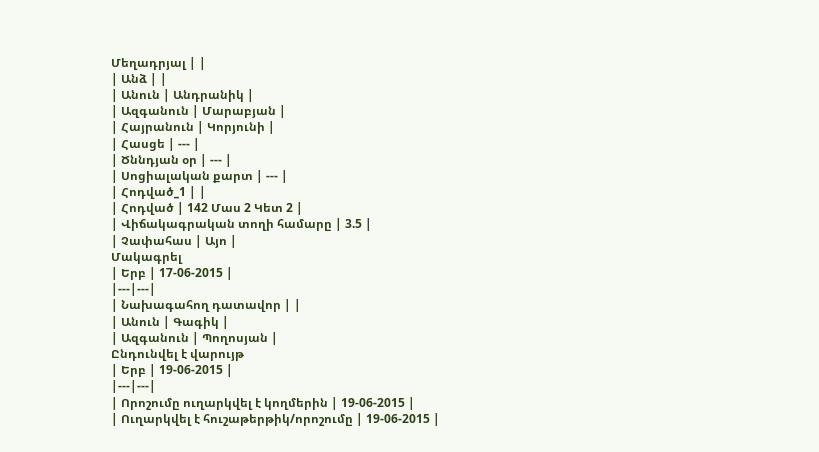Մեղադրյալ | |
| Անձ | |
| Անուն | Անդրանիկ |
| Ազգանուն | Մարաբյան |
| Հայրանուն | Կորյունի |
| Հասցե | --- |
| Ծննդյան օր | --- |
| Սոցիալական քարտ | --- |
| Հոդված_1 | |
| Հոդված | 142 Մաս 2 Կետ 2 |
| Վիճակագրական տողի համարը | 3.5 |
| Չափահաս | Այո |
Մակագրել
| Երբ | 17-06-2015 |
|---|---|
| Նախագահող դատավոր | |
| Անուն | Գագիկ |
| Ազգանուն | Պողոսյան |
Ընդունվել է վարույթ
| Երբ | 19-06-2015 |
|---|---|
| Որոշումը ուղարկվել է կողմերին | 19-06-2015 |
| Ուղարկվել է հուշաթերթիկ/որոշումը | 19-06-2015 |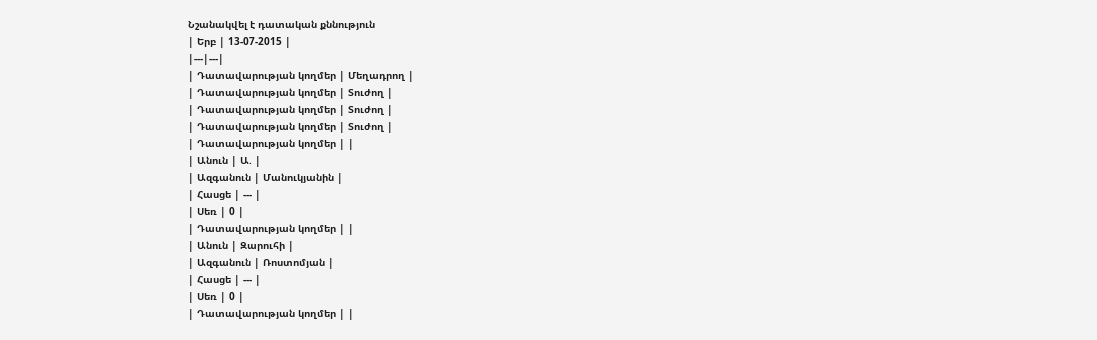Նշանակվել է դատական քննություն
| Երբ | 13-07-2015 |
|---|---|
| Դատավարության կողմեր | Մեղադրող |
| Դատավարության կողմեր | Տուժող |
| Դատավարության կողմեր | Տուժող |
| Դատավարության կողմեր | Տուժող |
| Դատավարության կողմեր | |
| Անուն | Ա. |
| Ազգանուն | Մանուկյանին |
| Հասցե | --- |
| Սեռ | 0 |
| Դատավարության կողմեր | |
| Անուն | Զարուհի |
| Ազգանուն | Ռոստոմյան |
| Հասցե | --- |
| Սեռ | 0 |
| Դատավարության կողմեր | |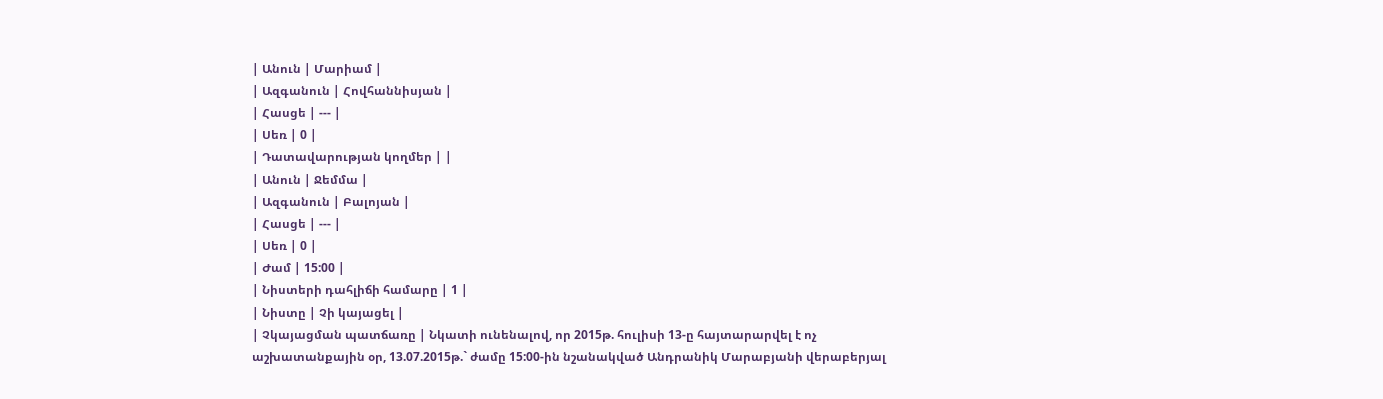| Անուն | Մարիամ |
| Ազգանուն | Հովհաննիսյան |
| Հասցե | --- |
| Սեռ | 0 |
| Դատավարության կողմեր | |
| Անուն | Ջեմմա |
| Ազգանուն | Բալոյան |
| Հասցե | --- |
| Սեռ | 0 |
| Ժամ | 15:00 |
| Նիստերի դահլիճի համարը | 1 |
| Նիստը | Չի կայացել |
| Չկայացման պատճառը | Նկատի ունենալով, որ 2015թ. հուլիսի 13-ը հայտարարվել է ոչ աշխատանքային օր, 13.07.2015թ.` ժամը 15:00-ին նշանակված Անդրանիկ Մարաբյանի վերաբերյալ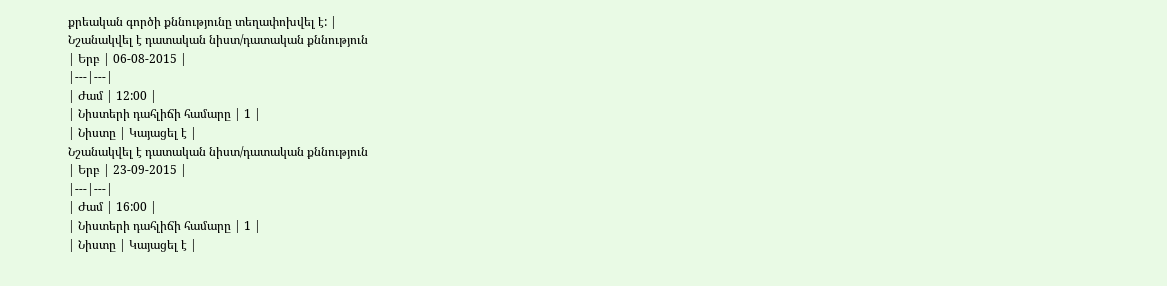քրեական գործի քննությունը տեղափոխվել է: |
Նշանակվել է դատական նիստ/դատական քննություն
| Երբ | 06-08-2015 |
|---|---|
| Ժամ | 12:00 |
| Նիստերի դահլիճի համարը | 1 |
| Նիստը | Կայացել է |
Նշանակվել է դատական նիստ/դատական քննություն
| Երբ | 23-09-2015 |
|---|---|
| Ժամ | 16:00 |
| Նիստերի դահլիճի համարը | 1 |
| Նիստը | Կայացել է |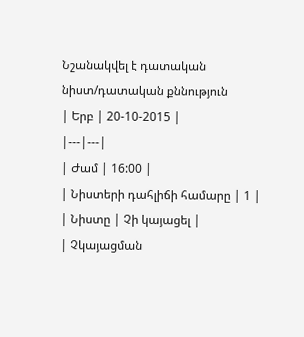Նշանակվել է դատական նիստ/դատական քննություն
| Երբ | 20-10-2015 |
|---|---|
| Ժամ | 16:00 |
| Նիստերի դահլիճի համարը | 1 |
| Նիստը | Չի կայացել |
| Չկայացման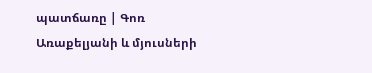պատճառը | Գոռ Առաքելյանի և մյուսների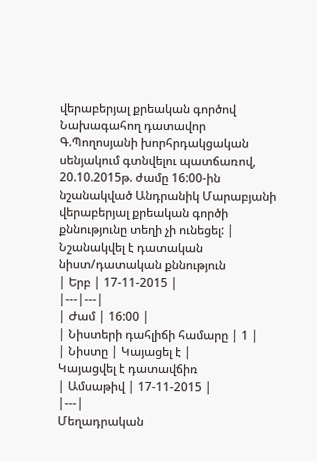վերաբերյալ քրեական գործով Նախագահող դատավոր Գ.Պողոսյանի խորհրդակցական սենյակում գտնվելու պատճառով, 20.10.2015թ. ժամը 16:00-ին նշանակված Անդրանիկ Մարաբյանի վերաբերյալ քրեական գործի քննությունը տեղի չի ունեցել: |
Նշանակվել է դատական նիստ/դատական քննություն
| Երբ | 17-11-2015 |
|---|---|
| Ժամ | 16:00 |
| Նիստերի դահլիճի համարը | 1 |
| Նիստը | Կայացել է |
Կայացվել է դատավճիռ
| Ամսաթիվ | 17-11-2015 |
|---|
Մեղադրական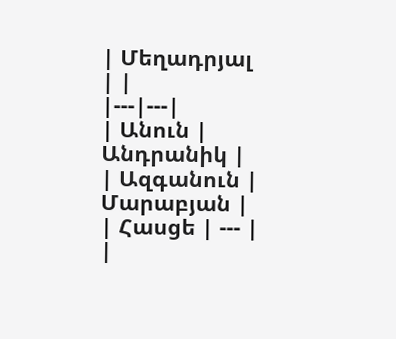| Մեղադրյալ | |
|---|---|
| Անուն | Անդրանիկ |
| Ազգանուն | Մարաբյան |
| Հասցե | --- |
|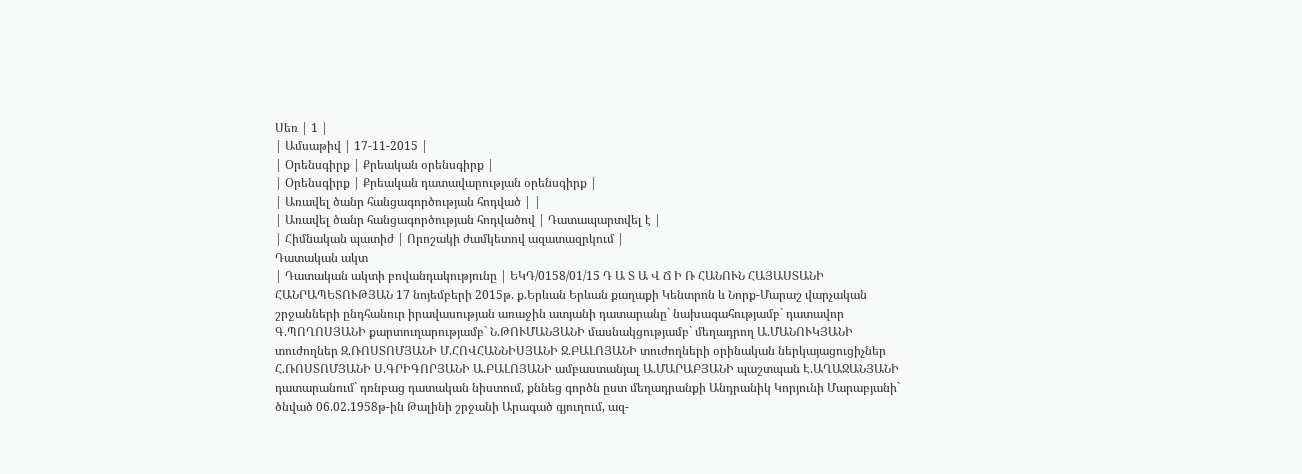Սեռ | 1 |
| Ամսաթիվ | 17-11-2015 |
| Օրենսգիրք | Քրեական օրենսգիրք |
| Օրենսգիրք | Քրեական դատավարության օրենսգիրք |
| Առավել ծանր հանցագործության հոդված | |
| Առավել ծանր հանցագործության հոդվածով | Դատապարտվել է |
| Հիմնական պատիժ | Որոշակի ժամկետով ազատազրկում |
Դատական ակտ
| Դատական ակտի բովանդակությունը | ԵԿԴ/0158/01/15 Դ Ա Տ Ա Վ Ճ Ի Ռ ՀԱՆՈՒՆ ՀԱՅԱՍՏԱՆԻ ՀԱՆՐԱՊԵՏՈՒԹՅԱՆ 17 նոյեմբերի 2015թ. ք.Երևան Երևան քաղաքի Կենտրոն և Նորք-Մարաշ վարչական շրջանների ընդհանուր իրավասության առաջին ատյանի դատարանը` նախագահությամբ` դատավոր Գ.ՊՈՂՈՍՅԱՆԻ քարտուղարությամբ` Ն.ԹՈՒՄԱՆՅԱՆԻ մասնակցությամբ` մեղադրող Ա.ՄԱՆՈՒԿՅԱՆԻ տուժողներ Զ.ՌՈՍՏՈՄՅԱՆԻ Մ.ՀՈՎՀԱՆՆԻՍՅԱՆԻ Ջ.ԲԱԼՈՅԱՆԻ տուժողների օրինական ներկայացուցիչներ Հ.ՌՈՍՏՈՄՅԱՆԻ Ս.ԳՐԻԳՈՐՅԱՆԻ Ա.ԲԱԼՈՅԱՆԻ ամբաստանյալ Ա.ՄԱՐԱԲՅԱՆԻ պաշտպան Է.ԱՂԱՋԱՆՅԱՆԻ դատարանում` դռնբաց դատական նիստում, քննեց գործն ըստ մեղադրանքի Անդրանիկ Կորյունի Մարաբյանի` ծնված 06.02.1958թ-ին Թալինի շրջանի Արագած գյուղում, ազ-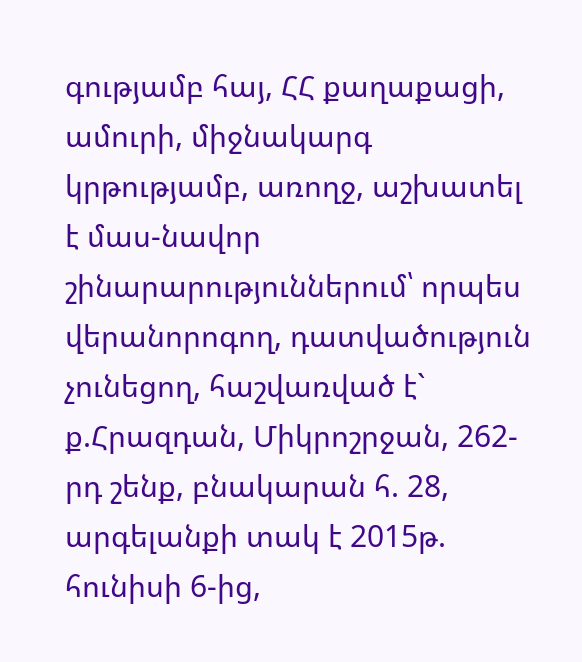գությամբ հայ, ՀՀ քաղաքացի, ամուրի, միջնակարգ կրթությամբ, առողջ, աշխատել է մաս-նավոր շինարարություններում՝ որպես վերանորոգող, դատվածություն չունեցող, հաշվառված է` ք.Հրազդան, Միկրոշրջան, 262-րդ շենք, բնակարան հ. 28, արգելանքի տակ է 2015թ. հունիսի 6-ից,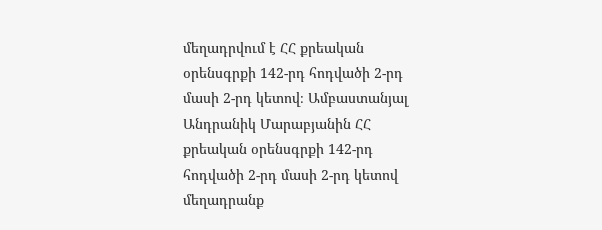մեղադրվում է ՀՀ քրեական օրենսգրքի 142-րդ հոդվածի 2-րդ մասի 2-րդ կետով։ Ամբաստանյալ Անդրանիկ Մարաբյանին ՀՀ քրեական օրենսգրքի 142-րդ հոդվածի 2-րդ մասի 2-րդ կետով մեղադրանք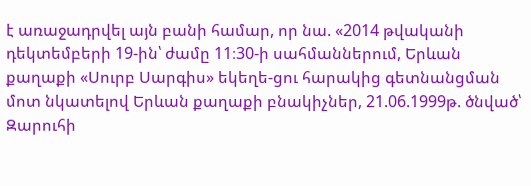է առաջադրվել այն բանի համար, որ նա. «2014 թվականի դեկտեմբերի 19-ին՝ ժամը 11։30-ի սահմաններում, Երևան քաղաքի «Սուրբ Սարգիս» եկեղե-ցու հարակից գետնանցման մոտ նկատելով Երևան քաղաքի բնակիչներ, 21.06.1999թ. ծնված՝ Զարուհի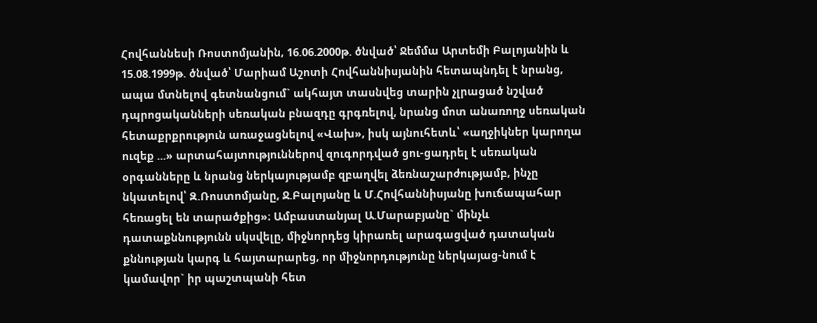Հովհաննեսի Ռոստոմյանին, 16.06.2000թ. ծնված՝ Ջեմմա Արտեմի Բալոյանին և 15.08.1999թ. ծնված՝ Մարիամ Աշոտի Հովհաննիսյանին հետապնդել է նրանց, ապա մտնելով գետնանցում` ակհայտ տասնվեց տարին չլրացած նշված դպրոցականների սեռական բնազդը գրգռելով, նրանց մոտ անառողջ սեռական հետաքրքրություն առաջացնելով «Վախ», իսկ այնուհետև՝ «աղջիկներ կարողա ուզեք ...» արտահայտություններով զուգորդված ցու-ցադրել է սեռական օրգանները և նրանց ներկայությամբ զբաղվել ձեռնաշարժությամբ, ինչը նկատելով՝ Զ.Ռոստոմյանը, Ջ.Բալոյանը և Մ.Հովհաննիսյանը խուճապահար հեռացել են տարածքից»։ Ամբաստանյալ Ա.Մարաբյանը` մինչև դատաքննությունն սկսվելը, միջնորդեց կիրառել արագացված դատական քննության կարգ և հայտարարեց, որ միջնորդությունը ներկայաց-նում է կամավոր` իր պաշտպանի հետ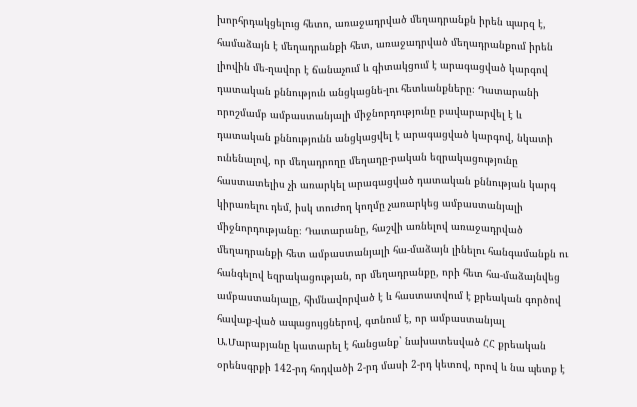խորհրդակցելուց հետո, առաջադրված մեղադրանքն իրեն պարզ է, համաձայն է մեղադրանքի հետ, առաջադրված մեղադրանքում իրեն լիովին մե-ղավոր է ճանաչում և գիտակցում է արագացված կարգով դատական քննություն անցկացնե-լու հետևանքները։ Դատարանի որոշմամբ ամբաստանյալի միջնորդությունը բավարարվել է և դատական քննությունն անցկացվել է արագացված կարգով, նկատի ունենալով, որ մեղադրողը մեղադը-րական եզրակացությունը հաստատելիս չի առարկել արագացված դատական քննության կարգ կիրառելու դեմ, իսկ տուժող կողմը չառարկեց ամբաստանյալի միջնորդությանը։ Դատարանը, հաշվի առնելով առաջադրված մեղադրանքի հետ ամբաստանյալի հա-մաձայն լինելու հանգամանքն ու հանգելով եզրակացության, որ մեղադրանքը, որի հետ հա-մաձայնվեց ամբաստանյալը, հիմնավորված է և հաստատվում է քրեական գործով հավաք-ված ապացույցներով, գտնում է, որ ամբաստանյալ Ա.Մարաբյանը կատարել է հանցանք` նախատեսված ՀՀ քրեական օրենսգրքի 142-րդ հոդվածի 2-րդ մասի 2-րդ կետով, որով և նա պետք է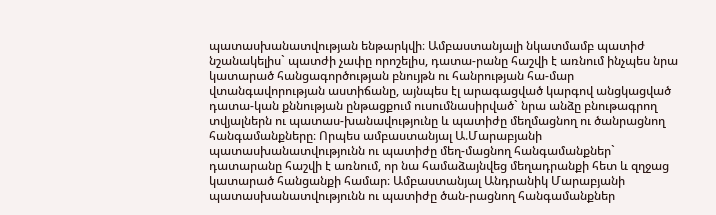պատասխանատվության ենթարկվի։ Ամբաստանյալի նկատմամբ պատիժ նշանակելիս` պատժի չափը որոշելիս, դատա-րանը հաշվի է առնում ինչպես նրա կատարած հանցագործության բնույթն ու հանրության հա-մար վտանգավորության աստիճանը, այնպես էլ արագացված կարգով անցկացված դատա-կան քննության ընթացքում ուսումնասիրված` նրա անձը բնութագրող տվյալներն ու պատաս-խանավությունը և պատիժը մեղմացնող ու ծանրացնող հանգամանքները։ Որպես ամբաստանյալ Ա.Մարաբյանի պատասխանատվությունն ու պատիժը մեղ-մացնող հանգամանքներ` դատարանը հաշվի է առնում, որ նա համաձայնվեց մեղադրանքի հետ և զղջաց կատարած հանցանքի համար։ Ամբաստանյալ Անդրանիկ Մարաբյանի պատասխանատվությունն ու պատիժը ծան-րացնող հանգամանքներ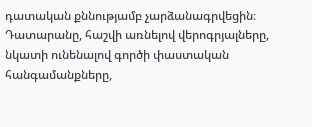դատական քննությամբ չարձանագրվեցին։ Դատարանը, հաշվի առնելով վերոգրյալները, նկատի ունենալով գործի փաստական հանգամանքները,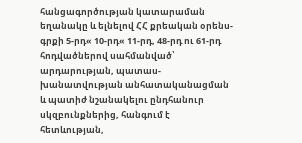հանցագործության կատարաման եղանակը և ելնելով ՀՀ քրեական օրենս-գրքի 5-րդ« 10-րդ« 11-րդ, 48-րդ ու 61-րդ հոդվածներով սահմանված՝ արդարության, պատաս-խանատվության անհատականացման և պատիժ նշանակելու ընդհանուր սկզբունքներից, հանգում է հետևության,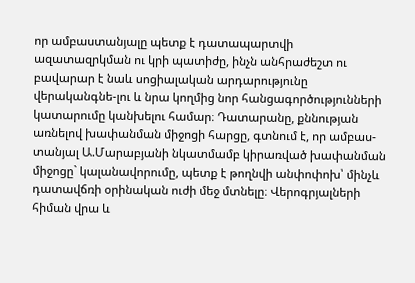որ ամբաստանյալը պետք է դատապարտվի ազատազրկման ու կրի պատիժը, ինչն անհրաժեշտ ու բավարար է նաև սոցիալական արդարությունը վերականգնե-լու և նրա կողմից նոր հանցագործությունների կատարումը կանխելու համար։ Դատարանը, քննության առնելով խափանման միջոցի հարցը, գտնում է, որ ամբաս-տանյալ Ա.Մարաբյանի նկատմամբ կիրառված խափանման միջոցը` կալանավորումը, պետք է թողնվի անփոփոխ՝ մինչև դատավճռի օրինական ուժի մեջ մտնելը։ Վերոգրյալների հիման վրա և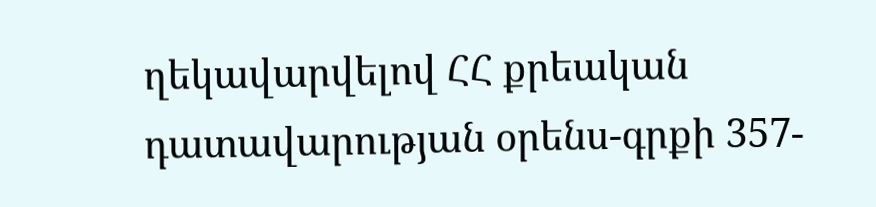ղեկավարվելով ՀՀ քրեական դատավարության օրենս-գրքի 357-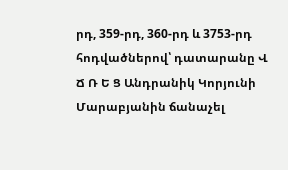րդ, 359-րդ, 360-րդ և 3753-րդ հոդվածներով՝ դատարանը Վ Ճ Ռ Ե Ց Անդրանիկ Կորյունի Մարաբյանին ճանաչել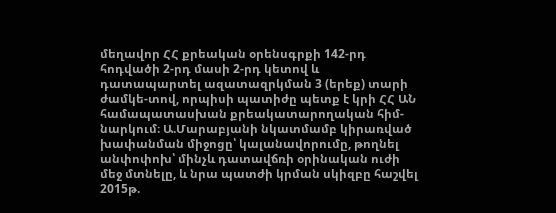մեղավոր ՀՀ քրեական օրենսգրքի 142-րդ հոդվածի 2-րդ մասի 2-րդ կետով և դատապարտել ազատազրկման 3 (երեք) տարի ժամկե-տով, որպիսի պատիժը պետք է կրի ՀՀ ԱՆ համապատասխան քրեակատարողական հիմ-նարկում։ Ա.Մարաբյանի նկատմամբ կիրառված խափանման միջոցը՝ կալանավորումը, թողնել անփոփոխ՝ մինչև դատավճռի օրինական ուժի մեջ մտնելը, և նրա պատժի կրման սկիզբը հաշվել 2015թ.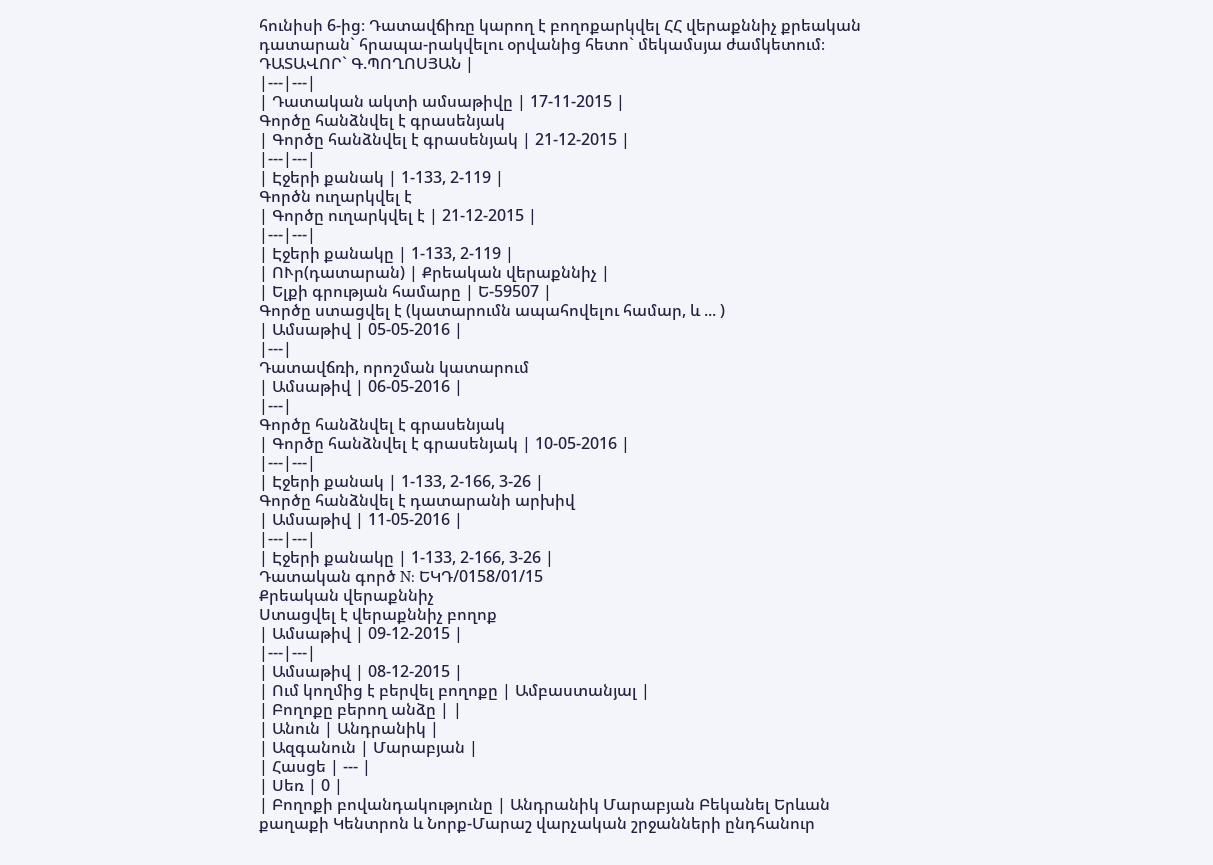հունիսի 6-ից։ Դատավճիռը կարող է բողոքարկվել ՀՀ վերաքննիչ քրեական դատարան` հրապա-րակվելու օրվանից հետո` մեկամսյա ժամկետում։ ԴԱՏԱՎՈՐ` Գ.ՊՈՂՈՍՅԱՆ |
|---|---|
| Դատական ակտի ամսաթիվը | 17-11-2015 |
Գործը հանձնվել է գրասենյակ
| Գործը հանձնվել է գրասենյակ | 21-12-2015 |
|---|---|
| Էջերի քանակ | 1-133, 2-119 |
Գործն ուղարկվել է
| Գործը ուղարկվել է | 21-12-2015 |
|---|---|
| Էջերի քանակը | 1-133, 2-119 |
| ՈՒր(դատարան) | Քրեական վերաքննիչ |
| Ելքի գրության համարը | Ե-59507 |
Գործը ստացվել է (կատարումն ապահովելու համար, և ... )
| Ամսաթիվ | 05-05-2016 |
|---|
Դատավճռի, որոշման կատարում
| Ամսաթիվ | 06-05-2016 |
|---|
Գործը հանձնվել է գրասենյակ
| Գործը հանձնվել է գրասենյակ | 10-05-2016 |
|---|---|
| Էջերի քանակ | 1-133, 2-166, 3-26 |
Գործը հանձնվել է դատարանի արխիվ
| Ամսաթիվ | 11-05-2016 |
|---|---|
| Էջերի քանակը | 1-133, 2-166, 3-26 |
Դատական գործ N: ԵԿԴ/0158/01/15
Քրեական վերաքննիչ
Ստացվել է վերաքննիչ բողոք
| Ամսաթիվ | 09-12-2015 |
|---|---|
| Ամսաթիվ | 08-12-2015 |
| Ում կողմից է բերվել բողոքը | Ամբաստանյալ |
| Բողոքը բերող անձը | |
| Անուն | Անդրանիկ |
| Ազգանուն | Մարաբյան |
| Հասցե | --- |
| Սեռ | 0 |
| Բողոքի բովանդակությունը | Անդրանիկ Մարաբյան Բեկանել Երևան քաղաքի Կենտրոն և Նորք-Մարաշ վարչական շրջանների ընդհանուր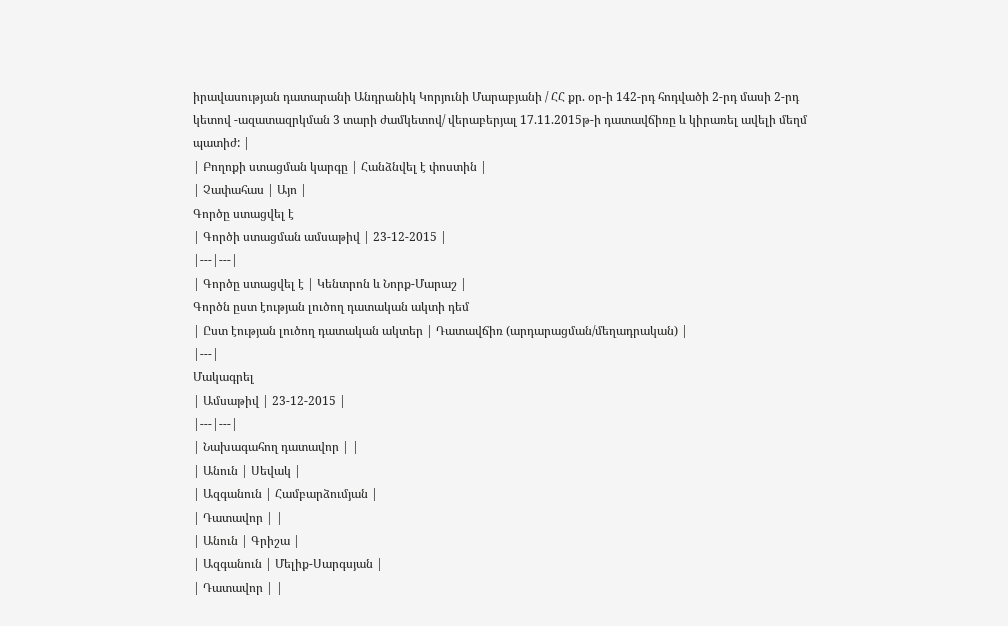իրավասության դատարանի Անդրանիկ Կորյունի Մարաբյանի / ՀՀ քր. օր-ի 142-րդ հոդվածի 2-րդ մասի 2-րդ կետով -ազատազրկման 3 տարի ժամկետով/ վերաբերյալ 17.11.2015թ-ի դատավճիռը և կիրառել ավելի մեղմ պատիժ: |
| Բողոքի ստացման կարգը | Հանձնվել է փոստին |
| Չափահաս | Այո |
Գործը ստացվել է
| Գործի ստացման ամսաթիվ | 23-12-2015 |
|---|---|
| Գործը ստացվել է | Կենտրոն և Նորք-Մարաշ |
Գործն ըստ էության լուծող դատական ակտի դեմ
| Ըստ էության լուծող դատական ակտեր | Դատավճիռ (արդարացման/մեղադրական) |
|---|
Մակագրել
| Ամսաթիվ | 23-12-2015 |
|---|---|
| Նախագահող դատավոր | |
| Անուն | Սեվակ |
| Ազգանուն | Համբարձումյան |
| Դատավոր | |
| Անուն | Գրիշա |
| Ազգանուն | Մելիք-Սարգսյան |
| Դատավոր | |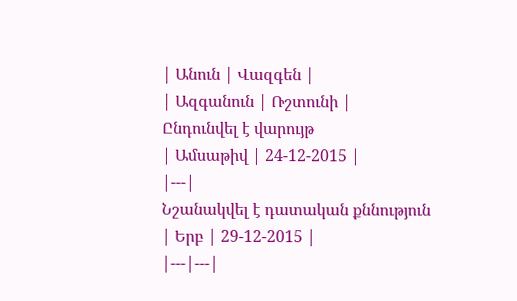| Անուն | Վազգեն |
| Ազգանուն | Ռշտունի |
Ընդունվել է վարույթ
| Ամսաթիվ | 24-12-2015 |
|---|
Նշանակվել է դատական քննություն
| Երբ | 29-12-2015 |
|---|---|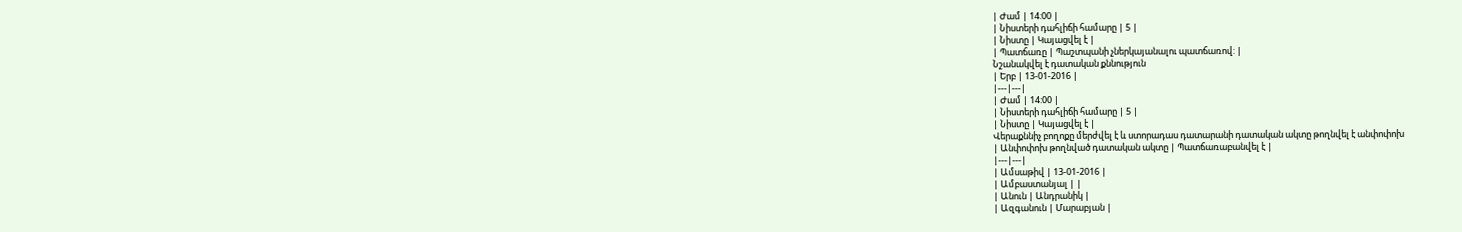| Ժամ | 14:00 |
| Նիստերի դահլիճի համարը | 5 |
| Նիստը | Կայացվել է |
| Պատճառը | Պաշտպանի չներկայանալու պատճառով: |
Նշանակվել է դատական քննություն
| Երբ | 13-01-2016 |
|---|---|
| Ժամ | 14:00 |
| Նիստերի դահլիճի համարը | 5 |
| Նիստը | Կայացվել է |
Վերաքննիչ բողոքը մերժվել է և ստորադաս դատարանի դատական ակտը թողնվել է անփոփոխ
| Անփոփոխ թողնված դատական ակտը | Պատճառաբանվել է |
|---|---|
| Ամսաթիվ | 13-01-2016 |
| Ամբաստանյալ | |
| Անուն | Անդրանիկ |
| Ազգանուն | Մարաբյան |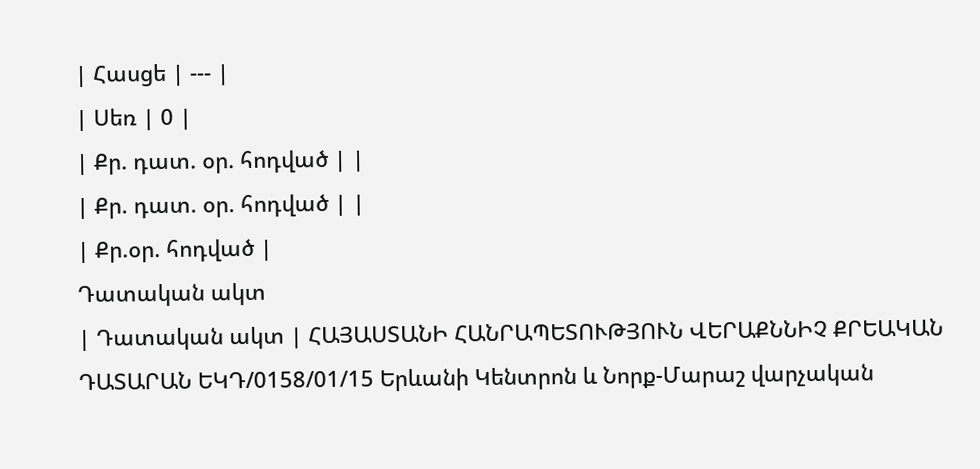| Հասցե | --- |
| Սեռ | 0 |
| Քր. դատ. օր. հոդված | |
| Քր. դատ. օր. հոդված | |
| Քր.օր. հոդված |
Դատական ակտ
| Դատական ակտ | ՀԱՅԱՍՏԱՆԻ ՀԱՆՐԱՊԵՏՈՒԹՅՈՒՆ ՎԵՐԱՔՆՆԻՉ ՔՐԵԱԿԱՆ ԴԱՏԱՐԱՆ ԵԿԴ/0158/01/15 Երևանի Կենտրոն և Նորք-Մարաշ վարչական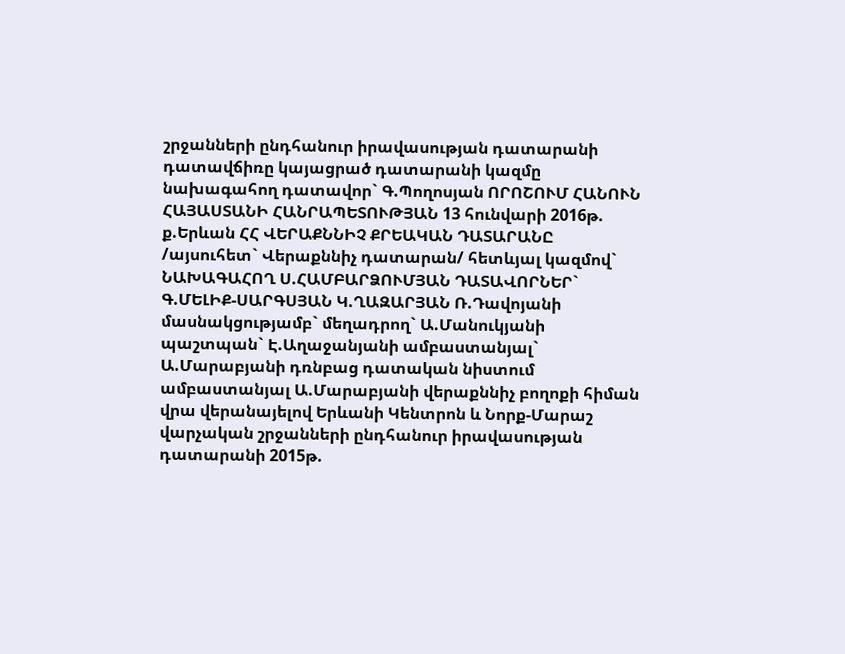շրջանների ընդհանուր իրավասության դատարանի դատավճիռը կայացրած դատարանի կազմը նախագահող դատավոր` Գ.Պողոսյան ՈՐՈՇՈՒՄ ՀԱՆՈՒՆ ՀԱՅԱՍՏԱՆԻ ՀԱՆՐԱՊԵՏՈՒԹՅԱՆ 13 հունվարի 2016թ. ք.Երևան ՀՀ ՎԵՐԱՔՆՆԻՉ ՔՐԵԱԿԱՆ ԴԱՏԱՐԱՆԸ /այսուհետ` Վերաքննիչ դատարան/ հետևյալ կազմով` ՆԱԽԱԳԱՀՈՂ Ս.ՀԱՄԲԱՐՁՈՒՄՅԱՆ ԴԱՏԱՎՈՐՆԵՐ` Գ.ՄԵԼԻՔ-ՍԱՐԳՍՅԱՆ Կ.ՂԱԶԱՐՅԱՆ Ռ.Դավոյանի մասնակցությամբ` մեղադրող` Ա.Մանուկյանի պաշտպան` Է.Աղաջանյանի ամբաստանյալ` Ա.Մարաբյանի դռնբաց դատական նիստում ամբաստանյալ Ա.Մարաբյանի վերաքննիչ բողոքի հիման վրա վերանայելով Երևանի Կենտրոն և Նորք-Մարաշ վարչական շրջանների ընդհանուր իրավասության դատարանի 2015թ.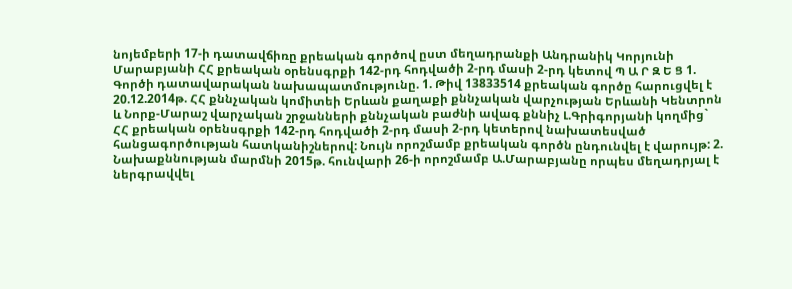նոյեմբերի 17-ի դատավճիռը քրեական գործով ըստ մեղադրանքի Անդրանիկ Կորյունի Մարաբյանի ՀՀ քրեական օրենսգրքի 142-րդ հոդվածի 2-րդ մասի 2-րդ կետով Պ Ա Ր Զ Ե Ց 1. Գործի դատավարական նախապատմությունը. 1. Թիվ 13833514 քրեական գործը հարուցվել է 20.12.2014թ. ՀՀ քննչական կոմիտեի Երևան քաղաքի քննչական վարչության Երևանի Կենտրոն և Նորք-Մարաշ վարչական շրջանների քննչական բաժնի ավագ քննիչ Լ.Գրիգորյանի կողմից` ՀՀ քրեական օրենսգրքի 142-րդ հոդվածի 2-րդ մասի 2-րդ կետերով նախատեսված հանցագործության հատկանիշներով: Նույն որոշմամբ քրեական գործն ընդունվել է վարույթ: 2. Նախաքննության մարմնի 2015թ. հունվարի 26-ի որոշմամբ Ա.Մարաբյանը որպես մեղադրյալ է ներգրավվել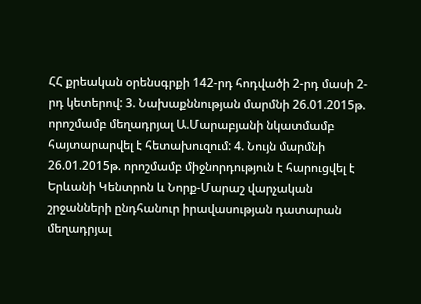ՀՀ քրեական օրենսգրքի 142-րդ հոդվածի 2-րդ մասի 2-րդ կետերով: 3. Նախաքննության մարմնի 26.01.2015թ. որոշմամբ մեղադրյալ Ա.Մարաբյանի նկատմամբ հայտարարվել է հետախուզում: 4. Նույն մարմնի 26.01.2015թ. որոշմամբ միջնորդություն է հարուցվել է Երևանի Կենտրոն և Նորք-Մարաշ վարչական շրջանների ընդհանուր իրավասության դատարան մեղադրյալ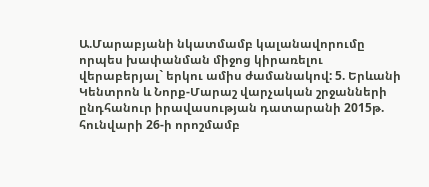Ա.Մարաբյանի նկատմամբ կալանավորումը որպես խափանման միջոց կիրառելու վերաբերյալ` երկու ամիս ժամանակով: 5. Երևանի Կենտրոն և Նորք-Մարաշ վարչական շրջանների ընդհանուր իրավասության դատարանի 2015թ. հունվարի 26-ի որոշմամբ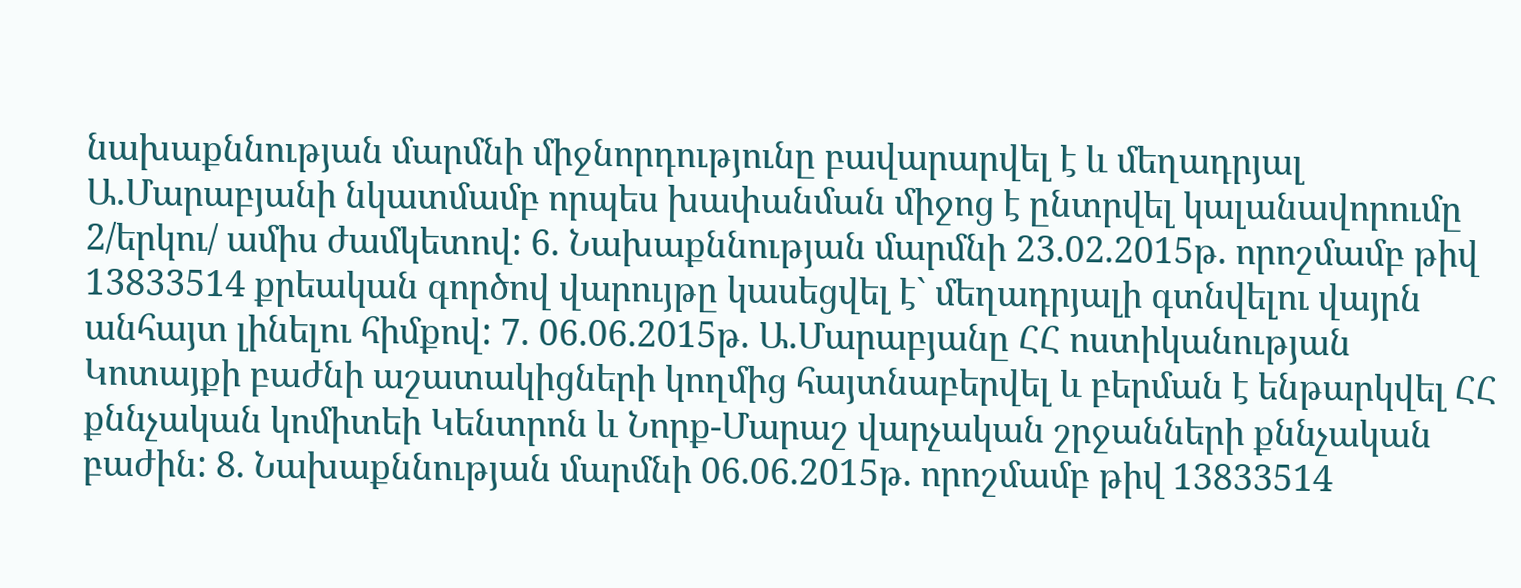նախաքննության մարմնի միջնորդությունը բավարարվել է և մեղադրյալ Ա.Մարաբյանի նկատմամբ որպես խափանման միջոց է ընտրվել կալանավորումը 2/երկու/ ամիս ժամկետով: 6. Նախաքննության մարմնի 23.02.2015թ. որոշմամբ թիվ 13833514 քրեական գործով վարույթը կասեցվել է` մեղադրյալի գտնվելու վայրն անհայտ լինելու հիմքով: 7. 06.06.2015թ. Ա.Մարաբյանը ՀՀ ոստիկանության Կոտայքի բաժնի աշատակիցների կողմից հայտնաբերվել և բերման է ենթարկվել ՀՀ քննչական կոմիտեի Կենտրոն և Նորք-Մարաշ վարչական շրջանների քննչական բաժին: 8. Նախաքննության մարմնի 06.06.2015թ. որոշմամբ թիվ 13833514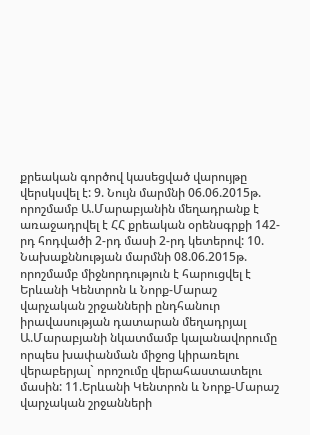քրեական գործով կասեցված վարույթը վերսկսվել է: 9. Նույն մարմնի 06.06.2015թ. որոշմամբ Ա.Մարաբյանին մեղադրանք է առաջադրվել է ՀՀ քրեական օրենսգրքի 142-րդ հոդվածի 2-րդ մասի 2-րդ կետերով: 10. Նախաքննության մարմնի 08.06.2015թ. որոշմամբ միջնորդություն է հարուցվել է Երևանի Կենտրոն և Նորք-Մարաշ վարչական շրջանների ընդհանուր իրավասության դատարան մեղադրյալ Ա.Մարաբյանի նկատմամբ կալանավորումը որպես խափանման միջոց կիրառելու վերաբերյալ` որոշումը վերահաստատելու մասին: 11.Երևանի Կենտրոն և Նորք-Մարաշ վարչական շրջանների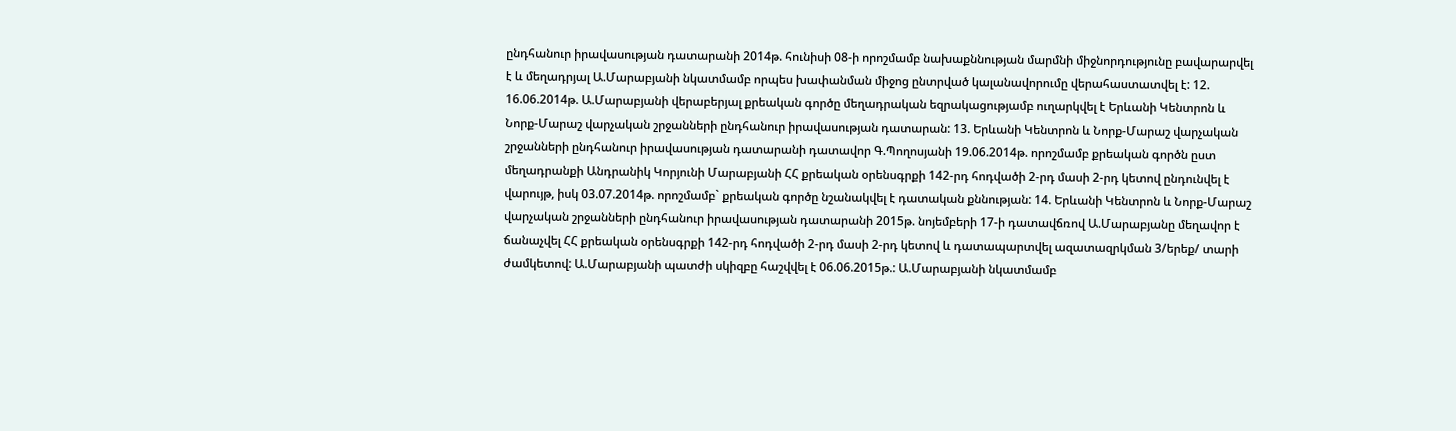ընդհանուր իրավասության դատարանի 2014թ. հունիսի 08-ի որոշմամբ նախաքննության մարմնի միջնորդությունը բավարարվել է և մեղադրյալ Ա.Մարաբյանի նկատմամբ որպես խափանման միջոց ընտրված կալանավորումը վերահաստատվել է: 12. 16.06.2014թ. Ա.Մարաբյանի վերաբերյալ քրեական գործը մեղադրական եզրակացությամբ ուղարկվել է Երևանի Կենտրոն և Նորք-Մարաշ վարչական շրջանների ընդհանուր իրավասության դատարան: 13. Երևանի Կենտրոն և Նորք-Մարաշ վարչական շրջանների ընդհանուր իրավասության դատարանի դատավոր Գ.Պողոսյանի 19.06.2014թ. որոշմամբ քրեական գործն ըստ մեղադրանքի Անդրանիկ Կորյունի Մարաբյանի ՀՀ քրեական օրենսգրքի 142-րդ հոդվածի 2-րդ մասի 2-րդ կետով ընդունվել է վարույթ, իսկ 03.07.2014թ. որոշմամբ` քրեական գործը նշանակվել է դատական քննության: 14. Երևանի Կենտրոն և Նորք-Մարաշ վարչական շրջանների ընդհանուր իրավասության դատարանի 2015թ. նոյեմբերի 17-ի դատավճռով Ա.Մարաբյանը մեղավոր է ճանաչվել ՀՀ քրեական օրենսգրքի 142-րդ հոդվածի 2-րդ մասի 2-րդ կետով և դատապարտվել ազատազրկման 3/երեք/ տարի ժամկետով: Ա.Մարաբյանի պատժի սկիզբը հաշվվել է 06.06.2015թ.: Ա.Մարաբյանի նկատմամբ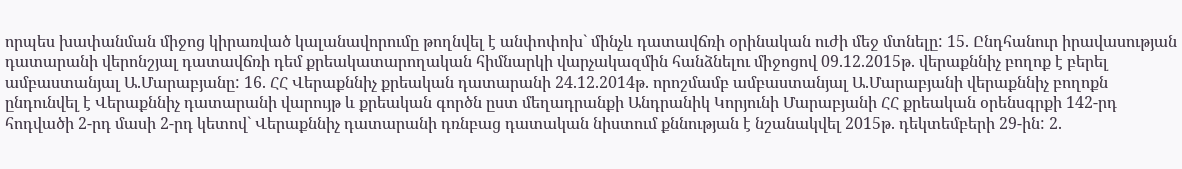որպես խափանման միջոց կիրառված կալանավորումը թողնվել է անփոփոխ` մինչև դատավճռի օրինական ուժի մեջ մտնելը: 15. Ընդհանուր իրավասության դատարանի վերոնշյալ դատավճռի դեմ քրեակատարողական հիմնարկի վարչակազմին հանձնելու միջոցով 09.12.2015թ. վերաքննիչ բողոք է բերել ամբաստանյալ Ա.Մարաբյանը: 16. ՀՀ Վերաքննիչ քրեական դատարանի 24.12.2014թ. որոշմամբ ամբաստանյալ Ա.Մարաբյանի վերաքննիչ բողոքն ընդունվել է Վերաքննիչ դատարանի վարույթ և քրեական գործն ըստ մեղադրանքի Անդրանիկ Կորյունի Մարաբյանի ՀՀ քրեական օրենսգրքի 142-րդ հոդվածի 2-րդ մասի 2-րդ կետով` Վերաքննիչ դատարանի դռնբաց դատական նիստում քննության է նշանակվել 2015թ. դեկտեմբերի 29-ին: 2.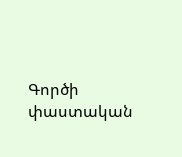Գործի փաստական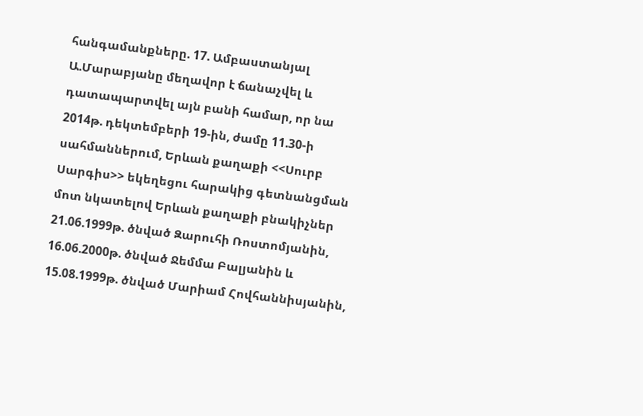հանգամանքները. 17. Ամբաստանյալ Ա.Մարաբյանը մեղավոր է ճանաչվել և դատապարտվել այն բանի համար, որ նա 2014թ. դեկտեմբերի 19-ին, ժամը 11.30-ի սահմաններում, Երևան քաղաքի <<Սուրբ Սարգիս>> եկեղեցու հարակից գետնանցման մոտ նկատելով Երևան քաղաքի բնակիչներ 21.06.1999թ. ծնված Զարուհի Ռոստոմյանին, 16.06.2000թ. ծնված Ջեմմա Բալյանին և 15.08.1999թ. ծնված Մարիամ Հովհաննիսյանին,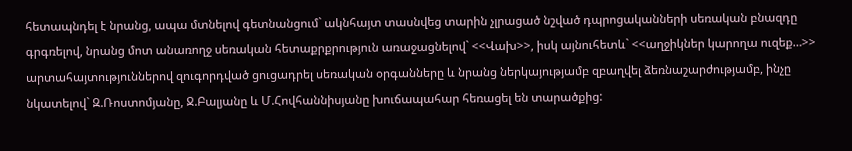հետապնդել է նրանց, ապա մտնելով գետնանցում` ակնհայտ տասնվեց տարին չլրացած նշված դպրոցականների սեռական բնազդը գրգռելով, նրանց մոտ անառողջ սեռական հետաքրքրություն առաջացնելով` <<Վախ>>, իսկ այնուհետև` <<աղջիկներ կարողա ուզեք…>> արտահայտություններով զուգորդված ցուցադրել սեռական օրգանները և նրանց ներկայությամբ զբաղվել ձեռնաշարժությամբ, ինչը նկատելով` Զ.Ռոստոմյանը, Ջ.Բալյանը և Մ.Հովհաննիսյանը խուճապահար հեռացել են տարածքից: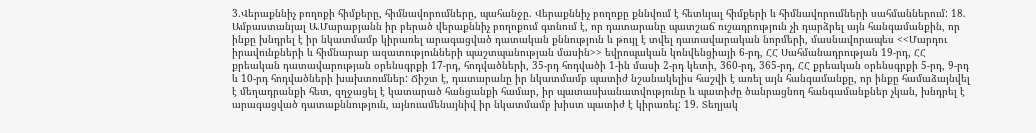3.Վերաքննիչ բողոքի հիմքերը, հիմնավորումները, պահանջը. Վերաքննիչ բողոքը քննվում է հետևյալ հիմքերի և հիմնավորումների սահմաններում: 18. Ամբաստանյալ Ա.Մարաբյանն իր բերած վերաքննիչ բողոքում գտնում է, որ դատարանը պատշաճ ուշադրություն չի դարձրել այն հանգամանքին, որ ինքը խնդրել է իր նկատմամբ կիրառել արագացված դատական քննություն և թույլ է տվել դատավարական նորմերի, մասնավորապես <<Մարդու իրավունքների և հիմնարար ազատությունների պաշտպանության մասին>> եվրոպական կոնվենցիայի 6-րդ, ՀՀ Սահմանադրության 19-րդ, ՀՀ քրեական դատավարության օրենսգրքի 17-րդ, հոդվածների, 35-րդ հոդվածի 1-ին մասի 2-րդ կետի, 360-րդ, 365-րդ, ՀՀ քրեական օրենսգրքի 5-րդ, 9-րդ և 10-րդ հոդվածների խախտումներ: Ճիշտ է, դատարանը իր նկատմամբ պատիժ նշանակելիս հաշվի է առել այն հանգամանքը, որ ինքը համաձայնվել է մեղադրանքի հետ, զղջացել է կատարած հանցանքի համար, իր պատասխանատվությունը և պատիժը ծանրացնող հանգամանքներ չկան, խնդրել է արագացված դատաքննություն, այնուամենայնիվ իր նկատմամբ խիստ պատիժ է կիրառել: 19. Տեղյակ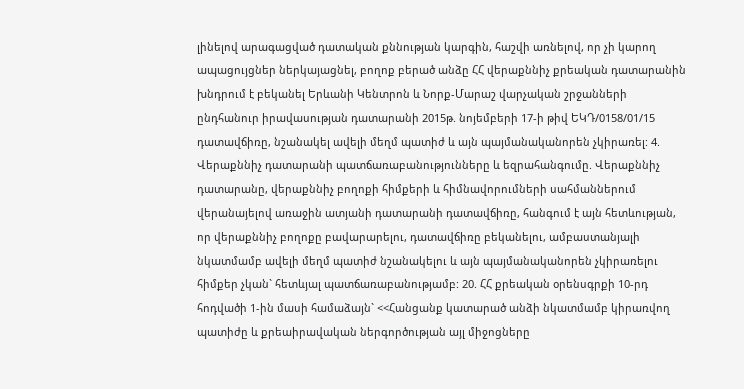լինելով արագացված դատական քննության կարգին, հաշվի առնելով, որ չի կարող ապացույցներ ներկայացնել, բողոք բերած անձը ՀՀ վերաքննիչ քրեական դատարանին խնդրում է բեկանել Երևանի Կենտրոն և Նորք-Մարաշ վարչական շրջանների ընդհանուր իրավասության դատարանի 2015թ. նոյեմբերի 17-ի թիվ ԵԿԴ/0158/01/15 դատավճիռը, նշանակել ավելի մեղմ պատիժ և այն պայմանականորեն չկիրառել: 4. Վերաքննիչ դատարանի պատճառաբանությունները և եզրահանգումը. Վերաքննիչ դատարանը, վերաքննիչ բողոքի հիմքերի և հիմնավորումների սահմաններում վերանայելով առաջին ատյանի դատարանի դատավճիռը, հանգում է այն հետևության, որ վերաքննիչ բողոքը բավարարելու, դատավճիռը բեկանելու, ամբաստանյալի նկատմամբ ավելի մեղմ պատիժ նշանակելու և այն պայմանականորեն չկիրառելու հիմքեր չկան` հետևյալ պատճառաբանությամբ: 20. ՀՀ քրեական օրենսգրքի 10-րդ հոդվածի 1-ին մասի համաձայն` <<Հանցանք կատարած անձի նկատմամբ կիրառվող պատիժը և քրեաիրավական ներգործության այլ միջոցները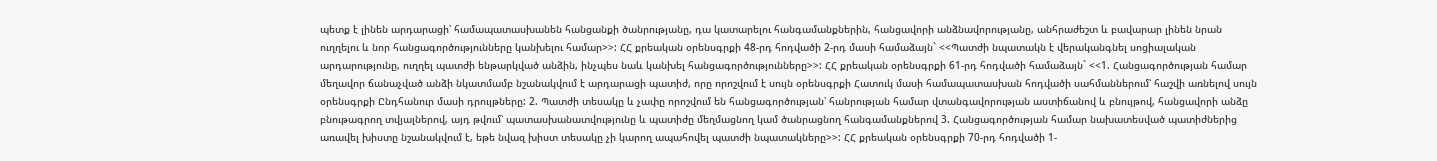պետք է լինեն արդարացի՝ համապատասխանեն հանցանքի ծանրությանը, դա կատարելու հանգամանքներին, հանցավորի անձնավորությանը, անհրաժեշտ և բավարար լինեն նրան ուղղելու և նոր հանցագործությունները կանխելու համար>>: ՀՀ քրեական օրենսգրքի 48-րդ հոդվածի 2-րդ մասի համաձայն` <<Պատժի նպատակն է վերականգնել սոցիալական արդարությունը, ուղղել պատժի ենթարկված անձին, ինչպես նաև կանխել հանցագործությունները>>: ՀՀ քրեական օրենսգրքի 61-րդ հոդվածի համաձայն` <<1. Հանցագործության համար մեղավոր ճանաչված անձի նկատմամբ նշանակվում է արդարացի պատիժ, որը որոշվում է սույն օրենսգրքի Հատուկ մասի համապատասխան հոդվածի սահմաններում՝ հաշվի առնելով սույն օրենսգրքի Ընդհանուր մասի դրույթները: 2. Պատժի տեսակը և չափը որոշվում են հանցագործության՝ հանրության համար վտանգավորության աստիճանով և բնույթով, հանցավորի անձը բնութագրող տվյալներով, այդ թվում՝ պատասխանատվությունը և պատիժը մեղմացնող կամ ծանրացնող հանգամանքներով 3. Հանցագործության համար նախատեսված պատիժներից առավել խիստը նշանակվում է, եթե նվազ խիստ տեսակը չի կարող ապահովել պատժի նպատակները>>: ՀՀ քրեական օրենսգրքի 70-րդ հոդվածի 1-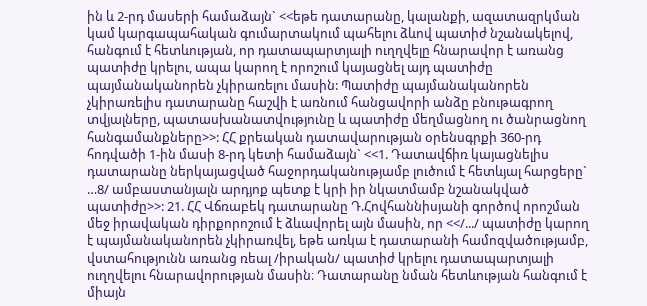ին և 2-րդ մասերի համաձայն` <<եթե դատարանը, կալանքի, ազատազրկման կամ կարգապահական գումարտակում պահելու ձևով պատիժ նշանակելով, հանգում է հետևության, որ դատապարտյալի ուղղվելը հնարավոր է առանց պատիժը կրելու, ապա կարող է որոշում կայացնել այդ պատիժը պայմանականորեն չկիրառելու մասին: Պատիժը պայմանականորեն չկիրառելիս դատարանը հաշվի է առնում հանցավորի անձը բնութագրող տվյալները, պատասխանատվությունը և պատիժը մեղմացնող ու ծանրացնող հանգամանքները>>: ՀՀ քրեական դատավարության օրենսգրքի 360-րդ հոդվածի 1-ին մասի 8-րդ կետի համաձայն` <<1. Դատավճիռ կայացնելիս դատարանը ներկայացված հաջորդականությամբ լուծում է հետևյալ հարցերը` …8/ ամբաստանյալն արդյոք պետք է կրի իր նկատմամբ նշանակված պատիժը>>: 21. ՀՀ Վճռաբեկ դատարանը Դ.Հովհաննիսյանի գործով որոշման մեջ իրավական դիրքորոշում է ձևավորել այն մասին, որ <</.../ պատիժը կարող է պայմանականորեն չկիրառվել, եթե առկա է դատարանի համոզվածությամբ, վստահությունն առանց ռեալ /իրական/ պատիժ կրելու դատապարտյալի ուղղվելու հնարավորության մասին։ Դատարանը նման հետևության հանգում է միայն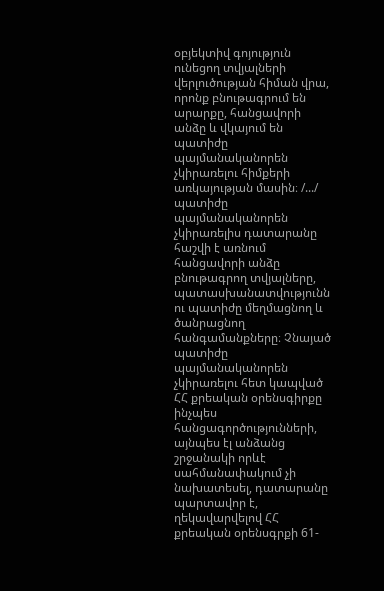օբյեկտիվ գոյություն ունեցող տվյալների վերլուծության հիման վրա, որոնք բնութագրում են արարքը, հանցավորի անձը և վկայում են պատիժը պայմանականորեն չկիրառելու հիմքերի առկայության մասին։ /.../ պատիժը պայմանականորեն չկիրառելիս դատարանը հաշվի է առնում հանցավորի անձը բնութագրող տվյալները, պատասխանատվությունն ու պատիժը մեղմացնող և ծանրացնող հանգամանքները։ Չնայած պատիժը պայմանականորեն չկիրառելու հետ կապված ՀՀ քրեական օրենսգիրքը ինչպես հանցագործությունների, այնպես էլ անձանց շրջանակի որևէ սահմանափակում չի նախատեսել, դատարանը պարտավոր է, ղեկավարվելով ՀՀ քրեական օրենսգրքի 61-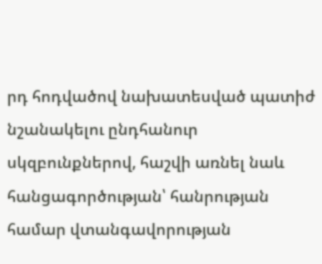րդ հոդվածով նախատեսված պատիժ նշանակելու ընդհանուր սկզբունքներով, հաշվի առնել նաև հանցագործության՝ հանրության համար վտանգավորության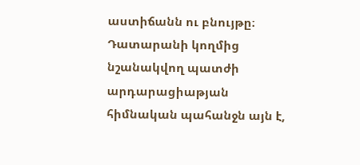աստիճանն ու բնույթը։ Դատարանի կողմից նշանակվող պատժի արդարացիաթյան հիմնական պահանջն այն է,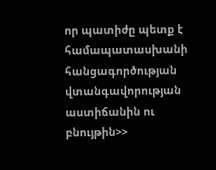որ պատիժը պետք է համապատասխանի հանցագործության վտանգավորության աստիճանին ու բնույթին>>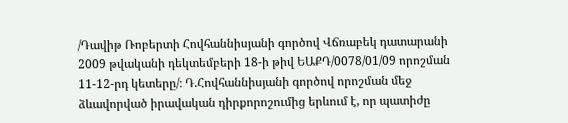/Դավիթ Ռոբերտի Հովհաննիսյանի գործով Վճռաբեկ դատարանի 2009 թվականի դեկտեմբերի 18-ի թիվ ԵԱՔԴ/0078/01/09 որոշման 11-12-րդ կետերը/։ Դ.Հովհաննիսյանի գործով որոշման մեջ ձևավորված իրավական դիրքորոշումից երևում է, որ պատիժը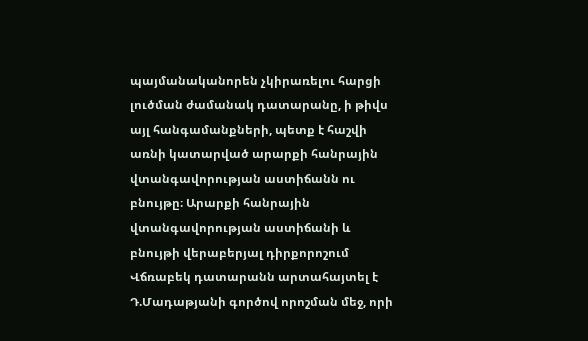պայմանականորեն չկիրառելու հարցի լուծման ժամանակ դատարանը, ի թիվս այլ հանգամանքների, պետք է հաշվի առնի կատարված արարքի հանրային վտանգավորության աստիճանն ու բնույթը։ Արարքի հանրային վտանգավորության աստիճանի և բնույթի վերաբերյալ դիրքորոշում Վճռաբեկ դատարանն արտահայտել է Դ.Մադաթյանի գործով որոշման մեջ, որի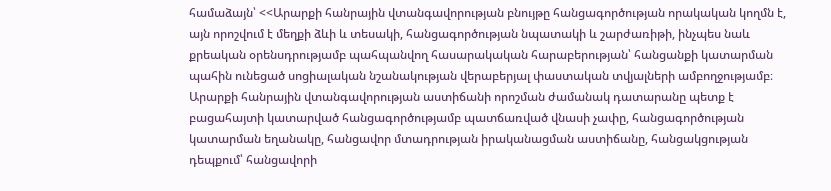համաձայն՝ <<Արարքի հանրային վտանգավորության բնույթը հանցագործության որակական կողմն է, այն որոշվում է մեղքի ձևի և տեսակի, հանցագործության նպատակի և շարժառիթի, ինչպես նաև քրեական օրենսդրությամբ պահպանվող հասարակական հարաբերության՝ հանցանքի կատարման պահին ունեցած սոցիալական նշանակության վերաբերյալ փաստական տվյալների ամբողջությամբ։ Արարքի հանրային վտանգավորության աստիճանի որոշման ժամանակ դատարանը պետք է բացահայտի կատարված հանցագործությամբ պատճառված վնասի չափը, հանցագործության կատարման եղանակը, հանցավոր մտադրության իրականացման աստիճանը, հանցակցության դեպքում՝ հանցավորի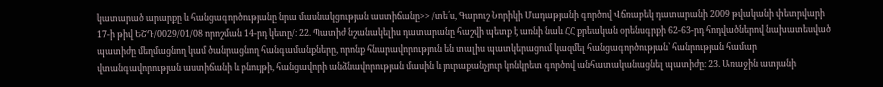կատարած արարքը և հանցագործությանը նրա մասնակցության աստիճանը>> /տե՛ս, Գարուշ Նորիկի Մադաթյանի գործով Վճռաբեկ դատարանի 2009 թվականի փետրվարի 17-ի թիվ ԵՇԴ/0029/01/08 որոշման 14-րդ կետը/։ 22. Պատիժ նշանակելիս դատարանը հաշվի պետք է առնի նաև ՀՀ քրեական օրենսգրքի 62-63-րդ հոդվածներով նախատեսված պատիժը մեղմացնող կամ ծանրացնող հանգամանքները, որոնք հնարավորություն են տալիս պատկերացում կազմել հանցագործության՝ հանրության համար վտանգավորության աստիճանի և բնույթի, հանցավորի անձնավորության մասին և յուրաքանչյուր կոնկրետ գործով անհատականացնել պատիժը։ 23. Առաջին ատյանի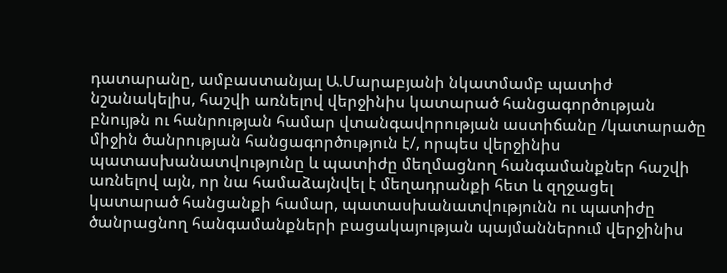դատարանը, ամբաստանյալ Ա.Մարաբյանի նկատմամբ պատիժ նշանակելիս, հաշվի առնելով վերջինիս կատարած հանցագործության բնույթն ու հանրության համար վտանգավորության աստիճանը /կատարածը միջին ծանրության հանցագործություն է/, որպես վերջինիս պատասխանատվությունը և պատիժը մեղմացնող հանգամանքներ հաշվի առնելով այն, որ նա համաձայնվել է մեղադրանքի հետ և զղջացել կատարած հանցանքի համար, պատասխանատվությունն ու պատիժը ծանրացնող հանգամանքների բացակայության պայմաններում վերջինիս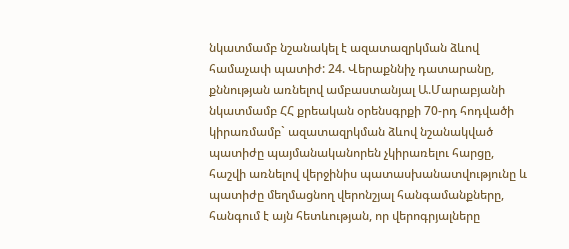նկատմամբ նշանակել է ազատազրկման ձևով համաչափ պատիժ: 24. Վերաքննիչ դատարանը, քննության առնելով ամբաստանյալ Ա.Մարաբյանի նկատմամբ ՀՀ քրեական օրենսգրքի 70-րդ հոդվածի կիրառմամբ` ազատազրկման ձևով նշանակված պատիժը պայմանականորեն չկիրառելու հարցը, հաշվի առնելով վերջինիս պատասխանատվությունը և պատիժը մեղմացնող վերոնշյալ հանգամանքները, հանգում է այն հետևության, որ վերոգրյալները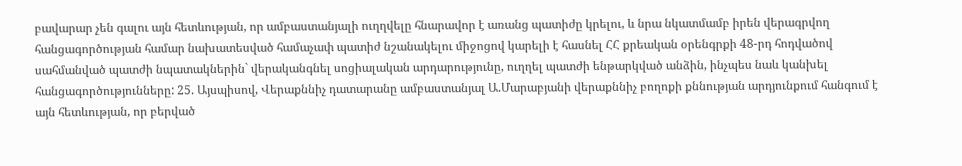բավարար չեն գալու այն հետևության, որ ամբաստանյալի ուղղվելը հնարավոր է առանց պատիժը կրելու, և նրա նկատմամբ իրեն վերագրվող հանցագործության համար նախատեսված համաչափ պատիժ նշանակելու միջոցով կարելի է հասնել ՀՀ քրեական օրենգրքի 48-րդ հոդվածով սահմանված պատժի նպատակներին` վերականգնել սոցիալական արդարությունը, ուղղել պատժի ենթարկված անձին, ինչպես նաև կանխել հանցագործությունները: 25. Այսպիսով, Վերաքննիչ դատարանը ամբաստանյալ Ա.Մարաբյանի վերաքննիչ բողոքի քննության արդյունքում հանգում է այն հետևության, որ բերված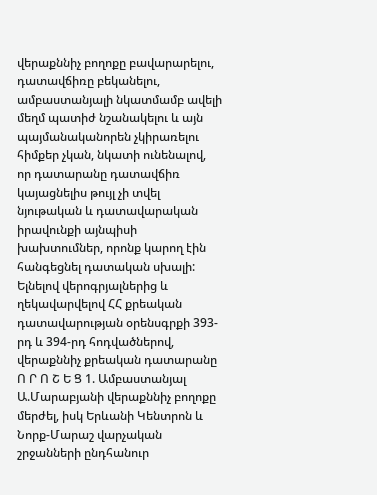վերաքննիչ բողոքը բավարարելու, դատավճիռը բեկանելու, ամբաստանյալի նկատմամբ ավելի մեղմ պատիժ նշանակելու և այն պայմանականորեն չկիրառելու հիմքեր չկան, նկատի ունենալով, որ դատարանը դատավճիռ կայացնելիս թույլ չի տվել նյութական և դատավարական իրավունքի այնպիսի խախտումներ, որոնք կարող էին հանգեցնել դատական սխալի: Ելնելով վերոգրյալներից և ղեկավարվելով ՀՀ քրեական դատավարության օրենսգրքի 393-րդ և 394-րդ հոդվածներով, վերաքննիչ քրեական դատարանը Ո Ր Ո Շ Ե Ց 1. Ամբաստանյալ Ա.Մարաբյանի վերաքննիչ բողոքը մերժել, իսկ Երևանի Կենտրոն և Նորք-Մարաշ վարչական շրջանների ընդհանուր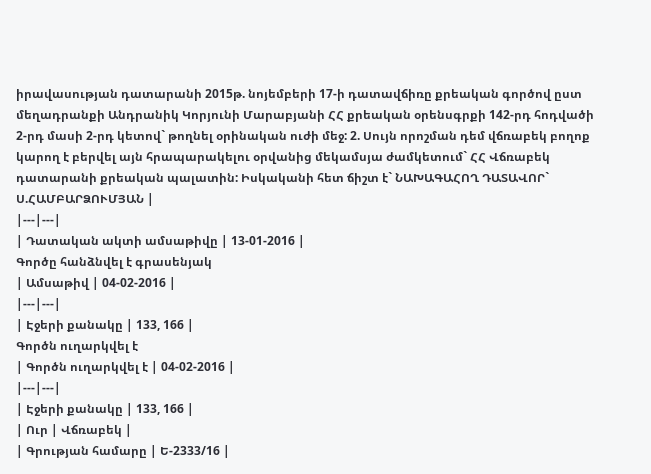իրավասության դատարանի 2015թ. նոյեմբերի 17-ի դատավճիռը քրեական գործով ըստ մեղադրանքի Անդրանիկ Կորյունի Մարաբյանի ՀՀ քրեական օրենսգրքի 142-րդ հոդվածի 2-րդ մասի 2-րդ կետով` թողնել օրինական ուժի մեջ: 2. Սույն որոշման դեմ վճռաբեկ բողոք կարող է բերվել այն հրապարակելու օրվանից մեկամսյա ժամկետում` ՀՀ Վճռաբեկ դատարանի քրեական պալատին: Իսկականի հետ ճիշտ է` ՆԱԽԱԳԱՀՈՂ ԴԱՏԱՎՈՐ` Ս.ՀԱՄԲԱՐՁՈՒՄՅԱՆ |
|---|---|
| Դատական ակտի ամսաթիվը | 13-01-2016 |
Գործը հանձնվել է գրասենյակ
| Ամսաթիվ | 04-02-2016 |
|---|---|
| Էջերի քանակը | 133, 166 |
Գործն ուղարկվել է
| Գործն ուղարկվել է | 04-02-2016 |
|---|---|
| Էջերի քանակը | 133, 166 |
| Ուր | Վճռաբեկ |
| Գրության համարը | Ե-2333/16 |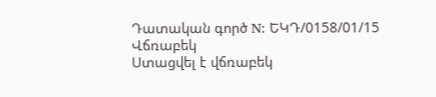Դատական գործ N: ԵԿԴ/0158/01/15
Վճռաբեկ
Ստացվել է վճռաբեկ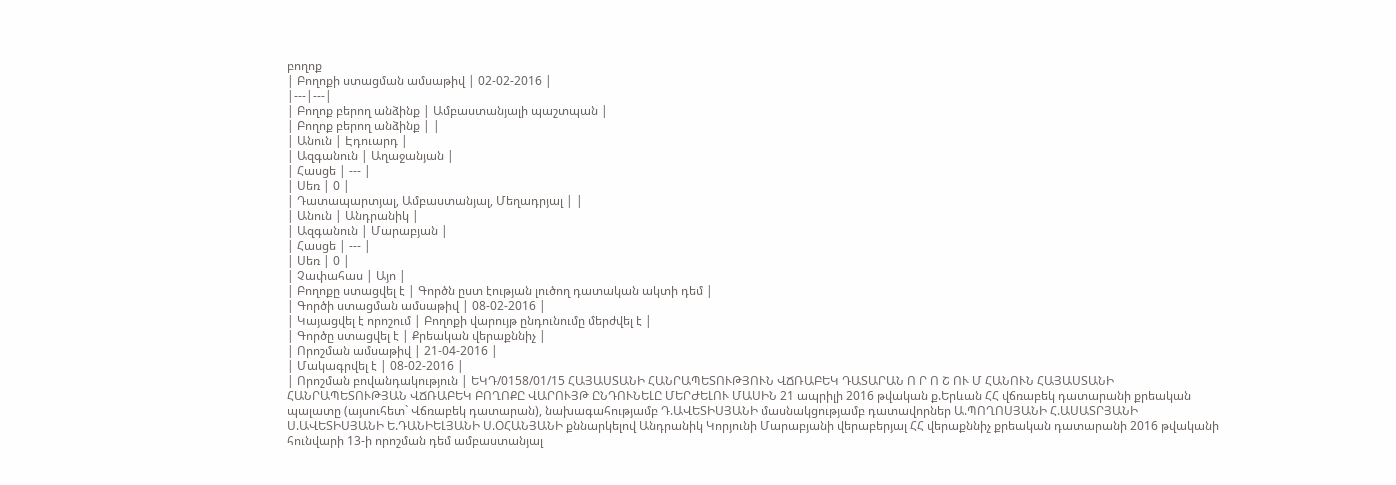բողոք
| Բողոքի ստացման ամսաթիվ | 02-02-2016 |
|---|---|
| Բողոք բերող անձինք | Ամբաստանյալի պաշտպան |
| Բողոք բերող անձինք | |
| Անուն | Էդուարդ |
| Ազգանուն | Աղաջանյան |
| Հասցե | --- |
| Սեռ | 0 |
| Դատապարտյալ, Ամբաստանյալ, Մեղադրյալ | |
| Անուն | Անդրանիկ |
| Ազգանուն | Մարաբյան |
| Հասցե | --- |
| Սեռ | 0 |
| Չափահաս | Այո |
| Բողոքը ստացվել է | Գործն ըստ էության լուծող դատական ակտի դեմ |
| Գործի ստացման ամսաթիվ | 08-02-2016 |
| Կայացվել է որոշում | Բողոքի վարույթ ընդունումը մերժվել է |
| Գործը ստացվել է | Քրեական վերաքննիչ |
| Որոշման ամսաթիվ | 21-04-2016 |
| Մակագրվել է | 08-02-2016 |
| Որոշման բովանդակություն | ԵԿԴ/0158/01/15 ՀԱՅԱՍՏԱՆԻ ՀԱՆՐԱՊԵՏՈՒԹՅՈՒՆ ՎՃՌԱԲԵԿ ԴԱՏԱՐԱՆ Ո Ր Ո Շ ՈՒ Մ ՀԱՆՈՒՆ ՀԱՅԱՍՏԱՆԻ ՀԱՆՐԱՊԵՏՈՒԹՅԱՆ ՎՃՌԱԲԵԿ ԲՈՂՈՔԸ ՎԱՐՈՒՅԹ ԸՆԴՈՒՆԵԼԸ ՄԵՐԺԵԼՈՒ ՄԱՍԻՆ 21 ապրիլի 2016 թվական ք.Երևան ՀՀ վճռաբեկ դատարանի քրեական պալատը (այսուհետ` Վճռաբեկ դատարան), նախագահությամբ Դ.ԱՎԵՏԻՍՅԱՆԻ մասնակցությամբ դատավորներ Ա.ՊՈՂՈՍՅԱՆԻ Հ.ԱՍԱՏՐՅԱՆԻ Ս.ԱՎԵՏԻՍՅԱՆԻ Ե.ԴԱՆԻԵԼՅԱՆԻ Ս.ՕՀԱՆՅԱՆԻ քննարկելով Անդրանիկ Կորյունի Մարաբյանի վերաբերյալ ՀՀ վերաքննիչ քրեական դատարանի 2016 թվականի հունվարի 13-ի որոշման դեմ ամբաստանյալ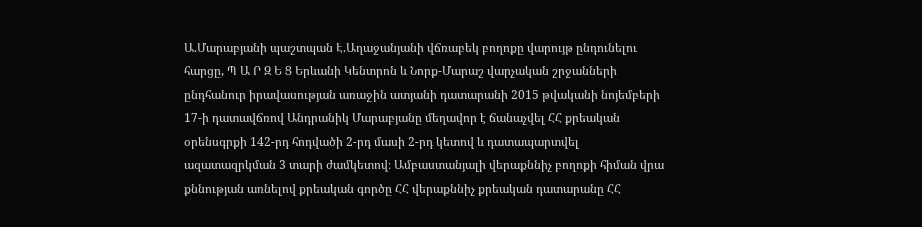Ա.Մարաբյանի պաշտպան Է.Աղաջանյանի վճռաբեկ բողոքը վարույթ ընդունելու հարցը, Պ Ա Ր Զ Ե Ց Երևանի Կենտրոն և Նորք-Մարաշ վարչական շրջանների ընդհանուր իրավասության առաջին ատյանի դատարանի 2015 թվականի նոյեմբերի 17-ի դատավճռով Անդրանիկ Մարաբյանը մեղավոր է ճանաչվել ՀՀ քրեական օրենսգրքի 142-րդ հոդվածի 2-րդ մասի 2-րդ կետով և դատապարտվել ազատազրկման 3 տարի ժամկետով։ Ամբաստանյալի վերաքննիչ բողոքի հիման վրա քննության առնելով քրեական գործը ՀՀ վերաքննիչ քրեական դատարանը ՀՀ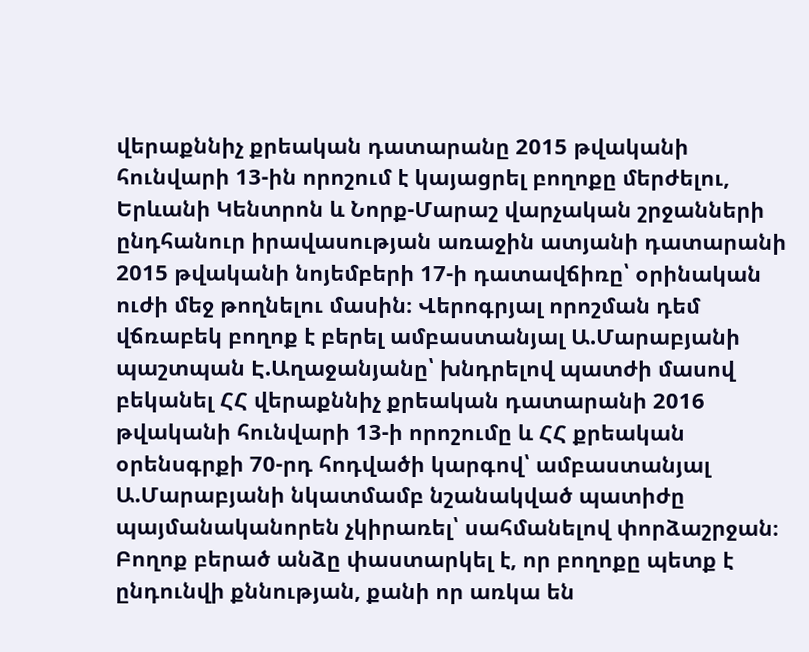վերաքննիչ քրեական դատարանը 2015 թվականի հունվարի 13-ին որոշում է կայացրել բողոքը մերժելու, Երևանի Կենտրոն և Նորք-Մարաշ վարչական շրջանների ընդհանուր իրավասության առաջին ատյանի դատարանի 2015 թվականի նոյեմբերի 17-ի դատավճիռը՝ օրինական ուժի մեջ թողնելու մասին։ Վերոգրյալ որոշման դեմ վճռաբեկ բողոք է բերել ամբաստանյալ Ա.Մարաբյանի պաշտպան Է.Աղաջանյանը՝ խնդրելով պատժի մասով բեկանել ՀՀ վերաքննիչ քրեական դատարանի 2016 թվականի հունվարի 13-ի որոշումը և ՀՀ քրեական օրենսգրքի 70-րդ հոդվածի կարգով՝ ամբաստանյալ Ա.Մարաբյանի նկատմամբ նշանակված պատիժը պայմանականորեն չկիրառել՝ սահմանելով փորձաշրջան։ Բողոք բերած անձը փաստարկել է, որ բողոքը պետք է ընդունվի քննության, քանի որ առկա են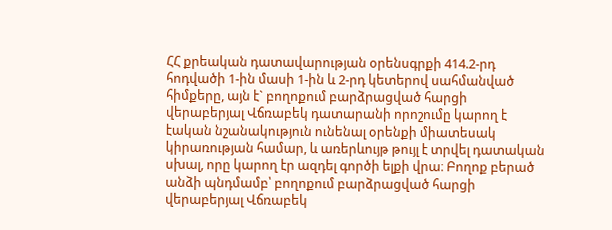ՀՀ քրեական դատավարության օրենսգրքի 414.2-րդ հոդվածի 1-ին մասի 1-ին և 2-րդ կետերով սահմանված հիմքերը, այն է` բողոքում բարձրացված հարցի վերաբերյալ Վճռաբեկ դատարանի որոշումը կարող է էական նշանակություն ունենալ օրենքի միատեսակ կիրառության համար, և առերևույթ թույլ է տրվել դատական սխալ, որը կարող էր ազդել գործի ելքի վրա։ Բողոք բերած անձի պնդմամբ՝ բողոքում բարձրացված հարցի վերաբերյալ Վճռաբեկ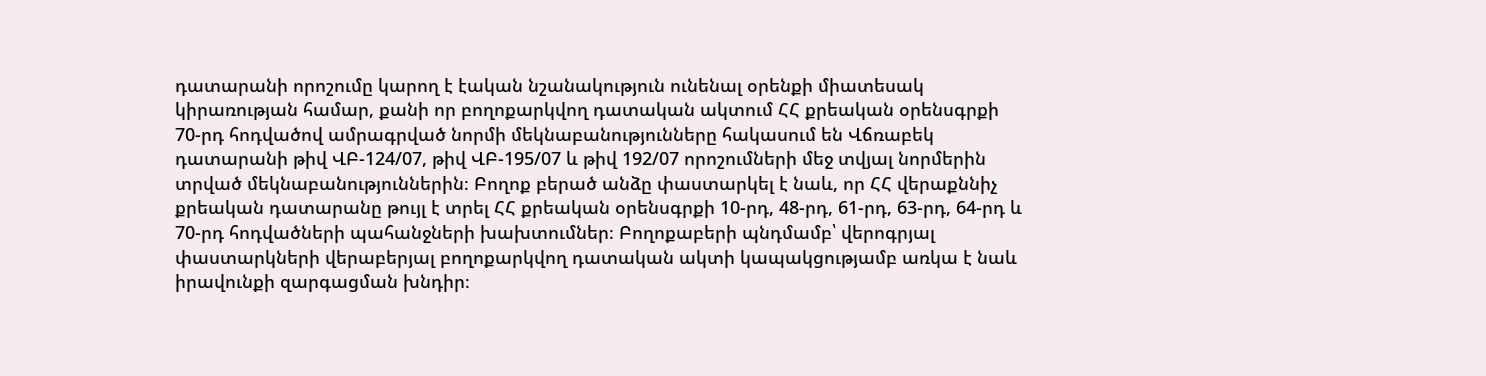դատարանի որոշումը կարող է էական նշանակություն ունենալ օրենքի միատեսակ կիրառության համար, քանի որ բողոքարկվող դատական ակտում ՀՀ քրեական օրենսգրքի 70-րդ հոդվածով ամրագրված նորմի մեկնաբանությունները հակասում են Վճռաբեկ դատարանի թիվ ՎԲ-124/07, թիվ ՎԲ-195/07 և թիվ 192/07 որոշումների մեջ տվյալ նորմերին տրված մեկնաբանություններին։ Բողոք բերած անձը փաստարկել է նաև, որ ՀՀ վերաքննիչ քրեական դատարանը թույլ է տրել ՀՀ քրեական օրենսգրքի 10-րդ, 48-րդ, 61-րդ, 63-րդ, 64-րդ և 70-րդ հոդվածների պահանջների խախտումներ։ Բողոքաբերի պնդմամբ՝ վերոգրյալ փաստարկների վերաբերյալ բողոքարկվող դատական ակտի կապակցությամբ առկա է նաև իրավունքի զարգացման խնդիր։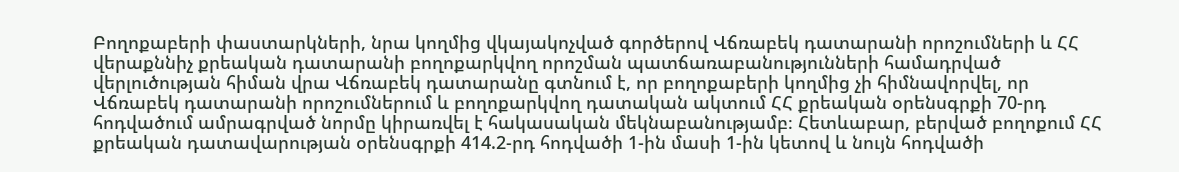Բողոքաբերի փաստարկների, նրա կողմից վկայակոչված գործերով Վճռաբեկ դատարանի որոշումների և ՀՀ վերաքննիչ քրեական դատարանի բողոքարկվող որոշման պատճառաբանությունների համադրված վերլուծության հիման վրա Վճռաբեկ դատարանը գտնում է, որ բողոքաբերի կողմից չի հիմնավորվել, որ Վճռաբեկ դատարանի որոշումներում և բողոքարկվող դատական ակտում ՀՀ քրեական օրենսգրքի 70-րդ հոդվածում ամրագրված նորմը կիրառվել է հակասական մեկնաբանությամբ։ Հետևաբար, բերված բողոքում ՀՀ քրեական դատավարության օրենսգրքի 414.2-րդ հոդվածի 1-ին մասի 1-ին կետով և նույն հոդվածի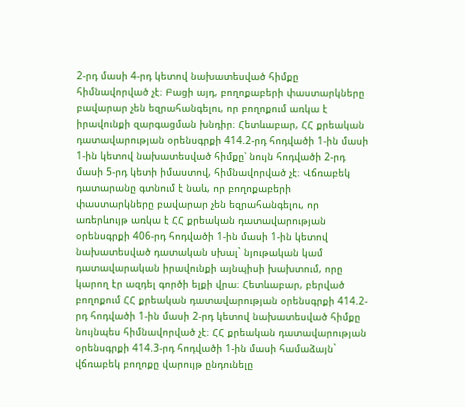2-րդ մասի 4-րդ կետով նախատեսված հիմքը հիմնավորված չէ։ Բացի այդ, բողոքաբերի փաստարկները բավարար չեն եզրահանգելու, որ բողոքում առկա է իրավունքի զարգացման խնդիր։ Հետևաբար, ՀՀ քրեական դատավարության օրենսգրքի 414.2-րդ հոդվածի 1-ին մասի 1-ին կետով նախատեսված հիմքը՝ նույն հոդվածի 2-րդ մասի 5-րդ կետի իմաստով, հիմնավորված չէ։ Վճռաբեկ դատարանը գտնում է նաև, որ բողոքաբերի փաստարկները բավարար չեն եզրահանգելու, որ առերևույթ առկա է ՀՀ քրեական դատավարության օրենսգրքի 406-րդ հոդվածի 1-ին մասի 1-ին կետով նախատեսված դատական սխալ` նյութական կամ դատավարական իրավունքի այնպիսի խախտում, որը կարող էր ազդել գործի ելքի վրա։ Հետևաբար, բերված բողոքում ՀՀ քրեական դատավարության օրենսգրքի 414.2-րդ հոդվածի 1-ին մասի 2-րդ կետով նախատեսված հիմքը նույնպես հիմնավորված չէ։ ՀՀ քրեական դատավարության օրենսգրքի 414.3-րդ հոդվածի 1-ին մասի համաձայն` վճռաբեկ բողոքը վարույթ ընդունելը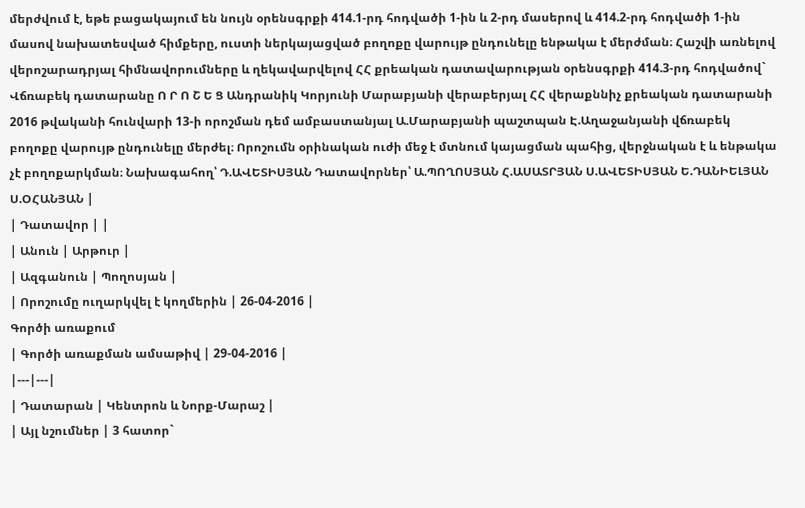մերժվում է, եթե բացակայում են նույն օրենսգրքի 414.1-րդ հոդվածի 1-ին և 2-րդ մասերով և 414.2-րդ հոդվածի 1-ին մասով նախատեսված հիմքերը, ուստի ներկայացված բողոքը վարույթ ընդունելը ենթակա է մերժման։ Հաշվի առնելով վերոշարադրյալ հիմնավորումները և ղեկավարվելով ՀՀ քրեական դատավարության օրենսգրքի 414.3-րդ հոդվածով` Վճռաբեկ դատարանը Ո Ր Ո Շ Ե Ց Անդրանիկ Կորյունի Մարաբյանի վերաբերյալ ՀՀ վերաքննիչ քրեական դատարանի 2016 թվականի հունվարի 13-ի որոշման դեմ ամբաստանյալ Ա.Մարաբյանի պաշտպան Է.Աղաջանյանի վճռաբեկ բողոքը վարույթ ընդունելը մերժել։ Որոշումն օրինական ուժի մեջ է մտնում կայացման պահից, վերջնական է և ենթակա չէ բողոքարկման։ Նախագահող՝ Դ.ԱՎԵՏԻՍՅԱՆ Դատավորներ՝ Ա.ՊՈՂՈՍՅԱՆ Հ.ԱՍԱՏՐՅԱՆ Ս.ԱՎԵՏԻՍՅԱՆ Ե.ԴԱՆԻԵԼՅԱՆ Ս.ՕՀԱՆՅԱՆ |
| Դատավոր | |
| Անուն | Արթուր |
| Ազգանուն | Պողոսյան |
| Որոշումը ուղարկվել է կողմերին | 26-04-2016 |
Գործի առաքում
| Գործի առաքման ամսաթիվ | 29-04-2016 |
|---|---|
| Դատարան | Կենտրոն և Նորք-Մարաշ |
| Այլ նշումներ | 3 հատոր`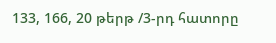133, 166, 20 թերթ /3-րդ հատորը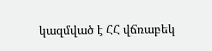կազմված է ՀՀ վճռաբեկ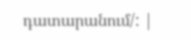դատարանում/: |